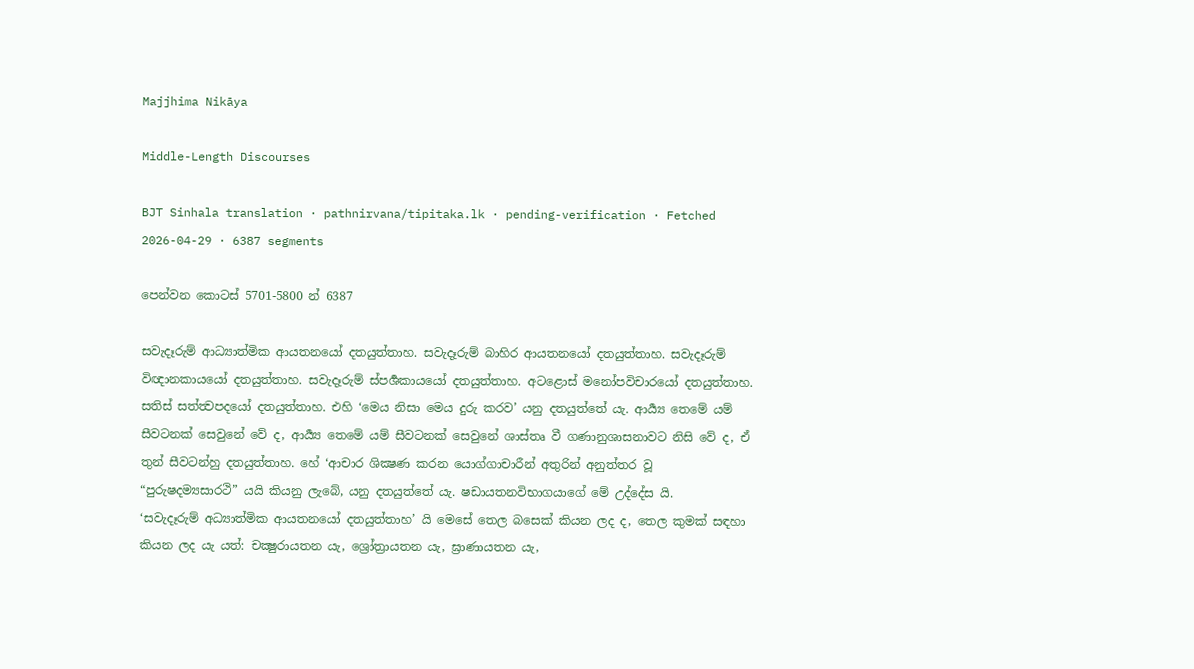Majjhima Nikāya

Middle-Length Discourses

BJT Sinhala translation · pathnirvana/tipitaka.lk · pending-verification · Fetched 2026-04-29 · 6387 segments

පෙන්වන කොටස් 5701-5800 න් 6387

සවැදෑරුම් ආධ්‍යාත්මික ආයතනයෝ දතයුත්තාහ. සවැදෑරුම් බාහිර ආයතනයෝ දතයුත්තාහ. සවැදෑරුම් විඥානකායයෝ දතයුත්තාහ. සවැදෑරුම් ස්පර්‍ශකායයෝ දතයුත්තාහ. අටළොස් මනෝපවිචාරයෝ දතයුත්තාහ. සතිස් සත්ත්‍වපදයෝ දතයුත්තාහ. එහි ‘මෙය නිසා මෙය දුරු කරව’ යනු දතයුත්තේ යැ. ආර්‍ය්‍ය තෙමේ යම් සීවටනක් සෙවුනේ වේ ද, ආර්‍ය්‍ය තෙමේ යම් සීවටනක් සෙවුනේ ශාස්තෘ වී ගණානුශාසනාවට නිසි වේ ද, ඒ තුන් සීවටන්හු දතයුත්තාහ. හේ ‘ආචාර ශික්‍ෂණ කරන යොග්ගාචාරීන් අතුරින් අනුත්තර වූ “පුරුෂදම්‍යසාරථි” යයි කියනු ලැබේ, යනු දතයුත්තේ යැ. ෂඩායතනවිභාගයාගේ මේ උද්දේස යි.
‘සවැදෑරුම් අධ්‍යාත්මික ආයතනයෝ දතයුත්තාහ’ යි මෙසේ තෙල බසෙක් කියන ලද ද, තෙල කුමක් සඳහා කියන ලද යැ යත්: චක්‍ෂුරායතන යැ, ශ්‍රෝත්‍රායතන යැ, ඝ්‍රාණායතන යැ,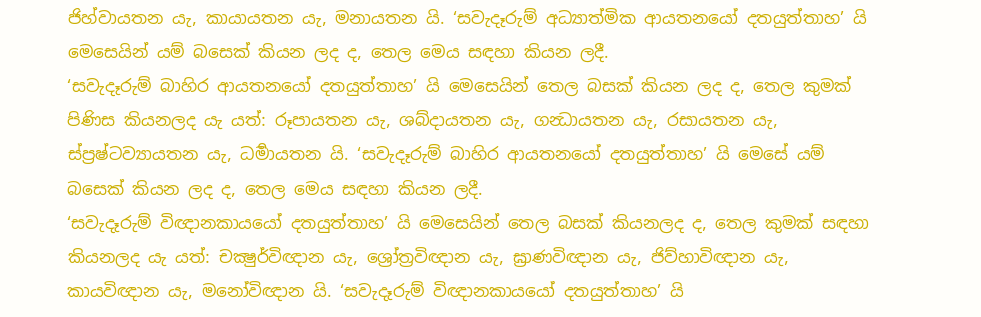ජිහ්වායතන යැ, කායායතන යැ, මනායතන යි. ‘සවැදෑරුම් අධ්‍යාත්මික ආයතනයෝ දතයුත්තාහ’ යි මෙසෙයින් යම් බසෙක් කියන ලද ද, තෙල මෙය සඳහා කියන ලදී.
‘සවැදෑරුම් බාහිර ආයතනයෝ දතයුත්තාහ’ යි මෙසෙයින් තෙල බසක් කියන ලද ද, තෙල කුමක් පිණිස කියනලද යැ යත්: රූපායතන යැ, ශබ්දායතන යැ, ගන්‍ධායතන යැ, රසායතන යැ, ස්ප්‍රෂ්ටව්‍යායතන යැ, ධර්‍මායතන යි. ‘සවැදෑරුම් බාහිර ආයතනයෝ දතයුත්තාහ’ යි මෙසේ යම් බසෙක් කියන ලද ද, තෙල මෙය සඳහා කියන ලදී.
‘සවැදෑරුම් විඥානකායයෝ දතයුත්තාහ’ යි මෙසෙයින් තෙල බසක් කියනලද ද, තෙල කුමක් සඳහා කියනලද යැ යත්: චක්‍ෂුර්විඥාන යැ, ශ්‍රෝත්‍රවිඥාන යැ, ඝ්‍රාණවිඥාන යැ, ජිව්හාවිඥාන යැ, කායවිඥාන යැ, මනෝවිඥාන යි. ‘සවැදෑරුම් විඥානකායයෝ දතයුත්තාහ’ යි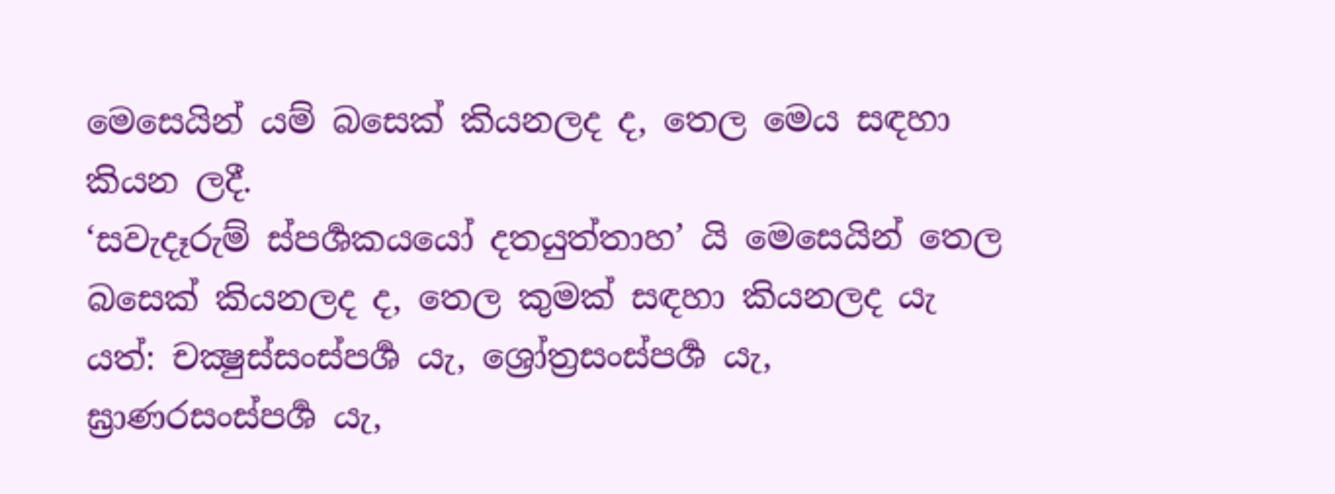මෙසෙයින් යම් බසෙක් කියනලද ද, තෙල මෙය සඳහා කියන ලදී.
‘සවැදෑරුම් ස්පර්‍ශකයයෝ දතයුත්තාහ’ යි මෙසෙයින් තෙල බසෙක් කියනලද ද, තෙල කුමක් සඳහා කියනලද යැ යත්: චක්‍ෂුස්සංස්පර්‍ශ යැ, ශ්‍රෝත්‍රසංස්පර්‍ශ යැ, ඝ්‍රාණරසංස්පර්‍ශ යැ,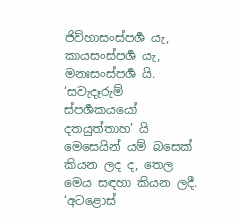ජිව්හාසංස්පර්‍ශ යැ, කායසංස්පර්‍ශ යැ, මනඃසංස්පර්‍ශ යි. ‘සවැදෑරුම් ස්පර්‍ශකයයෝ දතයුත්තාහ’ යි මෙසෙයින් යම් බසෙක් කියන ලද ද, තෙල මෙය සඳහා කියන ලදී.
‘අටළොස්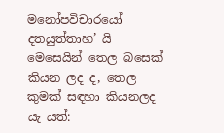මනෝපවිචාරයෝ දතයුත්තාහ’ යි මෙසෙයින් තෙල බසෙක් කියන ලද ද, තෙල කුමක් සඳහා කියනලද යැ යත්: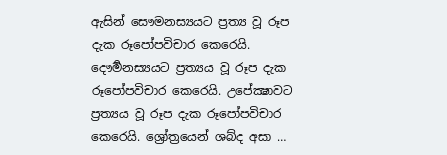ඇසින් සෞමනස්‍යයට ප්‍රත්‍ය වූ රූප දැක රූපෝපවිචාර කෙරෙයි. දෞර්‍මනස්‍යයට ප්‍රත්‍යය වූ රූප දැක රූපෝපවිචාර කෙරෙයි. උපේක්‍ෂාවට ප්‍රත්‍යය වූ රූප දැක රූපෝපවිචාර කෙරෙයි. ශ්‍රෝත්‍රයෙන් ශබ්ද අසා …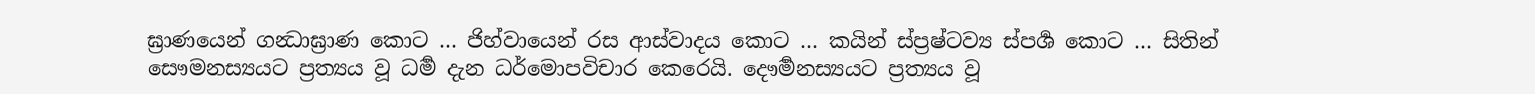ඝ්‍රාණයෙන් ගන්‍ධාඝ්‍රාණ කොට … ජිහ්වායෙන් රස ආස්වාදය කොට … කයින් ස්ප්‍රෂ්ටව්‍ය ස්පර්‍ශ කොට … සිතින් සෞමනස්‍යයට ප්‍රත්‍යය වූ ධර්‍ම දැන ධර්මොපවිචාර කෙරෙයි. දෞර්‍මනස්‍යයට ප්‍රත්‍යය වූ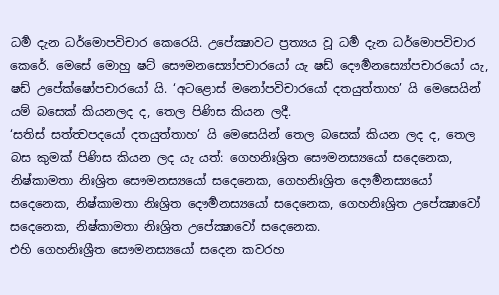ධර්‍ම දැන ධර්මොපවිචාර කෙරෙයි. උපේක්‍ෂාවට ප්‍රත්‍යය වූ ධර්‍ම දැන ධර්මොපවිචාර කෙරේ. මෙසේ මොහු ෂට් සෞමනස්‍යෝපචාරයෝ යැ ෂඩ් දෞර්‍මනස්‍යෝපචාරයෝ යැ, ෂඩ් උපේක්ෂෝපචාරයෝ යි. ‘අටළොස් මනෝපවිචාරයෝ දතයුත්තාහ’ යි මෙසෙයින් යම් බසෙක් කියනලද ද, තෙල පිණිස කියන ලදී.
‘සතිස් සත්ත්‍වපදයෝ දතයුත්තාහ’ යි මෙසෙයින් තෙල බසෙක් කියන ලද ද, තෙල බස කුමක් පිණිස කියන ලද යැ යත්: ගෙහනිඃශ්‍රිත සෞමනස්‍යයෝ සදෙනෙක, නිෂ්කාමතා නිඃශ්‍රිත සෞමනස්‍යයෝ සදෙනෙක, ගෙහනිඃශ්‍රිත දෞර්‍මනස්‍යයෝ සදෙනෙක, නිෂ්කාමතා නිඃශ්‍රිත දෞර්‍මනස්‍යයෝ සදෙනෙක, ගෙහනිඃශ්‍රිත උපේක්‍ෂාවෝ සදෙනෙක, නිෂ්කාමතා නිඃශ්‍රිත උපේක්‍ෂාවෝ සදෙනෙක.
එහි ගෙහනිඃශ්‍රීත සෞමනස්‍යයෝ සදෙන කවරහ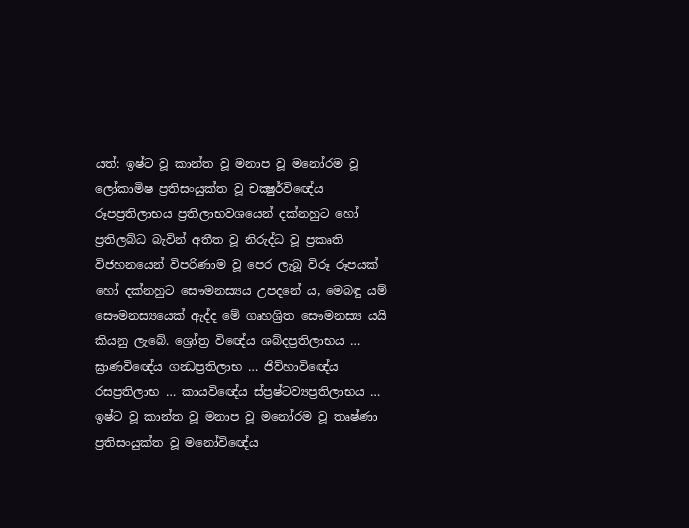යත්: ඉෂ්ට වූ කාන්ත වූ මනාප වූ මනෝරම වූ ලෝකාමිෂ ප්‍රතිසංයුක්ත වූ චක්‍ෂුර්විඥේය රූපප්‍රතිලාභය ප්‍රතිලාභවශයෙන් දක්නහුට හෝ ප්‍රතිලබ්ධ බැවින් අතීත වූ නිරුද්ධ වූ ප්‍රකෘති විජහනයෙන් විපරිණාම වූ පෙර ලැබූ විරූ රූපයක් හෝ දක්නහුට සෞමනස්‍යය උපදනේ ය, මෙබඳු යම් සෞමනස්‍යයෙක් ඇද්ද මේ ගෘහශ්‍රිත සෞමනස්‍ය යයි කියනු ලැබේ. ශ්‍රෝත්‍ර විඥේය ශබ්දප්‍රතිලාභය … ඝ්‍රාණවිඥේය ගන්‍ධප්‍රතිලාභ … ජිව්හාවිඥේය රසප්‍රතිලාභ … කායවිඥේය ස්ප්‍රෂ්ටව්‍යප්‍රතිලාභය … ඉෂ්ට වූ කාන්ත වූ මනාප වූ මනෝරම වූ තෘෂ්ණා ප්‍රතිසංයුක්ත වූ මනෝවිඥේය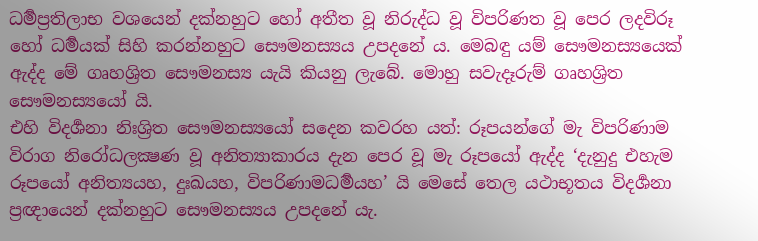ධර්‍මප්‍රතිලාභ වශයෙන් දක්නහුට හෝ අතීත වූ නිරුද්ධ වූ විපරිණත වූ පෙර ලදවිරූ හෝ ධර්‍මයක් සිහි කරන්නහුට සෞමනස්‍යය උපදනේ ය. මෙබඳු යම් සෞමනස්‍යයෙක් ඇද්ද මේ ගෘහශ්‍රිත සෞමනස්‍ය යැයි කියනු ලැබේ. මොහු සවැදෑරුම් ගෘහශ්‍රිත සෞමනස්‍යයෝ යි.
එහි විදර්‍ශනා නිඃශ්‍රිත සෞමනස්‍යයෝ සදෙන කවරහ යත්: රූපයන්ගේ මැ විපරිණාම විරාග නිරෝධලක්‍ෂණ වූ අනිත්‍යාකාරය දැන පෙර වූ මැ රූපයෝ ඇද්ද ‘දැනුදු එහැම රූපයෝ අනිත්‍යයහ, දුඃඛයහ, විපරිණාමධර්‍මයහ’ යි මෙසේ තෙල යථාභූතය විදර්‍ශනා ප්‍රඥායෙන් දක්නහුට සෞමනස්‍යය උපදනේ යැ.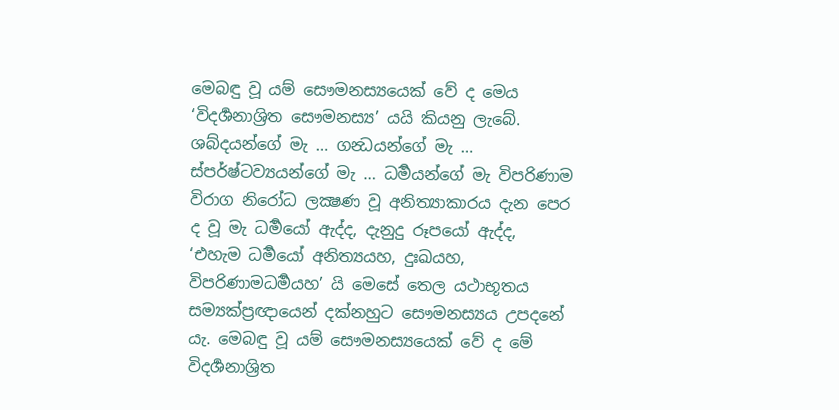මෙබඳු වූ යම් සෞමනස්‍යයෙක් වේ ද මෙය ‘විදර්‍ශනාශ්‍රිත සෞමනස්‍ය’ යයි කියනු ලැබේ. ශබ්දයන්ගේ මැ … ගන්‍ධයන්ගේ මැ … ස්පර්ෂ්ටව්‍යයන්ගේ මැ … ධර්‍මයන්ගේ මැ විපරිණාම විරාග නිරෝධ ලක්‍ෂණ වූ අනිත්‍යාකාරය දැන පෙර ද වූ මැ ධර්‍මයෝ ඇද්ද, දැනුදු රූපයෝ ඇද්ද, ‘එහැම ධර්‍මයෝ අනිත්‍යයහ, දුඃඛයහ, විපරිණාමධර්‍මයහ’ යි මෙසේ තෙල යථාභූතය සම්‍යක්ප්‍රඥායෙන් දක්නහුට සෞමනස්‍යය උපදනේ යැ. මෙබඳු වූ යම් සෞමනස්‍යයෙක් වේ ද මේ විදර්‍ශනාශ්‍රිත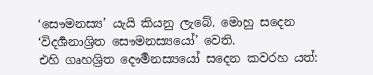‘සෞමනස්‍ය’ යැයි කියනු ලැබේ. මොහු සදෙන ‘විදර්‍ශනාශ්‍රිත සෞමනස්‍යයෝ’ වෙති.
එහි ගෘහශ්‍රිත දෞර්‍මනස්‍යයෝ සදෙන කවරහ යත්: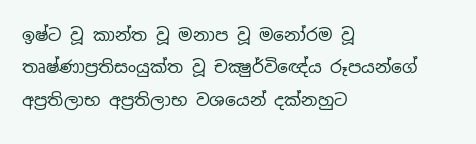ඉෂ්ට වූ කාන්ත වූ මනාප වූ මනෝරම වූ තෘෂ්ණාප්‍රතිසංයුක්ත වූ චක්‍ෂුර්විඥේය රූපයන්ගේ අප්‍රතිලාභ අප්‍රතිලාභ වශයෙන් දක්නහුට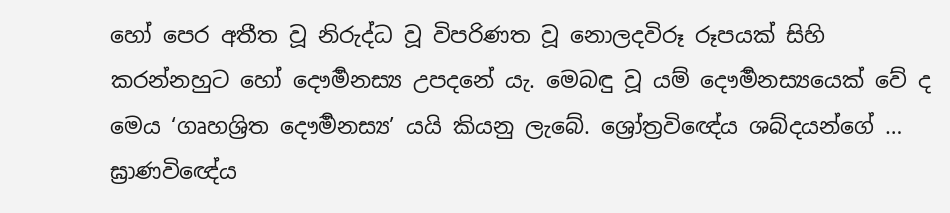හෝ පෙර අතීත වූ නිරුද්ධ වූ විපරිණත වූ නොලදවිරූ රූපයක් සිහි කරන්නහුට හෝ දෞර්‍මනස්‍ය උපදනේ යැ. මෙබඳු වූ යම් දෞර්‍මනස්‍යයෙක් වේ ද මෙය ‘ගෘහශ්‍රිත දෞර්‍මනස්‍ය’ යයි කියනු ලැබේ. ශ්‍රෝත්‍රවිඥේය ශබ්දයන්ගේ … ඝ්‍රාණවිඥේය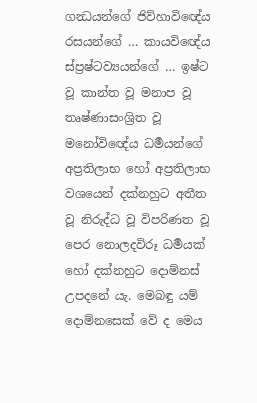ගන්‍ධයන්ගේ ජිව්හාවිඥේය රසයන්ගේ … කායවිඥේය ස්ප්‍රෂ්ටව්‍යයන්ගේ … ඉෂ්ට වූ කාන්ත වූ මනාප වූ තෘෂ්ණාසංශ්‍රිත වූ මනෝවිඥේය ධර්‍මයන්ගේ අප්‍රතිලාභ හෝ අප්‍රතිලාභ වශයෙන් දක්නහුට අතීත වූ නිරුද්ධ වූ විපරිණත වූ පෙර නොලදවිරූ ධර්‍මයක් හෝ දක්නහුට දොම්නස් උපදනේ යැ. මෙබඳු යම් දොම්නසෙක් වේ ද මෙය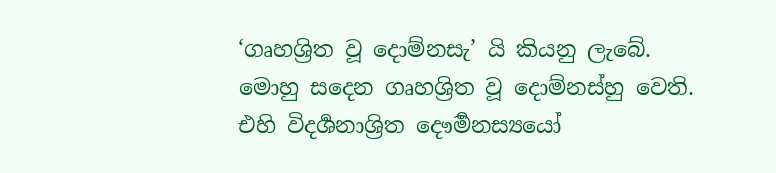‘ගෘහශ්‍රිත වූ දොම්නසැ’ යි කියනු ලැබේ. මොහු සදෙන ගෘහශ්‍රිත වූ දොම්නස්හු වෙති.
එහි විදර්‍ශනාශ්‍රිත දෞර්‍මනස්‍යයෝ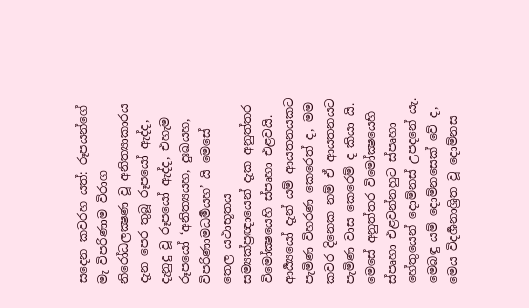සදෙන කවරහ යත්: රූපයන්ගේ මැ විපරිණාම විරාග නිරෝධලක්‍ෂණ වූ අනිත්‍යාකාරය දැන පෙර තුබූ රූපයෝ ඇද්ද, දැනුදු වූ රූපයෝ ඇද්ද, එහැම රූපයෝ ‘අනිත්‍යයහ, දුඃඛයහ, විපරිණාමධර්‍මයහ’ යි මෙසේ තෙල යථාභූතය සම්‍යක්ප්‍රඥායෙන් දැක අනුත්තර විමෝක්‍ෂයෙහි ස්පෘහා එළවයි. ආර්‍ය්‍යයෝ දැන් යම් ආයතනයකට පැමිණ විහරණ කෙරෙත් ද, මම කවර දිනෙක නම් ඒ ආයතනයට පැමිණ වාස කෙරෙම් ද කියා යි. මෙසේ අනුත්තර විමෝක්‍ෂයෙහි ස්පෘහා එළවන්නහුට ස්පෘහා හේතුයෙන් දොම්නස් උපදනේ යැ. මෙබඳු යම් දොම්නසෙක් වේ ද, මෙය විදර්‍ශනාශ්‍රිත වූ දොම්නස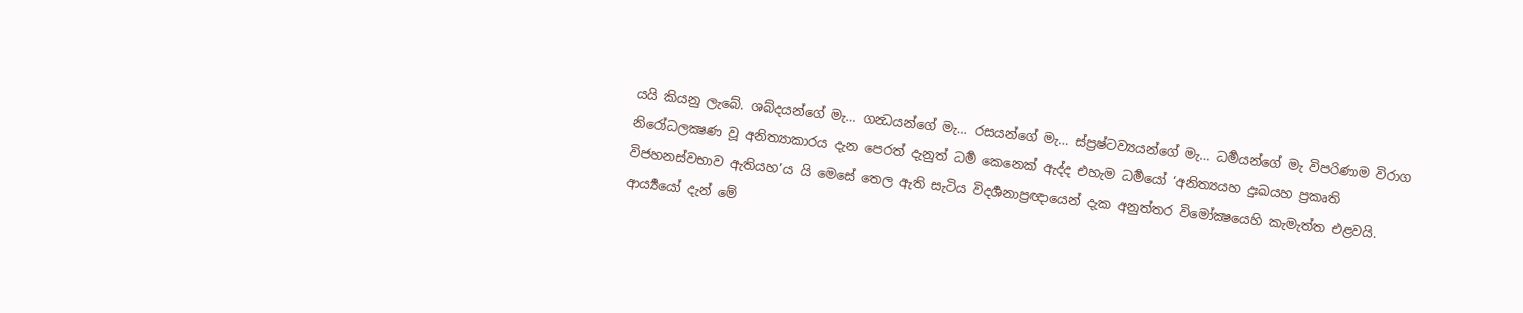යයි කියනු ලැබේ. ශබ්දයන්ගේ මැ… ගන්‍ධයන්ගේ මැ… රසයන්ගේ මැ… ස්ප්‍රෂ්ටව්‍යයන්ගේ මැ… ධර්‍මයන්ගේ මැ විපරිණාම විරාග නිරෝධලක්‍ෂණ වූ අනිත්‍යාකාරය දැන පෙරත් දැනුත් ධර්‍ම කෙනෙක් ඇද්ද එහැම ධර්‍මයෝ ‘අනිත්‍යයහ දුඃඛයහ ප්‍රකෘති විජහනස්වභාව ඇතියහ’ය යි මෙසේ තෙල ඇති සැටිය විදර්‍ශනාප්‍රඥායෙන් දැක අනුත්තර විමෝක්‍ෂයෙහි කැමැත්ත එළවයි. ආර්‍ය්‍යයෝ දැන් මේ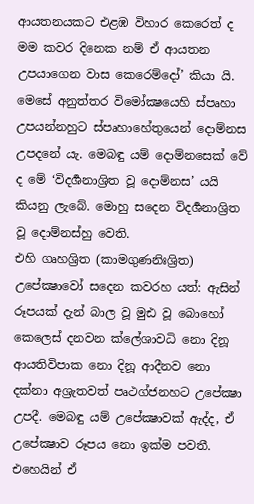ආයතනයකට එළඹ විහාර කෙරෙත් ද මම කවර දිනෙක නම් ඒ ආයතන උපයාගෙන වාස කෙරෙම්දෝ’ කියා යි. මෙසේ අනුත්තර විමෝක්‍ෂයෙහි ස්පෘහා උපයන්නහුට ස්පෘහාහේතුයෙන් දොම්නස උපදනේ යැ. මෙබඳු යම් දොම්නසෙක් වේ ද මේ ‘විදර්‍ශනාශ්‍රිත වූ දොම්නස’ යයි කියනු ලැබේ. මොහු සදෙන විදර්‍ශනාශ්‍රිත වූ දොම්නස්හු වෙති.
එහි ගෘහශ්‍රිත (කාමගුණනිඃශ්‍රිත) උපේක්‍ෂාවෝ සදෙන කවරහ යත්: ඇසින් රූපයක් දැන් බාල වූ මුඪ වූ බොහෝ කෙලෙස් දනවන ක්ලේශාවධි නො දිනූ ආයතිවිපාක නො දිනූ ආදීනව නො දක්නා අශ්‍රැතවත් පෘථග්ජනහට උපේක්‍ෂා උපදී. මෙබඳු යම් උපේක්‍ෂාවක් ඇද්ද, ඒ උපේක්‍ෂාව රූපය නො ඉක්ම පවතී. එහෙයින් ඒ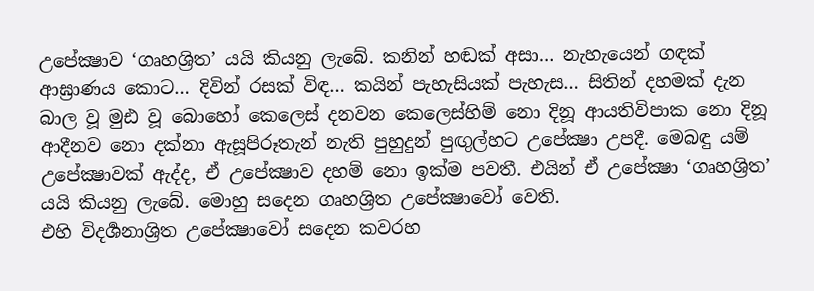උපේක්‍ෂාව ‘ගෘහශ්‍රිත’ යයි කියනු ලැබේ. කනින් හඬක් අසා… නැහැයෙන් ගඳක් ආඝ්‍රාණය කොට… දිවින් රසක් විඳ… කයින් පැහැසියක් පැහැස… සිතින් දහමක් දැන බාල වූ මුඪ වූ බොහෝ කෙලෙස් දනවන කෙලෙස්හිම් නො දිනූ ආයතිවිපාක නො දිනූ ආදීනව නො දක්නා ඇසූපිරූතැන් නැති පුහුදුන් පුඟුල්හට උපේක්‍ෂා උපදී. මෙබඳු යම් උපේක්‍ෂාවක් ඇද්ද, ඒ උපේක්‍ෂාව දහම් නො ඉක්ම පවතී. එයින් ඒ උපේක්‍ෂා ‘ගෘහශ්‍රිත’ යයි කියනු ලැබේ. මොහු සදෙන ගෘහශ්‍රිත උපේක්‍ෂාවෝ වෙති.
එහි විදර්‍ශනාශ්‍රිත උපේක්‍ෂාවෝ සදෙන කවරහ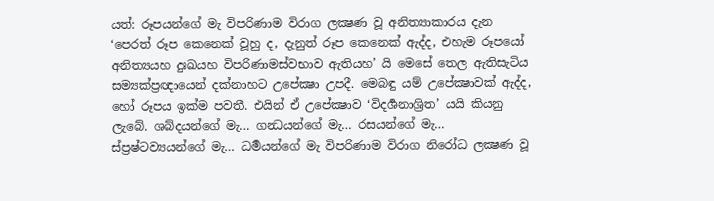යත්: රූපයන්ගේ මැ විපරිණාම විරාග ලක්‍ෂණ වූ අනිත්‍යාකාරය දැන ‘පෙරත් රූප කෙනෙක් වූහු ද, දැනුත් රූප කෙනෙක් ඇද්ද, එහැම රූපයෝ අනිත්‍යයහ දුඃඛයහ විපරිණාමස්වභාව ඇතියහ’ යි මෙසේ තෙල ඇතිසැටිය සම්‍යක්ප්‍රඥායෙන් දක්නාහට උපේක්‍ෂා උපදී. මෙබඳු යම් උපේක්‍ෂාවක් ඇද්ද, හෝ රූපය ඉක්ම පවතී. එයින් ඒ උපේක්‍ෂාව ‘විදර්‍ශනාශ්‍රිත’ යයි කියනු ලැබේ. ශබ්දයන්ගේ මැ… ගන්‍ධයන්ගේ මැ… රසයන්ගේ මැ… ස්ප්‍රෂ්ටව්‍යයන්ගේ මැ… ධර්‍මයන්ගේ මැ විපරිණාම විරාග නිරෝධ ලක්‍ෂණ වූ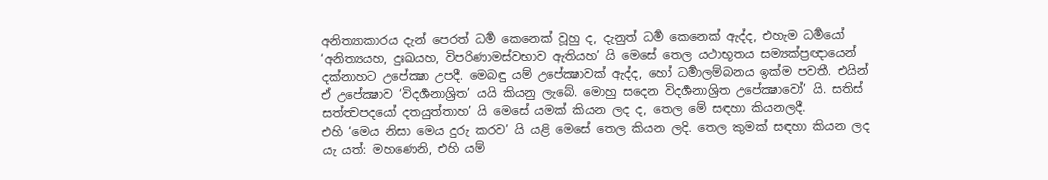අනිත්‍යාකාරය දැන් පෙරත් ධර්‍ම කෙනෙක් වූහු ද, දැනුත් ධර්‍ම කෙනෙක් ඇද්ද, එහැම ධර්‍මයෝ ‘අනිත්‍යයහ, දුඃඛයහ, විපරිණාමස්වභාව ඇතියහ’ යි මෙසේ තෙල යථාභූතය සම්‍යක්ප්‍රඥායෙන් දක්නාහට උපේක්‍ෂා උපදී. මෙබඳු යම් උපේක්‍ෂාවක් ඇද්ද, හෝ ධර්‍මාලම්බනය ඉක්ම පවතී. එයින් ඒ උපේක්‍ෂාව ‘විදර්‍ශනාශ්‍රිත’ යයි කියනු ලැබේ. මොහු සදෙන විදර්‍ශනාශ්‍රිත උපේක්‍ෂාවෝ’ යි. සතිස් සත්ත්‍වපදයෝ දතයුත්තාහ’ යි මෙසේ යමක් කියන ලද ද, තෙල මේ සඳහා කියනලදී.
එහි ‘මෙය නිසා මෙය දුරු කරව’ යි යළි මෙසේ තෙල කියන ලදි. තෙල කුමක් සඳහා කියන ලද යැ යත්: මහණෙනි, එහි යම්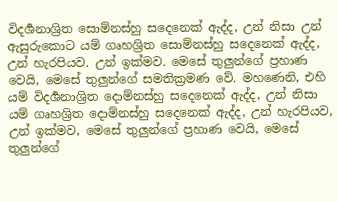විදර්‍ශනාශ්‍රිත සොම්නස්හු සදෙනෙක් ඇද්ද, උන් නිසා උන් ඇසුරුකොට යම් ගෘහශ්‍රිත සොම්නස්හු සදෙනෙක් ඇද්ද, උන් හැරපියව. උන් ඉක්මව. මෙසේ තුලුන්ගේ ප්‍රහාණ වෙයි, මෙසේ තුලුන්ගේ සමතික්‍රමණ වේ. මහණෙනි, එහි යම් විදර්‍ශනාශ්‍රිත දොම්නස්හු සදෙනෙක් ඇද්ද, උන් නිසා යම් ගෘහශ්‍රිත දොම්නස්හු සදෙනෙක් ඇද්ද, උන් හැරපියව, උන් ඉක්මව, මෙසේ තුලුන්ගේ ප්‍රහාණ වෙයි, මෙසේ තුලුන්ගේ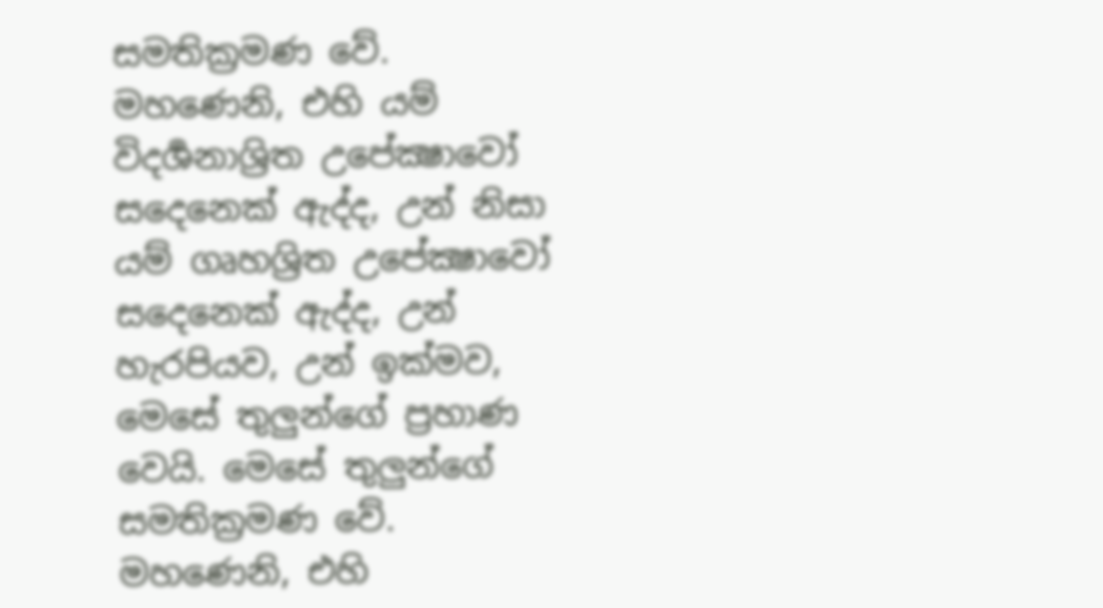සමතික්‍රමණ වේ. මහණෙනි, එහි යම් විදර්‍ශනාශ්‍රිත උපේක්‍ෂාවෝ සදෙනෙක් ඇද්ද, උන් නිසා යම් ගෘහශ්‍රිත උපේක්‍ෂාවෝ සදෙනෙක් ඇද්ද, උන් හැරපියව, උන් ඉක්මව, මෙසේ තුලුන්ගේ ප්‍රහාණ වෙයි. මෙසේ තුලුන්ගේ සමතික්‍රමණ වේ. මහණෙනි, එහි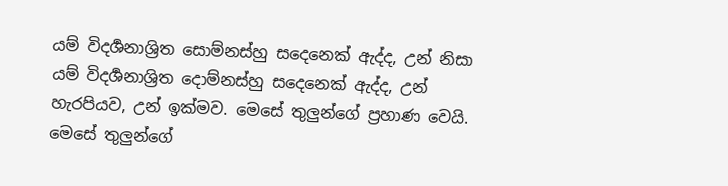යම් විදර්‍ශනාශ්‍රිත සොම්නස්හු සදෙනෙක් ඇද්ද, උන් නිසා යම් විදර්‍ශනාශ්‍රිත දොම්නස්හු සදෙනෙක් ඇද්ද, උන් හැරපියව, උන් ඉක්මව. මෙසේ තුලුන්ගේ ප්‍රහාණ වෙයි. මෙසේ තුලුන්ගේ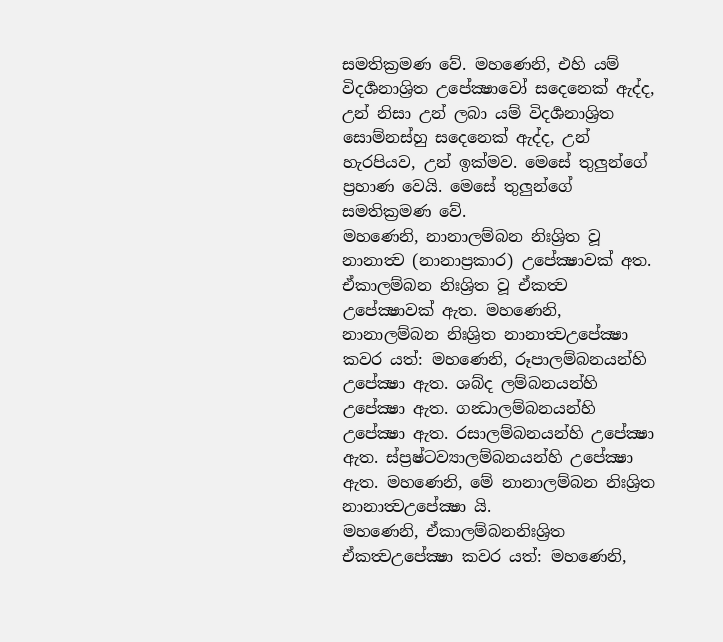සමතික්‍රමණ වේ. මහණෙනි, එහි යම් විදර්‍ශනාශ්‍රිත උපේක්‍ෂාවෝ සදෙනෙක් ඇද්ද, උන් නිසා උන් ලබා යම් විදර්‍ශනාශ්‍රිත සොම්නස්හු සදෙනෙක් ඇද්ද, උන් හැරපියව, උන් ඉක්මව. මෙසේ තුලුන්ගේ ප්‍රහාණ වෙයි. මෙසේ තුලුන්ගේ සමතික්‍රමණ වේ.
මහණෙනි, නානාලම්බන නිඃශ්‍රිත වූ නානාත්‍ව (නානාප්‍රකාර) උපේක්‍ෂාවක් අත. ඒකාලම්බන නිඃශ්‍රිත වූ ඒකත්‍ව උපේක්‍ෂාවක් ඇත. මහණෙනි, නානාලම්බන නිඃශ්‍රිත නානාත්‍වඋපේක්‍ෂා කවර යත්: මහණෙනි, රූපාලම්බනයන්හි උපේක්‍ෂා ඇත. ශබ්ද ලම්බනයන්හි උපේක්‍ෂා ඇත. ගන්‍ධාලම්බනයන්හි උපේක්‍ෂා ඇත. රසාලම්බනයන්හි උපේක්‍ෂා ඇත. ස්ප්‍රෂ්ටව්‍යාලම්බනයන්හි උපේක්‍ෂා ඇත. මහණෙනි, මේ නානාලම්බන නිඃශ්‍රිත නානාත්‍වඋපේක්‍ෂා යි.
මහණෙනි, ඒකාලම්බනනිඃශ්‍රිත ඒකත්‍වඋපේක්‍ෂා කවර යත්: මහණෙනි,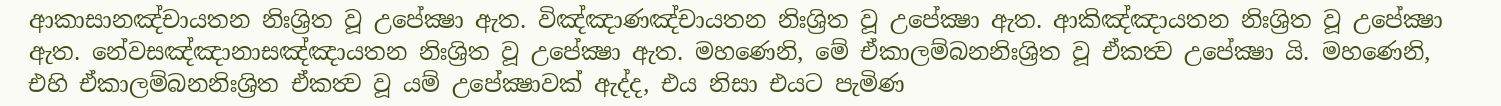ආකාසානඤ්චායතන නිඃශ්‍රිත වූ උපේක්‍ෂා ඇත. විඤ්ඤාණඤ්චායතන නිඃශ්‍රිත වූ උපේක්‍ෂා ඇත. ආකිඤ්ඤායතන නිඃශ්‍රිත වූ උපේක්‍ෂා ඇත. නේවසඤ්ඤානාසඤ්ඤායතන නිඃශ්‍රිත වූ උපේක්‍ෂා ඇත. මහණෙනි, මේ ඒකාලම්බනනිඃශ්‍රිත වූ ඒකත්‍ව උපේක්‍ෂා යි. මහණෙනි, එහි ඒකාලම්බනනිඃශ්‍රිත ඒකත්‍ව වූ යම් උපේක්‍ෂාවක් ඇද්ද, එය නිසා එයට පැමිණ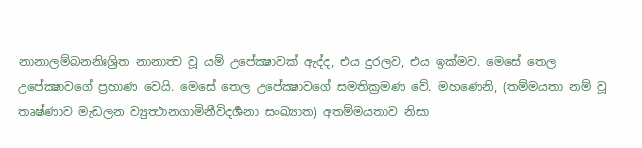නානාලම්බනනිඃශ්‍රිත නානාත්‍ව වූ යම් උපේක්‍ෂාවක් ඇද්ද, එය දුරලව, එය ඉක්මව. මෙසේ තෙල උපේක්‍ෂාවගේ ප්‍රහාණ වෙයි. මෙසේ තෙල උපේක්‍ෂාවගේ සමතික්‍රමණ වේ. මහණෙනි, (තම්මයතා නම් වූ තෘෂ්ණාව මැඩලන ව්‍යුත්‍ථානගාමිනීවිදර්‍ශනා සංඛ්‍යාත) අතම්මයතාව නිසා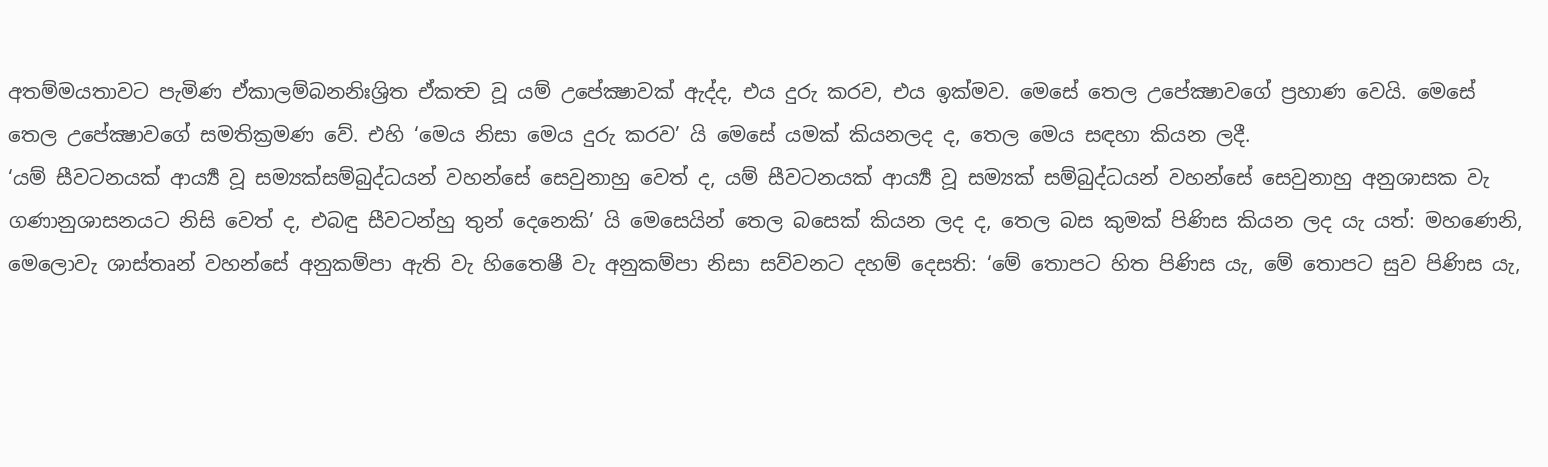අතම්මයතාවට පැමිණ ඒකාලම්බනනිඃශ්‍රිත ඒකත්‍ව වූ යම් උපේක්‍ෂාවක් ඇද්ද, එය දුරු කරව, එය ඉක්මව. මෙසේ තෙල උපේක්‍ෂාවගේ ප්‍රහාණ වෙයි. මෙසේ තෙල උපේක්‍ෂාවගේ සමතික්‍රමණ වේ. එහි ‘මෙය නිසා මෙය දුරු කරව’ යි මෙසේ යමක් කියනලද ද, තෙල මෙය සඳහා කියන ලදී.
‘යම් සීවටනයක් ආර්‍ය්‍ය වූ සම්‍යක්සම්බුද්ධයන් වහන්සේ සෙවුනාහු වෙත් ද, යම් සීවටනයක් ආර්‍ය්‍ය වූ සම්‍යක් සම්බුද්ධයන් වහන්සේ සෙවුනාහු අනුශාසක වැ ගණානුශාසනයට නිසි වෙත් ද, එබඳු සීවටන්හු තුන් දෙනෙකි’ යි මෙසෙයින් තෙල බසෙක් කියන ලද ද, තෙල බස කුමක් පිණිස කියන ලද යැ යත්: මහණෙනි, මෙලොවැ ශාස්තෘන් වහන්සේ අනුකම්පා ඇති වැ හිතෛෂී වැ අනුකම්පා නිසා සව්වනට දහම් දෙසති: ‘මේ තොපට හිත පිණිස යැ, මේ තොපට සුව පිණිස යැ,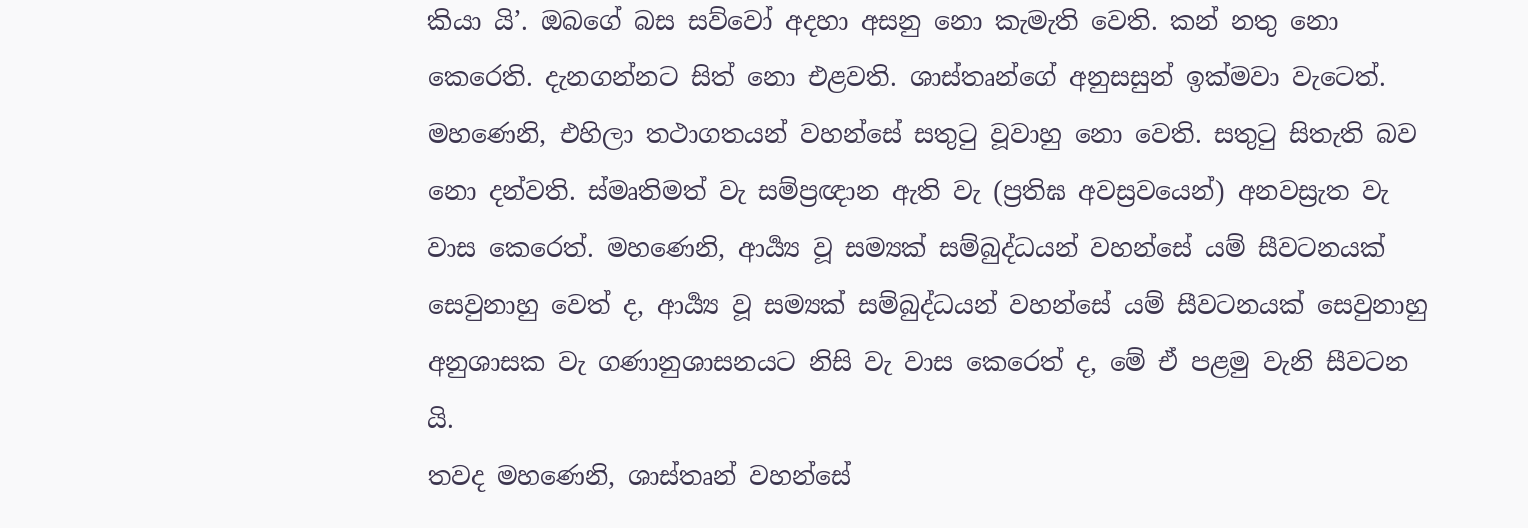කියා යි’. ඔබගේ බස සව්වෝ අදහා අසනු නො කැමැති වෙති. කන් නතු නො කෙරෙති. දැනගන්නට සිත් නො එළවති. ශාස්තෘන්ගේ අනුසසුන් ඉක්මවා වැටෙත්. මහණෙනි, එහිලා තථාගතයන් වහන්සේ සතුටු වූවාහු නො වෙති. සතුටු සිතැති බව නො දන්වති. ස්මෘතිමත් වැ සම්ප්‍රඥාන ඇති වැ (ප්‍රතිඝ අවස්‍රවයෙන්) අනවස්‍රැත වැ වාස කෙරෙත්. මහණෙනි, ආර්‍ය්‍ය වූ සම්‍යක් සම්බුද්ධයන් වහන්සේ යම් සීවටනයක් සෙවුනාහු වෙත් ද, ආර්‍ය්‍ය වූ සම්‍යක් සම්බුද්ධයන් වහන්සේ යම් සීවටනයක් සෙවුනාහු අනුශාසක වැ ගණානුශාසනයට නිසි වැ වාස කෙරෙත් ද, මේ ඒ පළමු වැනි සීවටන යි.
තවද මහණෙනි, ශාස්තෘන් වහන්සේ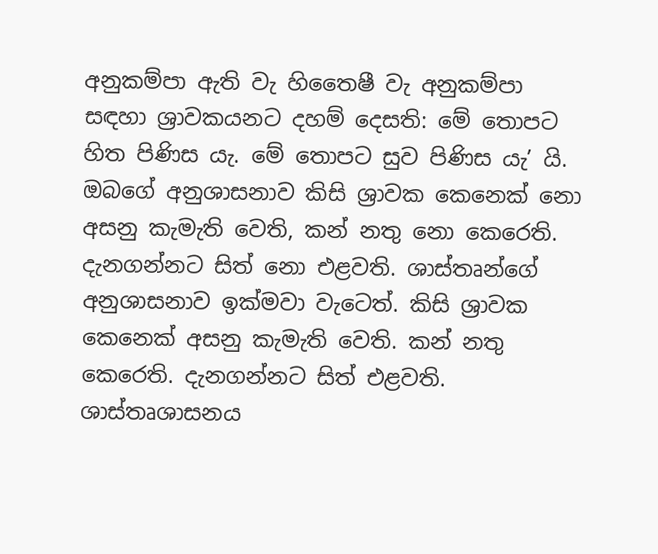අනුකම්පා ඇති වැ හිතෛෂී වැ අනුකම්පා සඳහා ශ්‍රාවකයනට දහම් දෙසති: මේ තොපට හිත පිණිස යැ. මේ තොපට සුව පිණිස යැ’ යි. ඔබගේ අනුශාසනාව කිසි ශ්‍රාවක කෙනෙක් නො අසනු කැමැති වෙති, කන් නතු නො කෙරෙති. දැනගන්නට සිත් නො එළවති. ශාස්තෘන්ගේ අනුශාසනාව ඉක්මවා වැටෙත්. කිසි ශ්‍රාවක කෙනෙක් අසනු කැමැති වෙති. කන් නතු කෙරෙති. දැනගන්නට සිත් එළවති. ශාස්තෘශාසනය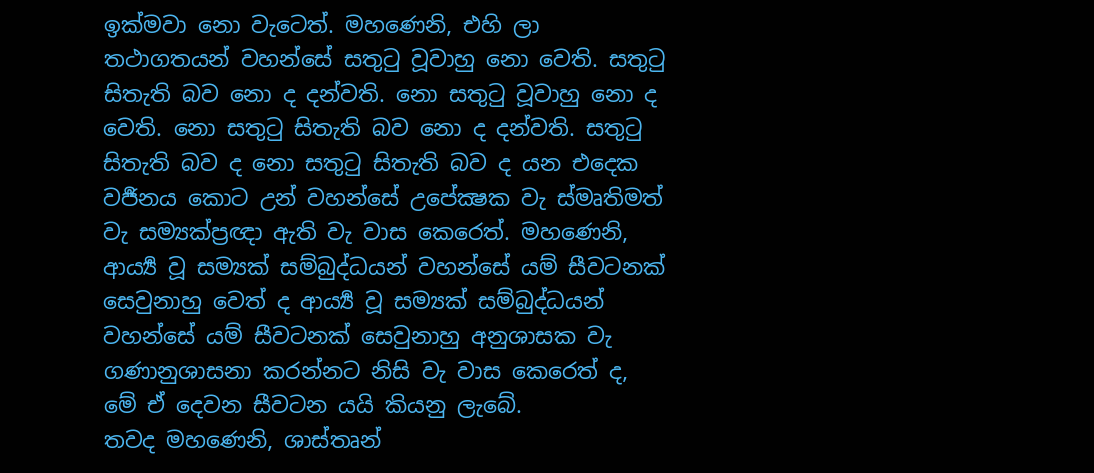ඉක්මවා නො වැටෙත්. මහණෙනි, එහි ලා තථාගතයන් වහන්සේ සතුටු වූවාහු නො වෙති. සතුටු සිතැති බව නො ද දන්වති. නො සතුටු වූවාහු නො ද වෙති. නො සතුටු සිතැති බව නො ද දන්වති. සතුටු සිතැති බව ද නො සතුටු සිතැති බව ද යන එදෙක වර්‍ජනය කොට උන් වහන්සේ උපේක්‍ෂක වැ ස්මෘතිමත් වැ සම්‍යක්ප්‍රඥා ඇති වැ වාස කෙරෙත්. මහණෙනි, ආර්‍ය්‍ය වූ සම්‍යක් සම්බුද්ධයන් වහන්සේ යම් සීවටනක් සෙවුනාහු වෙත් ද ආර්‍ය්‍ය වූ සම්‍යක් සම්බුද්ධයන් වහන්සේ යම් සීවටනක් සෙවුනාහු අනුශාසක වැ ගණානුශාසනා කරන්නට නිසි වැ වාස කෙරෙත් ද, මේ ඒ දෙවන සීවටන යයි කියනු ලැබේ.
තවද මහණෙනි, ශාස්තෘන්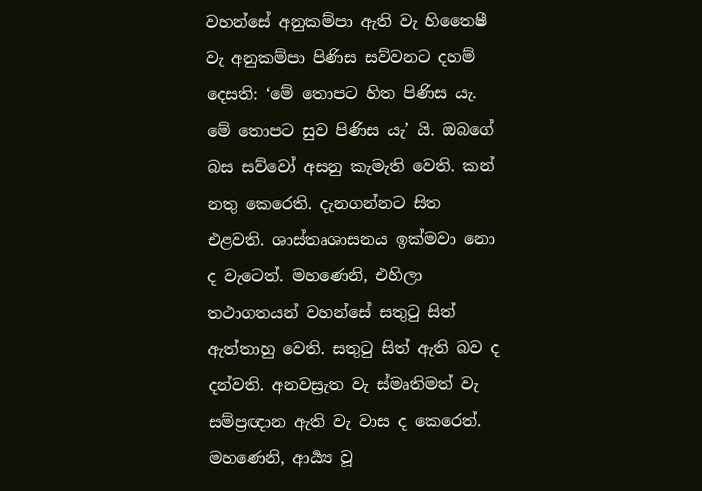වහන්සේ අනුකම්පා ඇති වැ හිතෛෂී වැ අනුකම්පා පිණිස සව්වනට දහම් දෙසති: ‘මේ තොපට හිත පිණිස යැ. මේ තොපට සුව පිණිස යැ’ යි. ඔබගේ බස සව්වෝ අසනු කැමැති වෙති. කන් නතු කෙරෙති. දැනගන්නට සිත එළවති. ශාස්තෘශාසනය ඉක්මවා නො ද වැටෙත්. මහණෙනි, එහිලා තථාගතයන් වහන්සේ සතුටු සිත් ඇත්තාහු වෙති. සතුටු සිත් ඇති බව ද දන්වති. අනවස්‍රැත වැ ස්මෘතිමත් වැ සම්ප්‍රඥාන ඇති වැ වාස ද කෙරෙත්. මහණෙනි, ආර්‍ය්‍ය වූ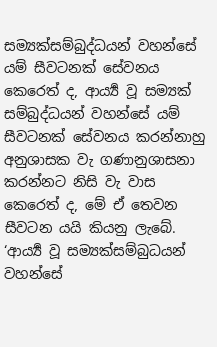සම්‍යක්සම්බුද්ධයන් වහන්සේ යම් සීවටනක් සේවනය කෙරෙත් ද, ආර්‍ය්‍ය වූ සම්‍යක් සම්බුද්ධයන් වහන්සේ යම් සීවටනක් සේවනය කරන්නාහු අනුශාසක වැ ගණානුශාසනා කරන්නට නිසි වැ වාස කෙරෙත් ද, මේ ඒ තෙවන සීවටන යයි කියනු ලැබේ.
‘ආර්‍ය්‍ය වූ සම්‍යක්සම්බුධයන් වහන්සේ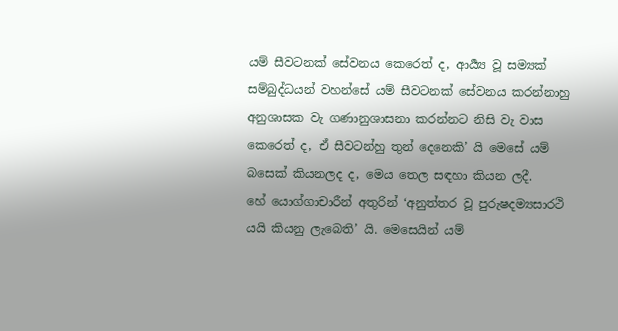යම් සීවටනක් සේවනය කෙරෙත් ද, ආර්‍ය්‍ය වූ සම්‍යක් සම්බුද්ධයන් වහන්සේ යම් සීවටනක් සේවනය කරන්නාහු අනුශාසක වැ ගණානුශාසනා කරන්නට නිසි වැ වාස කෙරෙත් ද, ඒ සීවටන්හු තුන් දෙනෙකි’ යි මෙසේ යම් බසෙක් කියනලද ද, මෙය තෙල සඳහා කියන ලදී.
හේ යොග්ගාචාරීන් අතුරින් ‘අනුත්තර වූ පුරුෂදම්‍යසාරථි යයි කියනු ලැබෙති’ යි. මෙසෙයින් යම්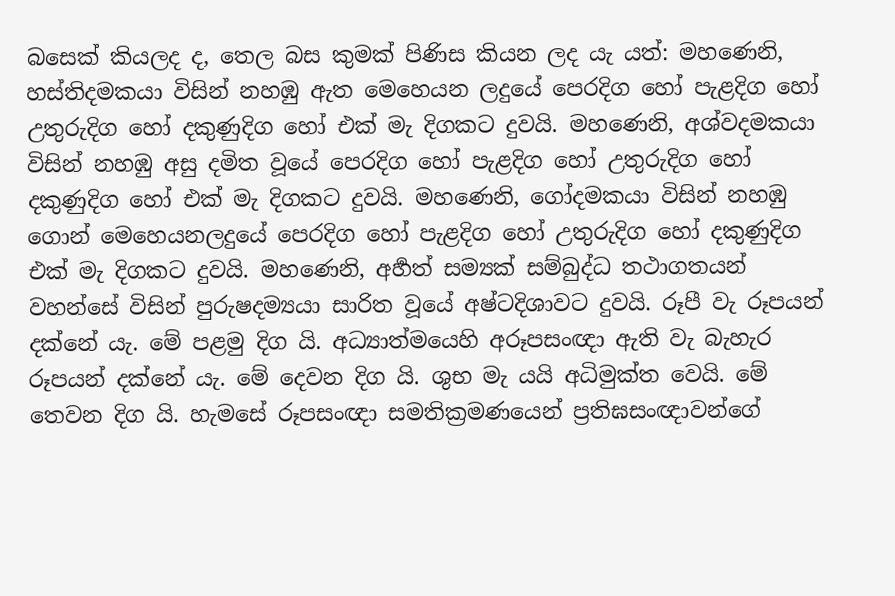බසෙක් කියලද ද, තෙල බස කුමක් පිණිස කියන ලද යැ යත්: මහණෙනි, හස්තිදමකයා විසින් නහඹු ඇත මෙහෙයන ලදුයේ පෙරදිග හෝ පැළදිග හෝ උතුරුදිග හෝ දකුණුදිග හෝ එක් මැ දිගකට දුවයි. මහණෙනි, අශ්වදමකයා විසින් නහඹු අසු දමිත වූයේ පෙරදිග හෝ පැළදිග හෝ උතුරුදිග හෝ දකුණුදිග හෝ එක් මැ දිගකට දුවයි. මහණෙනි, ගෝදමකයා විසින් නහඹු ගොන් මෙහෙයනලදුයේ පෙරදිග හෝ පැළදිග හෝ උතුරුදිග හෝ දකුණුදිග එක් මැ දිගකට දුවයි. මහණෙනි, අර්‍හත් සම්‍යක් සම්බුද්ධ තථාගතයන් වහන්සේ විසින් පුරුෂදම්‍යයා සාරිත වූයේ අෂ්ටදිශාවට දුවයි. රූපී වැ රූපයන් දක්නේ යැ. මේ පළමු දිග යි. අධ්‍යාත්මයෙහි අරූපසංඥා ඇති වැ බැහැර රූපයන් දක්නේ යැ. මේ දෙවන දිග යි. ශුභ මැ යයි අධිමුක්ත වෙයි. මේ තෙවන දිග යි. හැමසේ රූපසංඥා සමතික්‍රමණයෙන් ප්‍රතිඝසංඥාවන්ගේ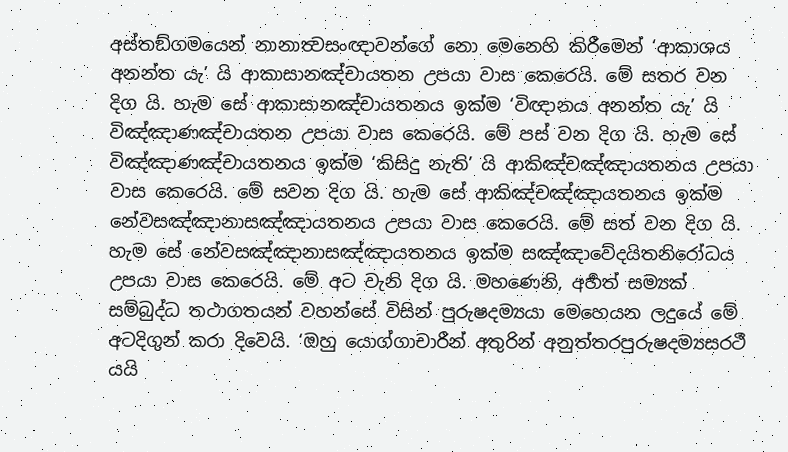අස්තඞ්ගමයෙන් නානාත්‍වසංඥාවන්ගේ නො මෙනෙහි කිරීමෙන් ‘ආකාශය අනන්ත යැ’ යි ආකාසානඤ්චායතන උපයා වාස කෙරෙයි. මේ සතර වන දිග යි. හැම සේ ආකාසානඤ්චායතනය ඉක්ම ‘විඥානය අනන්ත යැ’ යි විඤ්ඤාණඤ්චායතන උපයා වාස කෙරෙයි. මේ පස් වන දිග යි. හැම සේ විඤ්ඤාණඤ්චායතනය ඉක්ම ‘කිසිදු නැති’ යි ආකිඤ්චඤ්ඤායතනය උපයා වාස කෙරෙයි. මේ සවන දිග යි. හැම සේ ආකිඤ්චඤ්ඤායතනය ඉක්ම නේවසඤ්ඤානාසඤ්ඤායතනය උපයා වාස කෙරෙයි. මේ සත් වන දිග යි. හැම සේ නේවසඤ්ඤානාසඤ්ඤායතනය ඉක්ම සඤ්ඤාවේදයිතනිරෝධය උපයා වාස කෙරෙයි. මේ අට වැනි දිග යි. මහණෙනි, අර්‍හත් සම්‍යක් සම්බුද්ධ තථාගතයන් වහන්සේ විසින් පුරුෂදම්‍යයා මෙහෙයන ලදුයේ මේ අටදිගුන් කරා දිවෙයි. ‘ඔහු යොග්ගාචාරීන් අතුරින් අනුත්තරපුරුෂදම්‍යසරථී යයි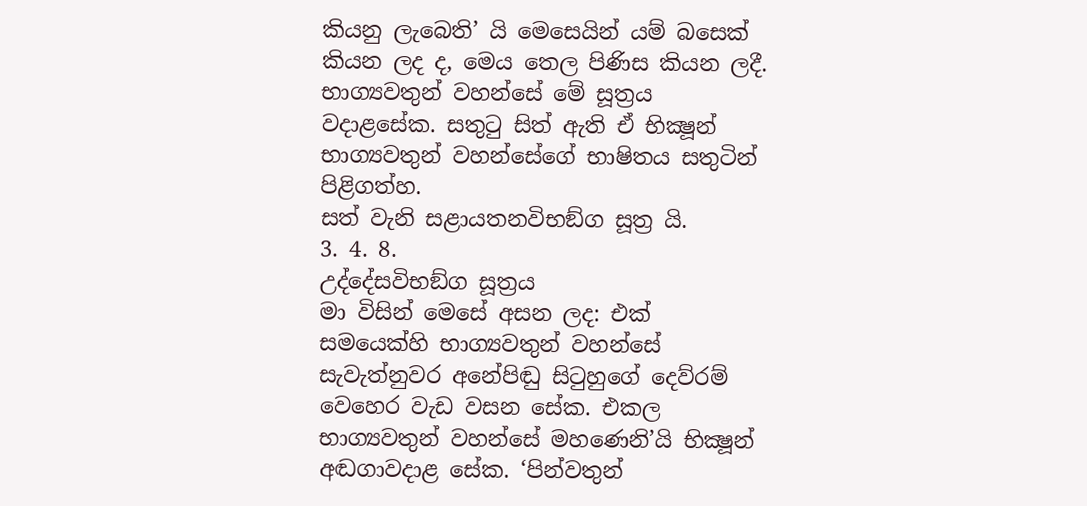කියනු ලැබෙති’ යි මෙසෙයින් යම් බසෙක් කියන ලද ද, මෙය තෙල පිණිස කියන ලදී.
භාග්‍යවතුන් වහන්සේ මේ සූත්‍රය වදාළසේක. සතුටු සිත් ඇති ඒ භික්‍ෂූන් භාග්‍යවතුන් වහන්සේගේ භාෂිතය සතුටින් පිළිගත්හ.
සත් වැනි සළායතනවිභඞ්ග සූත්‍ර යි.
3. 4. 8.
උද්දේසවිභඞ්ග සූත්‍රය
මා විසින් මෙසේ අසන ලද: එක් සමයෙක්හි භාග්‍යවතුන් වහන්සේ සැවැත්නුවර අනේපිඬු සිටුහුගේ දෙව්රම් වෙහෙර වැඩ වසන සේක. එකල භාග්‍යවතුන් වහන්සේ මහණෙනි’යි භික්‍ෂූන් අඬගාවදාළ සේක. ‘පින්වතුන්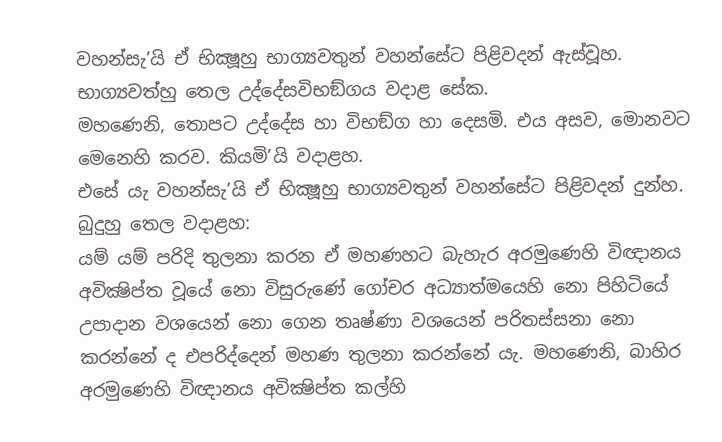වහන්සැ’යි ඒ භික්‍ෂූහු භාග්‍යවතුන් වහන්සේට පිළිවදන් ඇස්වූහ. භාග්‍යවත්හු තෙල උද්දේසවිභඞ්ගය වදාළ සේක.
මහණෙනි, තොපට උද්දේස හා විභඞ්ග හා දෙසමි. එය අසව, මොනවට මෙනෙහි කරව. කියමි’යි වදාළහ.
එසේ යැ වහන්සැ’යි ඒ භික්‍ෂූහු භාග්‍යවතුන් වහන්සේට පිළිවදන් දුන්හ. බුදුහු තෙල වදාළහ:
යම් යම් පරිදි තුලනා කරන ඒ මහණහට බැහැර අරමුණෙහි විඥානය අවික්‍ෂිප්ත වූයේ නො විසුරුණේ ගෝචර අධ්‍යාත්මයෙහි නො පිහිටියේ උපාදාන වශයෙන් නො ගෙන තෘෂ්ණා වශයෙන් පරිතස්සනා නො කරන්නේ ද එපරිද්දෙන් මහණ තුලනා කරන්නේ යැ. මහණෙනි, බාහිර අරමුණෙහි විඥානය අවික්‍ෂිප්ත කල්හි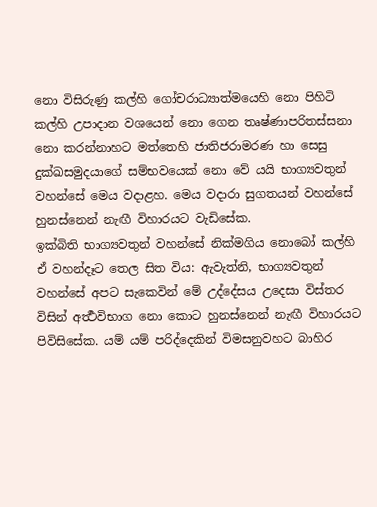නො විසිරුණු කල්හි ගෝචරාධ්‍යාත්මයෙහි නො පිහිටි කල්හි උපාදාන වශයෙන් නො ගෙන තෘෂ්ණාපරිතස්සනා නො කරන්නාහට මත්තෙහි ජාතිජරාමරණ හා සෙසු දුක්ඛසමුදයාගේ සම්භවයෙක් නො වේ යයි භාග්‍යවතුන් වහන්සේ මෙය වදාළහ. මෙය වදාරා සුගතයන් වහන්සේ හුනස්නෙන් නැඟී විහාරයට වැඩිසේක.
ඉක්බිති භාග්‍යවතුන් වහන්සේ නික්මගිය නොබෝ කල්හි ඒ වහන්දෑට තෙල සිත විය: ඇවැත්නි, භාග්‍යවතුන් වහන්සේ අපට සැකෙවින් මේ උද්දේසය උදෙසා විස්තර විසින් අර්‍ත්‍ථවිභාග නො කොට හුනස්නෙන් නැඟී විහාරයට පිවිසිසේක. යම් යම් පරිද්දෙකින් විමසනුවහට බාහිර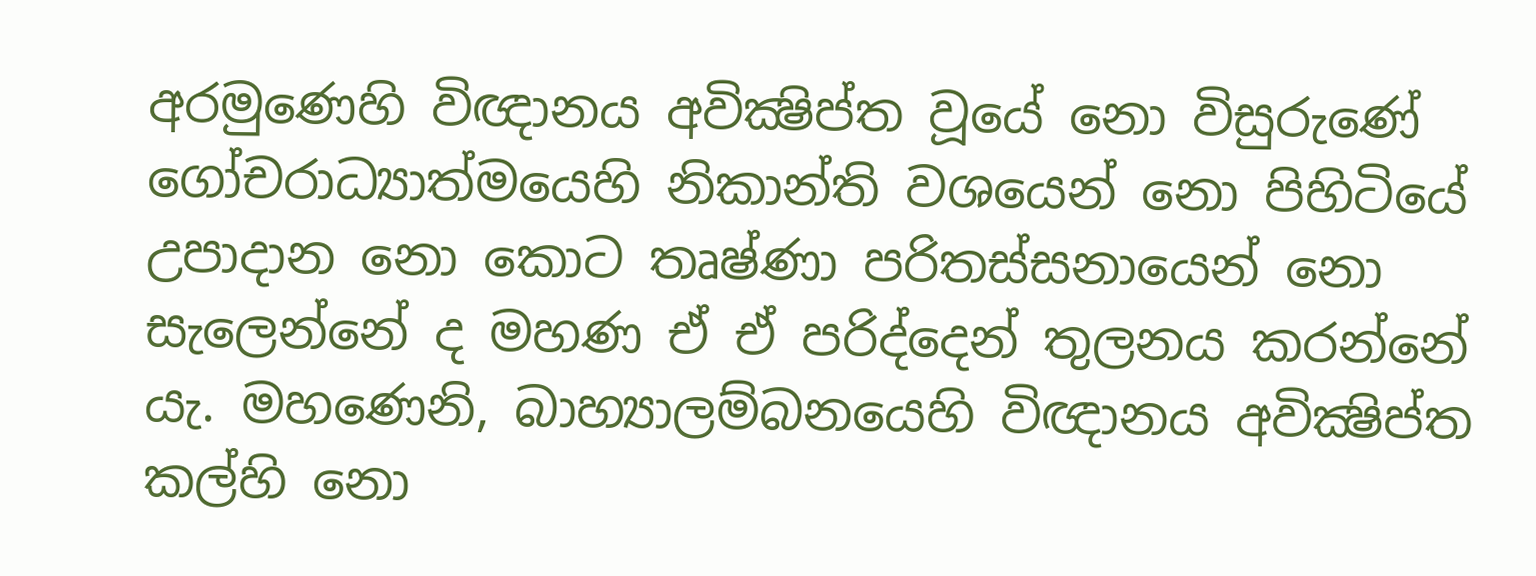අරමුණෙහි විඥානය අවික්‍ෂිප්ත වූයේ නො විසුරුණේ ගෝචරාධ්‍යාත්මයෙහි නිකාන්ති වශයෙන් නො පිහිටියේ උපාදාන නො කොට තෘෂ්ණා පරිතස්සනායෙන් නො සැලෙන්නේ ද මහණ ඒ ඒ පරිද්දෙන් තුලනය කරන්නේ යැ. මහණෙනි, බාහ්‍යාලම්බනයෙහි විඥානය අවික්‍ෂිප්ත කල්හි නො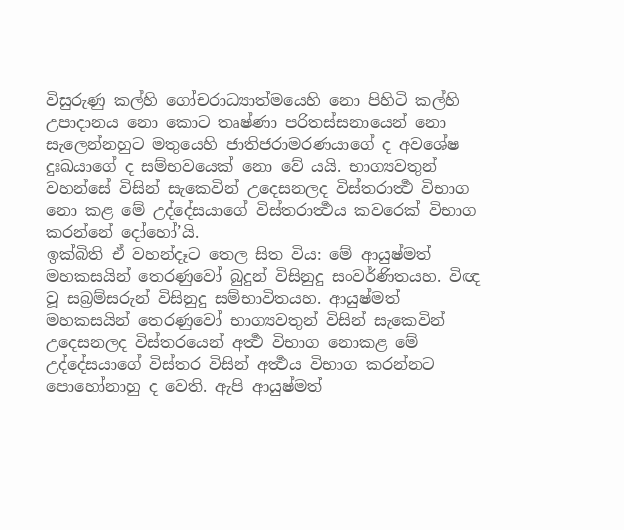විසුරුණු කල්හි ගෝචරාධ්‍යාත්මයෙහි නො පිහිටි කල්හි උපාදානය නො කොට තෘෂ්ණා පරිතස්සනායෙන් නො සැලෙන්නහුට මතුයෙහි ජාතිජරාමරණයාගේ ද අවශේෂ දුඃඛයාගේ ද සම්භවයෙක් නො වේ යයි. භාග්‍යවතුන් වහන්සේ විසින් සැකෙවින් උදෙසනලද විස්තරාර්‍ත්‍ථ විභාග නො කළ මේ උද්දේසයාගේ විස්තරාර්‍ත්‍ථය කවරෙක් විභාග කරන්නේ දෝහෝ’යි.
ඉක්බිති ඒ වහන්දෑට තෙල සිත විය: මේ ආයුෂ්මත් මහකසයින් තෙරණුවෝ බුදුන් විසිනුදු සංවර්ණිතයහ. විඥ වූ සබ්‍රම්සරුන් විසිනුදු සම්භාවිතයහ. ආයුෂ්මත් මහකසයින් තෙරණුවෝ භාග්‍යවතුන් විසින් සැකෙවින් උදෙසනලද විස්තරයෙන් අර්‍ත්‍ථ විභාග නොකළ මේ උද්දේසයාගේ විස්තර විසින් අර්‍ත්‍ථය විභාග කරන්නට පොහෝනාහු ද වෙති. ඇපි ආයුෂ්මත්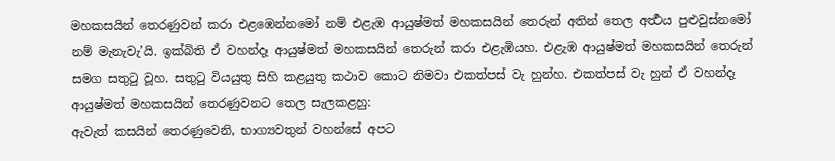මහකසයින් තෙරණුවන් කරා එළඹෙන්නමෝ නම් එළැඹ ආයුෂ්මත් මහකසයින් තෙරුන් අතින් තෙල අර්‍ත්‍ථය පුළුවුස්නමෝ නම් මැනැවැ’යි. ඉක්බිති ඒ වහන්දෑ ආයුෂ්මත් මහකසයින් තෙරුන් කරා එළැඹියහ. එළැඹ ආයුෂ්මත් මහකසයින් තෙරුන් සමග සතුටු වූහ. සතුටු වියයුතු සිහි කළයුතු කථාව කොට නිමවා එකත්පස් වැ හුන්හ. එකත්පස් වැ හුන් ඒ වහන්දෑ ආයුෂ්මත් මහකසයින් තෙරණුවනට තෙල සැලකළහු:
ඇවැත් කසයින් තෙරණුවෙනි, භාග්‍යවතුන් වහන්සේ අපට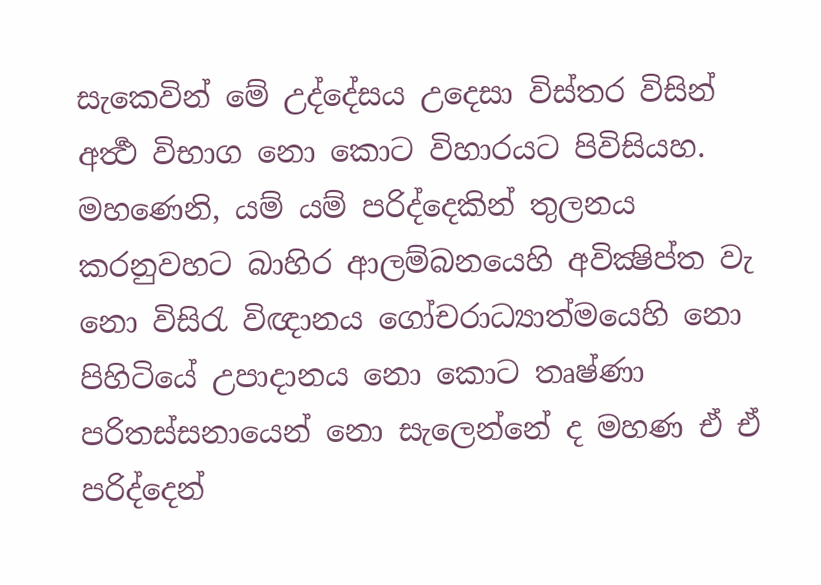සැකෙවින් මේ උද්දේසය උදෙසා විස්තර විසින් අර්‍ත්‍ථ විභාග නො කොට විහාරයට පිවිසියහ. මහණෙනි, යම් යම් පරිද්දෙකින් තුලනය කරනුවහට බාහිර ආලම්බනයෙහි අවික්‍ෂිප්ත වැ නො විසිරැ විඥානය ගෝචරාධ්‍යාත්මයෙහි නො පිහිටියේ උපාදානය නො කොට තෘෂ්ණා පරිතස්සනායෙන් නො සැලෙන්නේ ද මහණ ඒ ඒ පරිද්දෙන්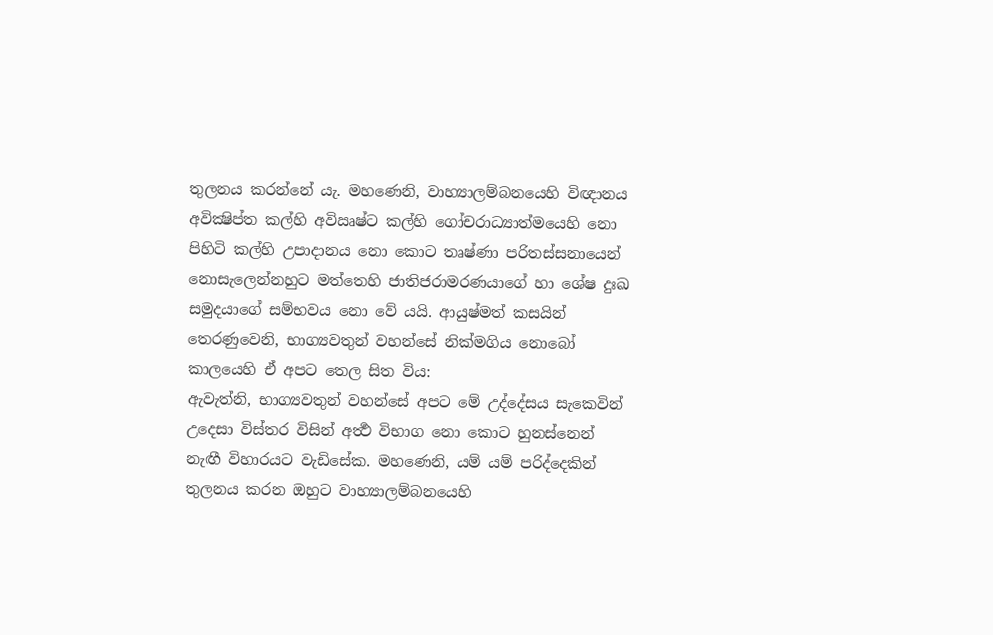තුලනය කරන්නේ යැ. මහණෙනි, වාහ්‍යාලම්බනයෙහි විඥානය අවික්‍ෂිප්ත කල්හි අවිඍෂ්ට කල්හි ගෝචරාධ්‍යාත්මයෙහි නො පිහිටි කල්හි උපාදානය නො කොට තෘෂ්ණා පරිතස්සනායෙන් නොසැලෙන්නහුට මත්තෙහි ජාතිජරාමරණයාගේ හා ශේෂ දුඃඛ සමුදයාගේ සම්භවය නො වේ යයි. ආයුෂ්මත් කසයින් තෙරණුවෙනි, භාග්‍යවතුන් වහන්සේ නික්මගිය නොබෝ කාලයෙහි ඒ අපට තෙල සිත විය:
ඇවැත්නි, භාග්‍යවතුන් වහන්සේ අපට මේ උද්දේසය සැකෙවින් උදෙසා විස්තර විසින් අර්‍ත්‍ථ විභාග නො කොට හුනස්නෙන් නැඟී විහාරයට වැඩිසේක. මහණෙනි, යම් යම් පරිද්දෙකින් තුලනය කරන ඔහුට වාහ්‍යාලම්බනයෙහි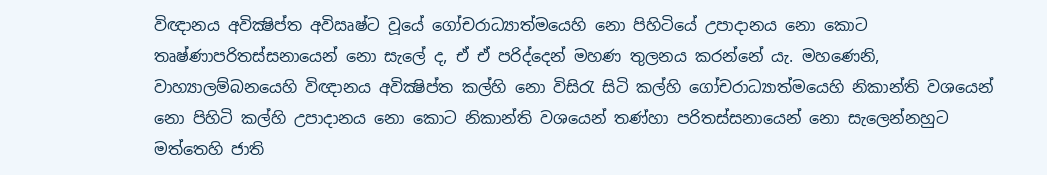විඥානය අවික්‍ෂිප්ත අවිඍෂ්ට වූයේ ගෝචරාධ්‍යාත්මයෙහි නො පිහිටියේ උපාදානය නො කොට තෘෂ්ණාපරිතස්සනායෙන් නො සැලේ ද, ඒ ඒ පරිද්දෙන් මහණ තුලනය කරන්නේ යැ. මහණෙනි, වාහ්‍යාලම්බනයෙහි විඥානය අවික්‍ෂිප්ත කල්හි නො විසිරැ සිටි කල්හි ගෝචරාධ්‍යාත්මයෙහි නිකාන්ති වශයෙන් නො පිහිටි කල්හි උපාදානය නො කොට නිකාන්ති වශයෙන් තණ්හා පරිතස්සනායෙන් නො සැලෙන්නහුට මත්තෙහි ජාති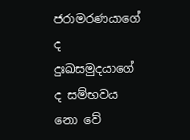ජරාමරණයාගේ ද දුඃඛසමුදයාගේ ද සම්භවය නො වේ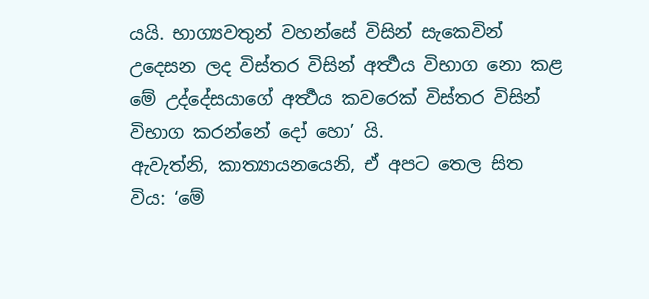යයි. භාග්‍යවතුන් වහන්සේ විසින් සැකෙවින් උදෙසන ලද විස්තර විසින් අර්‍ත්‍ථය විභාග නො කළ මේ උද්දේසයාගේ අර්‍ත්‍ථය කවරෙක් විස්තර විසින් විභාග කරන්නේ දෝ හො’ යි.
ඇවැත්නි, කාත්‍යායනයෙනි, ඒ අපට තෙල සිත විය: ‘මේ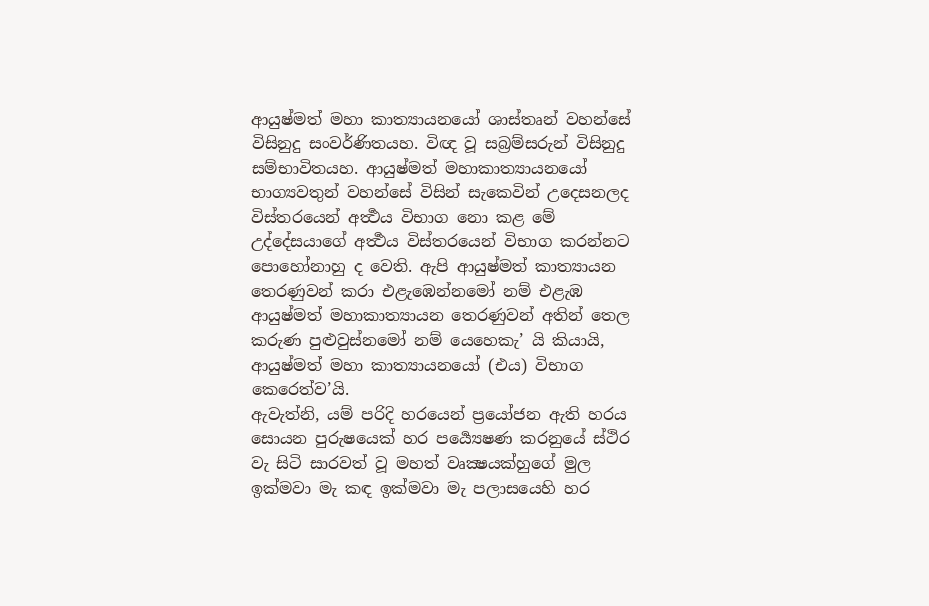ආයුෂ්මත් මහා කාත්‍යායනයෝ ශාස්තෘන් වහන්සේ විසිනුදු සංවර්ණිතයහ. විඥ වූ සබ්‍රම්සරුන් විසිනුදු සම්භාවිතයහ. ආයුෂ්මත් මහාකාත්‍යායනයෝ භාග්‍යවතුන් වහන්සේ විසින් සැකෙවින් උදෙසනලද විස්තරයෙන් අර්‍ත්‍ථය විභාග නො කළ මේ උද්දේසයාගේ අර්‍ත්‍ථය විස්තරයෙන් විභාග කරන්නට පොහෝනාහු ද වෙති. ඇපි ආයුෂ්මත් කාත්‍යායන තෙරණුවන් කරා එළැඹෙන්නමෝ නම් එළැඹ ආයුෂ්මත් මහාකාත්‍යායන තෙරණුවන් අතින් තෙල කරුණ පුළුවුස්නමෝ නම් යෙහෙකැ’ යි කියායි, ආයුෂ්මත් මහා කාත්‍යායනයෝ (එය) විභාග කෙරෙත්ව’යි.
ඇවැත්නි, යම් පරිදි හරයෙන් ප්‍රයෝජන ඇති හරය සොයන පුරුෂයෙක් හර පර්‍ය්‍යෙෂණ කරනුයේ ස්ථිර වැ සිටි සාරවත් වූ මහත් වෘක්‍ෂයක්හුගේ මුල ඉක්මවා මැ කඳ ඉක්මවා මැ පලාසයෙහි හර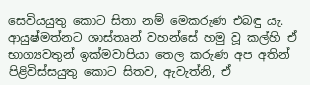සෙවියයුතු කොට සිතා නම් මෙකරුණ එබඳු යැ. ආයුෂ්මත්නට ශාස්තෘන් වහන්සේ හමු වූ කල්හි ඒ භාග්‍යවතුන් ඉක්මවාපියා තෙල කරුණ අප අතින් පිළිවිස්සයුතු කොට සිතව, ඇවැත්නි, ඒ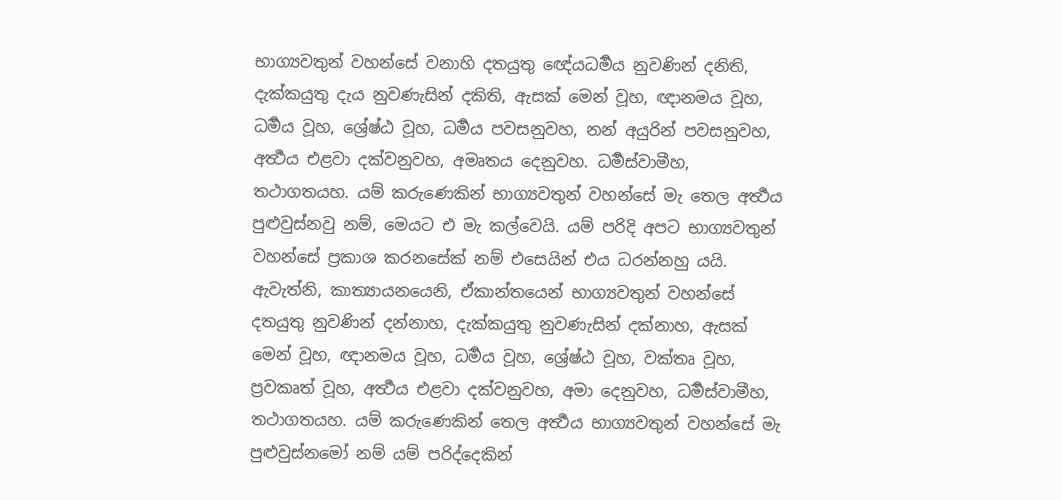භාග්‍යවතුන් වහන්සේ වනාහි දතයුතු ඥේයධර්‍මය නුවණින් දනිති, දැක්කයුතු දැය නුවණැසින් දකිති, ඇසක් මෙන් වූහ, ඥානමය වූහ, ධර්‍මය වූහ, ශ්‍රේෂ්ඨ වූහ, ධර්‍මය පවසනුවහ, නන් අයුරින් පවසනුවහ, අර්‍ත්‍ථය එළවා දක්වනුවහ, අමෘතය දෙනුවහ. ධර්‍මස්වාමීහ, තථාගතයහ. යම් කරුණෙකින් භාග්‍යවතුන් වහන්සේ මැ තෙල අර්‍ත්‍ථය පුළුවුස්නවු නම්, මෙයට එ මැ කල්වෙයි. යම් පරිදි අපට භාග්‍යවතුන් වහන්සේ ප්‍රකාශ කරනසේක් නම් එසෙයින් එය ධරන්නහු යයි.
ඇවැත්නි, කාත්‍යායනයෙනි, ඒකාන්තයෙන් භාග්‍යවතුන් වහන්සේ දතයුතු නුවණින් දන්නාහ, දැක්කයුතු නුවණැසින් දක්නාහ, ඇසක් මෙන් වූහ, ඥානමය වූහ, ධර්‍මය වූහ, ශ්‍රේෂ්ඨ වූහ, වක්තෘ වූහ, ප්‍රවකෘත් වූහ, අර්‍ත්‍ථය එළවා දක්වනුවහ, අමා දෙනුවහ, ධර්‍මස්වාමීහ, තථාගතයහ. යම් කරුණෙකින් තෙල අර්‍ත්‍ථය භාග්‍යවතුන් වහන්සේ මැ පුළුවුස්නමෝ නම් යම් පරිද්දෙකින්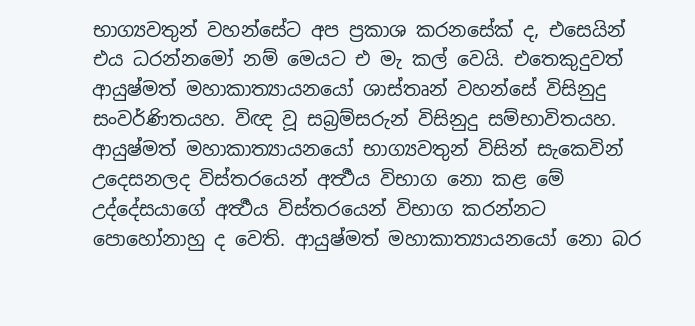භාග්‍යවතුන් වහන්සේට අප ප්‍රකාශ කරනසේක් ද, එසෙයින් එය ධරන්නමෝ නම් මෙයට එ මැ කල් වෙයි. එතෙකුදුවත් ආයුෂ්මත් මහාකාත්‍යායනයෝ ශාස්තෘන් වහන්සේ විසිනුදු සංවර්ණිතයහ. විඥ වූ සබ්‍රම්සරුන් විසිනුදු සම්භාවිතයහ. ආයුෂ්මත් මහාකාත්‍යායනයෝ භාග්‍යවතුන් විසින් සැකෙවින් උදෙසනලද විස්තරයෙන් අර්‍ත්‍ථය විභාග නො කළ මේ උද්දේසයාගේ අර්‍ත්‍ථය විස්තරයෙන් විභාග කරන්නට පොහෝනාහු ද වෙති. ආයුෂ්මත් මහාකාත්‍යායනයෝ නො බර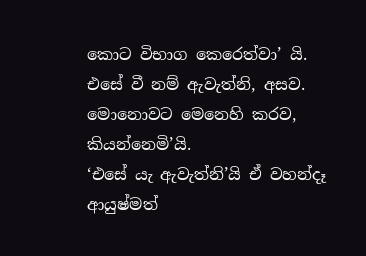කොට විභාග කෙරෙත්වා’ යි.
එසේ වී නම් ඇවැත්නි, අසව. මොනොවට මෙනෙහි කරව, කියන්නෙමි’යි.
‘එසේ යැ ඇවැත්නි’යි ඒ වහන්දෑ ආයුෂ්මත්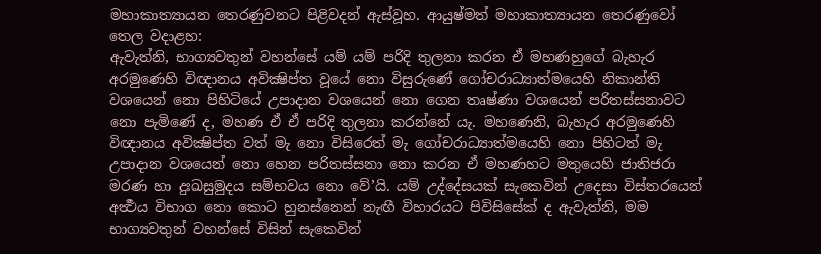මහාකාත්‍යායන තෙරණුවනට පිළිවදන් ඇස්වූහ. ආයුෂ්මත් මහාකාත්‍යායන තෙරණුවෝ තෙල වදාළහ:
ඇවැත්නි, භාග්‍යවතුන් වහන්සේ යම් යම් පරිදි තුලනා කරන ඒ මහණහුගේ බැහැර අරමුණෙහි විඥානය අවික්‍ෂිප්ත වූයේ නො විසුරුණේ ගෝචරාධ්‍යාත්මයෙහි නිකාන්ති වශයෙන් නො පිහිටියේ උපාදාන වශයෙන් නො ගෙන තෘෂ්ණා වශයෙන් පරිතස්සනාවට නො පැමිණේ ද, මහණ ඒ ඒ පරිදි තුලනා කරන්නේ යැ. මහණෙනි, බැහැර අරමුණෙහි විඥානය අවික්‍ෂිප්ත වත් මැ නො විසිරෙත් මැ ගෝචරාධ්‍යාත්මයෙහි නො පිහිටත් මැ උපාදාන වශයෙන් නො හෙන පරිතස්සනා නො කරන ඒ මහණහට මතුයෙහි ජාතිජරා මරණ හා දුඃඛසුමුදය සම්භවය නො වේ’යි. යම් උද්දේසයක් සැකෙවින් උදෙසා විස්තරයෙන් අර්‍ත්‍ථය විභාග නො කොට හුනස්නෙන් නැඟී විහාරයට පිවිසිසේක් ද ඇවැත්නි, මම භාග්‍යවතුන් වහන්සේ විසින් සැකෙවින්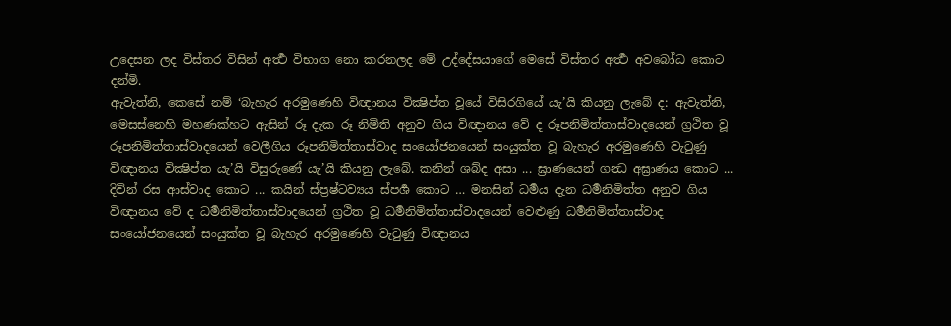උදෙසන ලද විස්තර විසින් අර්‍ත්‍ථ විභාග නො කරනලද මේ උද්දේසයාගේ මෙසේ විස්තර අර්‍ත්‍ථ අවබෝධ කොට දන්මි.
ඇවැත්නි, කෙසේ නම් ‘බැහැර අරමුණෙහි විඥානය වික්‍ෂිප්ත වූයේ විසිරගියේ යැ’යි කියනු ලැබේ ද: ඇවැත්නි, මෙසස්නෙහි මහණක්හට ඇසින් රූ දැක රූ නිමිති අනුව ගිය විඥානය වේ ද රූපනිමිත්තාස්වාදයෙන් ග්‍රථිත වූ රූපනිමිත්තාස්වාදයෙන් වෙලීගිය රූපනිමිත්තාස්වාද සංයෝජනයෙන් සංයුක්ත වූ බැහැර අරමුණෙහි වැටුණු විඥානය වික්‍ෂිප්ත යැ’යි විසුරුණේ යැ’යි කියනු ලැබේ. කනින් ශබ්ද අසා ... ඝ්‍රාණයෙන් ගන්‍ධ අඝ්‍රාණය කොට ... දිවින් රස ආස්වාද කොට ... කයින් ස්ප්‍රෂ්ටව්‍යය ස්පර්‍ශ කොට … මනසින් ධර්‍මය දැන ධර්‍මනිමිත්ත අනුව ගිය විඥානය වේ ද ධර්‍මනිමිත්තාස්වාදයෙන් ග්‍රථිත වූ ධර්‍මනිමිත්තාස්වාදයෙන් වෙළුණු ධර්‍මනිමිත්තාස්වාද සංයෝජනයෙන් සංයුක්ත වූ බැහැර අරමුණෙහි වැටුණු විඥානය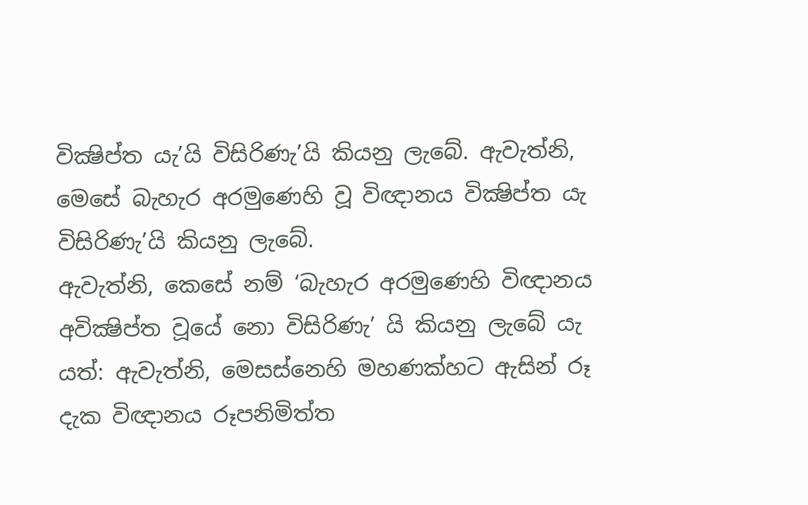වික්‍ෂිප්ත යැ’යි විසිරිණැ’යි කියනු ලැබේ. ඇවැත්නි, මෙසේ බැහැර අරමුණෙහි වූ විඥානය වික්‍ෂිප්ත යැ විසිරිණැ’යි කියනු ලැබේ.
ඇවැත්නි, කෙසේ නම් ‘බැහැර අරමුණෙහි විඥානය අවික්‍ෂිප්ත වූයේ නො විසිරිණැ’ යි කියනු ලැබේ යැ යත්: ඇවැත්නි, මෙසස්නෙහි මහණක්හට ඇසින් රූ දැක විඥානය රූපනිමිත්ත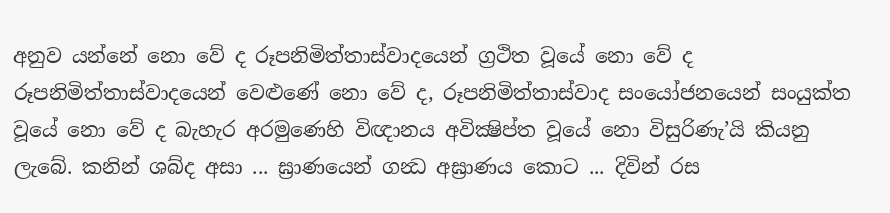අනුව යන්නේ නො වේ ද රූපනිමිත්තාස්වාදයෙන් ග්‍රථිත වූයේ නො වේ ද රූපනිමිත්තාස්වාදයෙන් වෙළුණේ නො වේ ද, රූපනිමිත්තාස්වාද සංයෝජනයෙන් සංයුක්ත වූයේ නො වේ ද බැහැර අරමුණෙහි විඥානය අවික්‍ෂිප්ත වූයේ නො විසුරිණැ’යි කියනු ලැබේ. කනින් ශබ්ද අසා ... ඝ්‍රාණයෙන් ගන්‍ධ අඝ්‍රාණය කොට ... දිවින් රස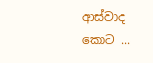ආස්වාද කොට ...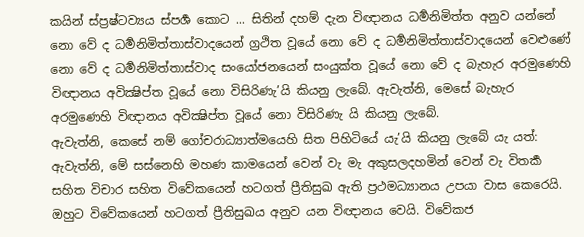කයින් ස්ප්‍රෂ්ටව්‍යය ස්පර්‍ශ කොට ... සිතින් දහම් දැන විඥානය ධර්‍මනිමිත්ත අනුව යන්නේ නො වේ ද ධර්‍මනිමිත්තාස්වාදයෙන් ග්‍රථිත වූයේ නො වේ ද ධර්‍මනිමිත්තාස්වාදයෙන් වෙළුණේ නො වේ ද ධර්‍මනිමිත්තාස්වාද සංයෝජනයෙන් සංයුක්ත වූයේ නො වේ ද බැහැර අරමුණෙහි විඥානය අවික්‍ෂිප්ත වූයේ නො විසිරිණැ’යි කියනු ලැබේ. ඇවැත්නි, මෙසේ බැහැර අරමුණෙහි විඥානය අවික්‍ෂිප්ත වූයේ නො විසිරිණැ යි කියනු ලැබේ.
ඇවැත්නි, කෙසේ නම් ගෝචරාධ්‍යාත්මයෙහි සිත පිහිටියේ යැ’යි කියනු ලැබේ යැ යත්: ඇවැත්නි, මේ සස්නෙහි මහණ කාමයෙන් වෙන් වැ මැ අකුසලදහමින් වෙන් වැ විතර්‍ක සහිත විචාර සහිත විවේකයෙන් හටගත් ප්‍රීතිසුඛ ඇති ප්‍රථමධ්‍යානය උපයා වාස කෙරෙයි. ඔහුට විවේකයෙන් හටගත් ප්‍රීතිසුඛය අනුව යන විඥානය වෙයි. විවේකජ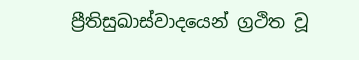ප්‍රීතිසුඛාස්වාදයෙන් ග්‍රථිත වූ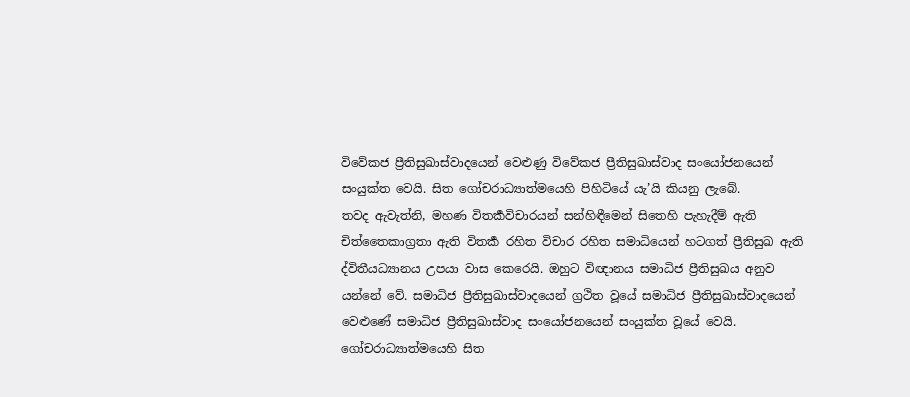විවේකජ ප්‍රීතිසුඛාස්වාදයෙන් වෙළුණු විවේකජ ප්‍රීතිසුඛාස්වාද සංයෝජනයෙන් සංයුක්ත වෙයි. සිත ගෝචරාධ්‍යාත්මයෙහි පිහිටියේ යැ’යි කියනු ලැබේ.
තවද ඇවැත්නි, මහණ විතර්‍කවිචාරයන් සන්හිඳීමෙන් සිතෙහි පැහැදීම් ඇති චිත්තෛකාග්‍රතා ඇති විතර්‍ක රහිත විචාර රහිත සමාධියෙන් හටගත් ප්‍රීතිසුඛ ඇති ද්විතීයධ්‍යානය උපයා වාස කෙරෙයි. ඔහුට විඥානය සමාධිජ ප්‍රීතිසුඛය අනුව යන්නේ වේ. සමාධිජ ප්‍රීතිසුඛාස්වාදයෙන් ග්‍රථිත වූයේ සමාධිජ ප්‍රීතිසුඛාස්වාදයෙන් වෙළුණේ සමාධිජ ප්‍රීතිසුඛාස්වාද සංයෝජනයෙන් සංයුක්ත වූයේ වෙයි. ගෝචරාධ්‍යාත්මයෙහි සිත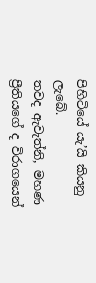පිහිටියේ යැ’යි කියනු ලැබේ.
තවද ඇවැත්නි, මහණ ප්‍රීතියගේ ද විරාගයෙන්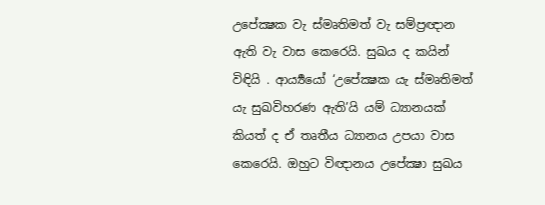උපේක්‍ෂක වැ ස්මෘතිමත් වැ සම්ප්‍රඥාන ඇති වැ වාස කෙරෙයි. සුඛය ද කයින් විඳියි . ආර්‍ය්‍යයෝ ‘උපේක්‍ෂක යැ ස්මෘතිමත් යැ සුඛවිහරණ ඇති’යි යම් ධ්‍යානයක් කියත් ද ඒ තෘතීය ධ්‍යානය උපයා වාස කෙරෙයි. ඔහුට විඥානය උපේක්‍ෂා සුඛය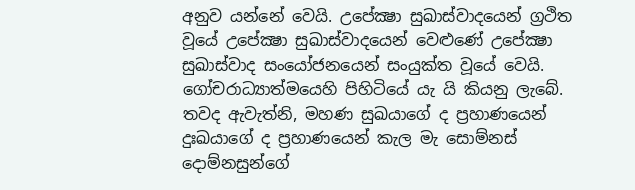අනුව යන්නේ වෙයි. උපේක්‍ෂා සුඛාස්වාදයෙන් ග්‍රථිත වූයේ උපේක්‍ෂා සුඛාස්වාදයෙන් වෙළුණේ උපේක්‍ෂා සුඛාස්වාද සංයෝජනයෙන් සංයුක්ත වූයේ වෙයි. ගෝචරාධ්‍යාත්මයෙහි පිහිටියේ යැ යි කියනු ලැබේ.
තවද ඇවැත්නි, මහණ සුඛයාගේ ද ප්‍රහාණයෙන් දුඃඛයාගේ ද ප්‍රහාණයෙන් කැල මැ සොම්නස් දොම්නසුන්ගේ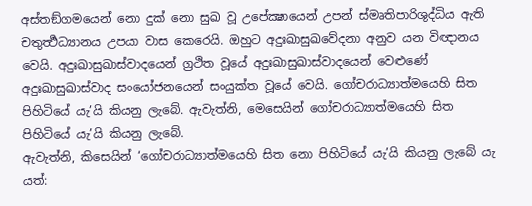අස්තඞ්ගමයෙන් නො දුක් නො සුඛ වූ උපේක්‍ෂායෙන් උපන් ස්මෘතිපාරිශුද්ධිය ඇති චතුර්‍ත්‍ථධ්‍යානය උපයා වාස කෙරෙයි. ඔහුට අදුඃඛාසුඛවේදනා අනුව යන විඥානය වෙයි. අදුඃඛාසුඛාස්වාදයෙන් ග්‍රථිත වූයේ අදුඃඛාසුඛාස්වාදයෙන් වෙළුණේ අදුඃඛාසුඛාස්වාද සංයෝජනයෙන් සංයුක්ත වූයේ වෙයි. ගෝචරාධ්‍යාත්මයෙහි සිත පිහිටියේ යැ’යි කියනු ලැබේ. ඇවැත්නි, මෙසෙයින් ගෝචරාධ්‍යාත්මයෙහි සිත පිහිටියේ යැ’යි කියනු ලැබේ.
ඇවැත්නි, කිසෙයින් ‘ගෝචරාධ්‍යාත්මයෙහි සිත නො පිහිටියේ යැ’යි කියනු ලැබේ යැ යත්: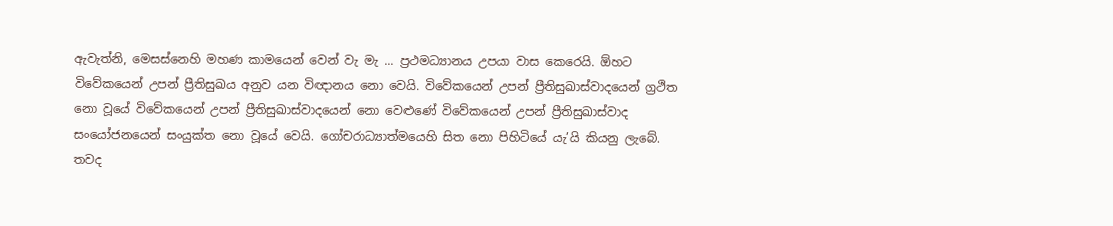ඇවැත්නි, මෙසස්නෙහි මහණ කාමයෙන් වෙන් වැ මැ ... ප්‍රථමධ්‍යානය උපයා වාස කෙරෙයි. ඕහට විවේකයෙන් උපන් ප්‍රීතිසුඛය අනුව යන විඥානය නො වෙයි. විවේකයෙන් උපන් ප්‍රීතිසුඛාස්වාදයෙන් ග්‍රථිත නො වූයේ විවේකයෙන් උපන් ප්‍රීතිසුඛාස්වාදයෙන් නො වෙළුණේ විවේකයෙන් උපන් ප්‍රීතිසුඛාස්වාද සංයෝජනයෙන් සංයුක්ත නො වූයේ වෙයි. ගෝචරාධ්‍යාත්මයෙහි සිත නො පිහිටියේ යැ’යි කියනු ලැබේ.
තවද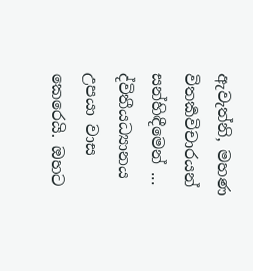ඇවැත්නි, මහණ විතර්‍කවිචාරයන් සන්හිඳීමෙන් ... ද්විතීයධ්‍යානය උපයා වාස කෙරෙයි. ඔහට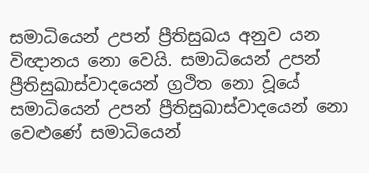සමාධියෙන් උපන් ප්‍රීතිසුඛය අනුව යන විඥානය නො වෙයි. සමාධියෙන් උපන් ප්‍රීතිසුඛාස්වාදයෙන් ග්‍රථිත නො වූයේ සමාධියෙන් උපන් ප්‍රීතිසුඛාස්වාදයෙන් නො වෙළුණේ සමාධියෙන්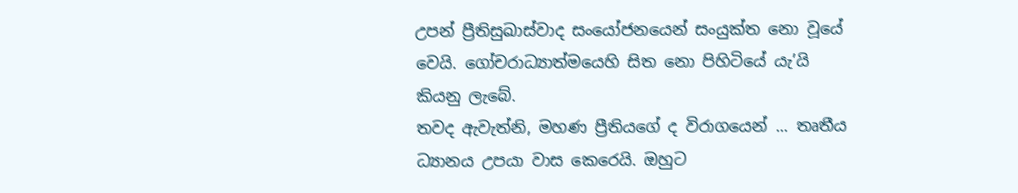උපන් ප්‍රීතිසුඛාස්වාද සංයෝජනයෙන් සංයුක්ත නො වූයේ වෙයි. ගෝචරාධ්‍යාත්මයෙහි සිත නො පිහිටියේ යැ’යි කියනු ලැබේ.
තවද ඇවැත්නි, මහණ ප්‍රීතියගේ ද විරාගයෙන් ... තෘතීය ධ්‍යානය උපයා වාස කෙරෙයි. ඔහුට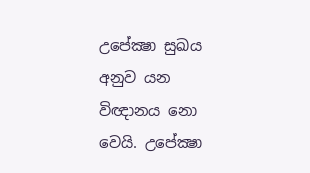උපේක්‍ෂා සුඛය අනුව යන විඥානය නො වෙයි. උපේක්‍ෂා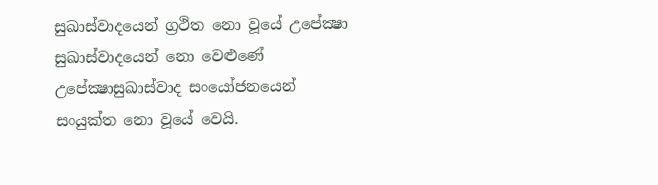සුඛාස්වාදයෙන් ග්‍රථිත නො වූයේ උපේක්‍ෂා සුඛාස්වාදයෙන් නො වෙළුණේ උපේක්‍ෂාසුඛාස්වාද සංයෝජනයෙන් සංයුක්ත නො වූයේ වෙයි.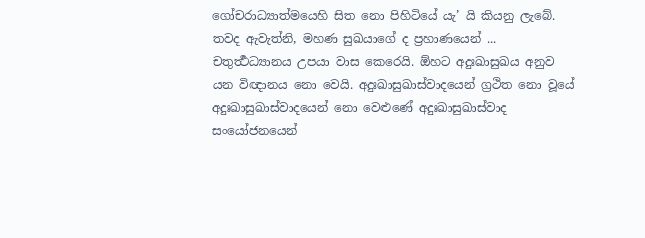ගෝචරාධ්‍යාත්මයෙහි සිත නො පිහිටියේ යැ’ යි කියනු ලැබේ.
තවද ඇවැත්නි, මහණ සුඛයාගේ ද ප්‍රහාණයෙන් ... චතුර්‍ත්‍ථධ්‍යානය උපයා වාස කෙරෙයි. ඕහට අදුඃඛාසුඛය අනුව යන විඥානය නො වෙයි. අදුඃඛාසුඛාස්වාදයෙන් ග්‍රථිත නො වූයේ අදුඃඛාසුඛාස්වාදයෙන් නො වෙළුණේ අදුඃඛාසුඛාස්වාද සංයෝජනයෙන්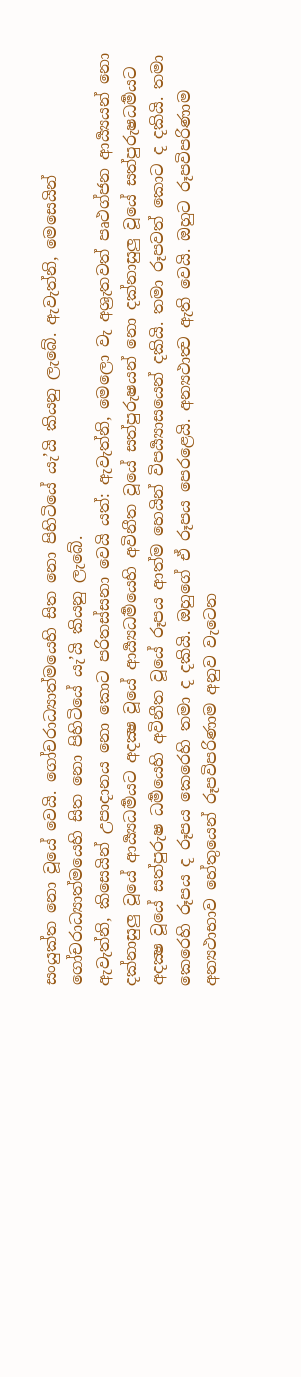සංයුක්ත නො වූයේ වෙයි. ගෝචරාධ්‍යාත්මයෙහි සිත නො පිහිටියේ යැ’යි කියනු ලැබේ. ඇවැත්නි, මෙසෙයින් ගෝචරාධ්‍යාත්මයෙහි සිත නො පිහිටියේ යැ’යි කියනු ලැබේ.
ඇවැත්නි, කිසෙයින් උපාදානය නො කොට පරිතස්සනා වෙයි යත්: ඇවැත්නි, මෙලො වැ අශ්‍රැතවත් පෘථග්ජන ආර්‍ය්‍යයන් නො දක්නාසුලු වූයේ ආර්‍ය්‍යධර්‍මයට අදක්‍ෂ වූයේ ආර්‍ය්‍යධර්‍මයෙහි අවිනීත වූයේ සත්පුරුෂයන් නො දක්නාසුලු වූයේ සත්පුරුෂධර්‍මයට අදක්‍ෂ වූයේ සත්පුරුෂ ධර්‍මයෙහි අවිනීත වූයේ රූපය ආත්ම හෙයින් විපර්‍ය්‍යාසයෙන් දකියි. තමා රූපවත් කොට ද දකියි. තමා කෙරෙහි රූපය ද රූපය කෙරෙහි තමා ද දකියි. ඔහුගේ ඒ රූපය පෙරළෙයි. අන්‍යථාත්‍ව ඇති වෙයි. ඔහුට රූපවිපරිණාම අන්‍යථාභාව හේතුයෙන් රූපවිපරිණාම අනුව වැටෙන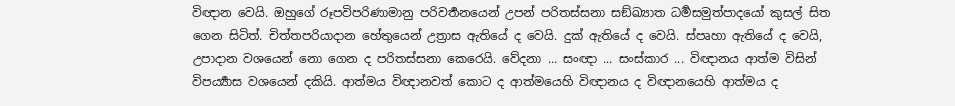විඥාන වෙයි. ඔහුගේ රූපවිපරිණාමානු පරිවර්‍තනයෙන් උපන් පරිතස්සනා සඞ්ඛ්‍යාත ධර්‍මසමුත්පාදයෝ කුසල් සිත ගෙන සිටිත්. චිත්තපරියාදාන හේතුයෙන් උත්‍රාස ඇතියේ ද වෙයි. දුක් ඇතියේ ද වෙයි. ස්පෘහා ඇතියේ ද වෙයි, උපාදාන වශයෙන් නො ගෙන ද පරිතස්සනා කෙරෙයි. වේදනා ... සංඥා ... සංස්කාර ... විඥානය ආත්ම විසින් විපර්‍ය්‍යාස වශයෙන් දකියි. ආත්මය විඥානවත් කොට ද ආත්මයෙහි විඥානය ද විඥානයෙහි ආත්මය ද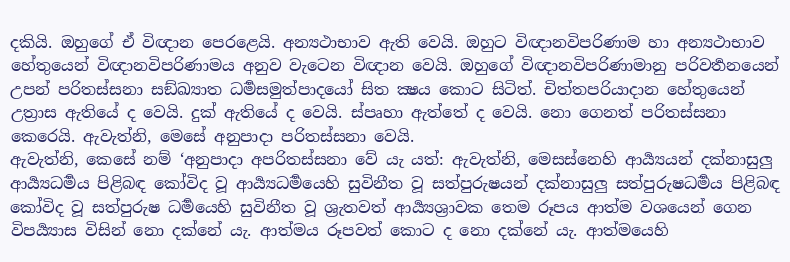දකියි. ඔහුගේ ඒ විඥාන පෙරළෙයි. අන්‍යථාභාව ඇති වෙයි. ඔහුට විඥානවිපරිණාම හා අන්‍යථාභාව හේතුයෙන් විඥානවිපරිණාමය අනුව වැටෙන විඥාන වෙයි. ඔහුගේ විඥානවිපරිණාමානු පරිවර්‍තනයෙන් උපන් පරිතස්සනා සඞ්ඛ්‍යාත ධර්‍මසමුත්පාදයෝ සිත ක්‍ෂය කොට සිටිත්. චිත්තපරියාදාන හේතුයෙන් උත්‍රාස ඇතියේ ද වෙයි. දුක් ඇතියේ ද වෙයි. ස්පෘහා ඇත්තේ ද වෙයි. නො ගෙනත් පරිතස්සනා කෙරෙයි. ඇවැත්නි, මෙසේ අනුපාදා පරිතස්සනා වෙයි.
ඇවැත්නි, කෙසේ නම් ‘අනුපාදා අපරිතස්සනා වේ යැ යත්: ඇවැත්නි, මෙසස්නෙහි ආර්‍ය්‍යයන් දක්නාසුලු ආර්‍ය්‍යධර්‍මය පිළිබඳ කෝවිද වූ ආර්‍ය්‍යධර්‍මයෙහි සුවිනීත වූ සත්පුරුෂයන් දක්නාසුලු සත්පුරුෂධර්‍මය පිළිබඳ කෝවිද වූ සත්පුරුෂ ධර්‍මයෙහි සුවිනීත වූ ශ්‍රැතවත් ආර්‍ය්‍යශ්‍රාවක තෙම රූපය ආත්ම වශයෙන් ගෙන විපර්‍ය්‍යාස විසින් නො දක්නේ යැ. ආත්මය රූපවත් කොට ද නො දක්නේ යැ. ආත්මයෙහි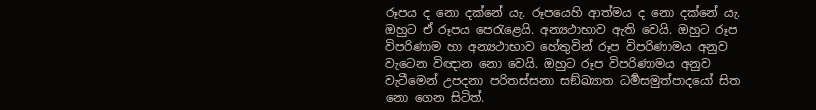රූපය ද නො දක්නේ යැ. රූපයෙහි ආත්මය ද නො දක්නේ යැ. ඔහුට ඒ රූපය පෙරැළෙයි. අන්‍යථාභාව ඇති වෙයි. ඔහුට රූප විපරිණාම හා අන්‍යථාභාව හේතුවින් රූප විපරිණාමය අනුව වැටෙන විඥාන නො වෙයි. ඔහුට රූප විපරිණාමය අනුව වැටීමෙන් උපදනා පරිතස්සනා සඞ්ඛ්‍යාත ධර්‍මසමුත්පාදයෝ සිත නො ගෙන සිටිත්.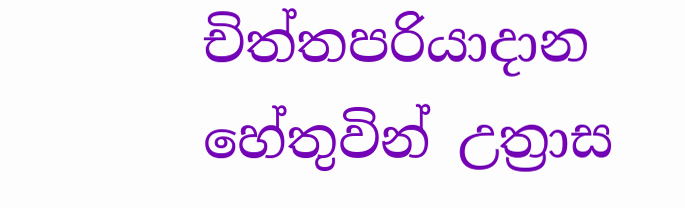චිත්තපරියාදාන හේතුවින් උත්‍රාස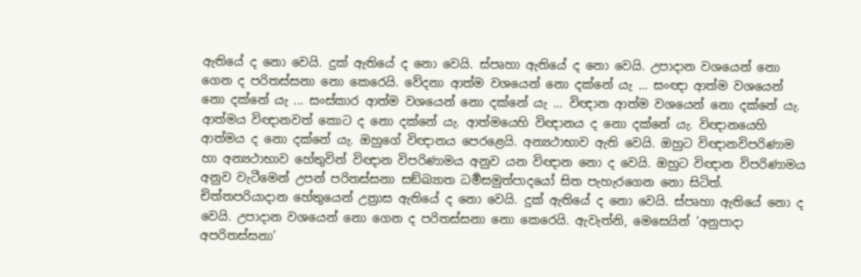ඇතියේ ද නො වෙයි. දුක් ඇතියේ ද නො වෙයි. ස්පෘහා ඇතියේ ද නො වෙයි. උපාදාන වශයෙන් නො ගෙන ද පරිතස්සනා නො කෙරෙයි. වේදනා ආත්ම වශයෙන් නො දක්නේ යැ ... සංඥා ආත්ම වශයෙන් නො දක්නේ යැ ... සංස්කාර ආත්ම වශයෙන් නො දක්නේ යැ ... විඥාන ආත්ම වශයෙන් නො දක්නේ යැ. ආත්මය විඥානවත් කොට ද නො දක්නේ යැ. ආත්මයෙහි විඥානය ද නො දක්නේ යැ. විඥානයෙහි ආත්මය ද නො දක්නේ යැ. ඔහුගේ විඥානය පෙරළෙයි. අන්‍යථාභාව ඇති වෙයි. ඔහුට විඥානවිපරිණාම හා අන්‍යථාභාව හේතුවින් විඥාන විපරිණාමය අනුව යන විඥාන නො ද වෙයි. ඔහුට විඥාන විපරිණාමය අනුව වැටීමෙන් උපන් පරිතස්සනා සඞ්ඛ්‍යාත ධර්‍මසමුත්පාදයෝ සිත පැහැරගෙන නො සිටිත්. චිත්තපරියාදාන හේතුයෙන් උත්‍රාස ඇතියේ ද නො වෙයි. දුක් ඇතියේ ද නො වෙයි. ස්පෘහා ඇතියේ නො ද වෙයි. උපාදාන වශයෙන් නො ගෙන ද පරිතස්සනා නො කෙරෙයි. ඇවැත්නි, මෙසෙයින් ‘අනුපාදා අපරිතස්සනා’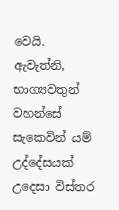වෙයි.
ඇවැත්නි, භාග්‍යවතුන් වහන්සේ සැකෙවින් යම් උද්දේසයක් උදෙසා විස්තර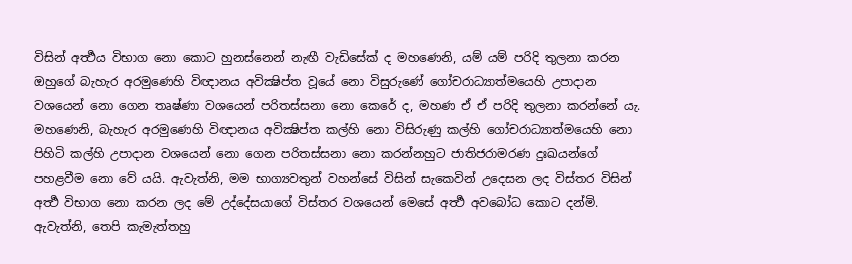විසින් අර්‍ත්‍ථය විභාග නො කොට හුනස්නෙන් නැඟී වැඩිසේක් ද මහණෙනි, යම් යම් පරිදි තුලනා කරන ඔහුගේ බැහැර අරමුණෙහි විඥානය අවික්‍ෂිප්ත වූයේ නො විසුරුණේ ගෝචරාධ්‍යාත්මයෙහි උපාදාන වශයෙන් නො ගෙන තෘෂ්ණා වශයෙන් පරිතස්සනා නො කෙරේ ද, මහණ ඒ ඒ පරිදි තුලනා කරන්නේ යැ. මහණෙනි, බැහැර අරමුණෙහි විඥානය අවික්‍ෂිප්ත කල්හි නො විසිරුණු කල්හි ගෝචරාධ්‍යාත්මයෙහි නො පිහිටි කල්හි උපාදාන වශයෙන් නො ගෙන පරිතස්සනා නො කරන්නහුට ජාතිජරාමරණ දුඃඛයන්ගේ පහළවීම නො වේ යයි. ඇවැත්නි, මම භාග්‍යවතුන් වහන්සේ විසින් සැකෙවින් උදෙසන ලද විස්තර විසින් අර්‍ත්‍ථ විභාග නො කරන ලද මේ උද්දේසයාගේ විස්තර වශයෙන් මෙසේ අර්‍ත්‍ථ අවබෝධ කොට දන්මි. ඇවැත්නි, තෙපි කැමැත්තහු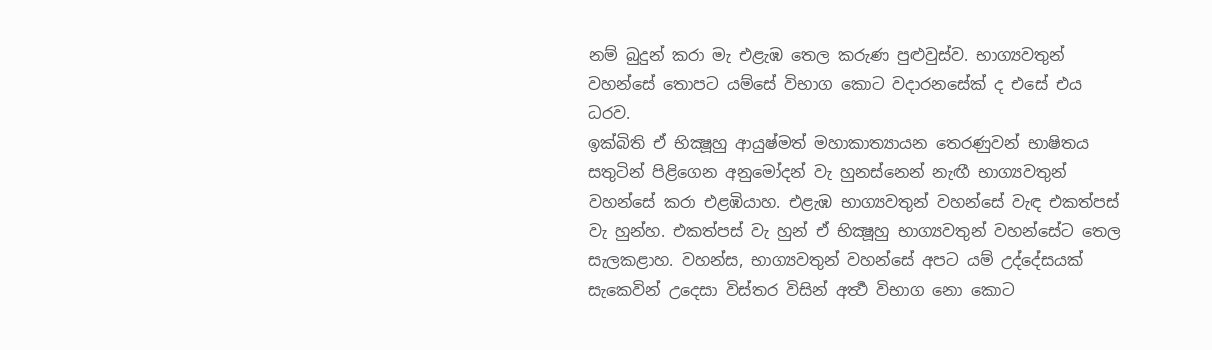නම් බුදුන් කරා මැ එළැඹ තෙල කරුණ පුළුවුස්ව. භාග්‍යවතුන් වහන්සේ තොපට යම්සේ විභාග කොට වදාරනසේක් ද එසේ එය ධරව.
ඉක්බිති ඒ භික්‍ෂූහු ආයුෂ්මත් මහාකාත්‍යායන තෙරණුවන් භාෂිතය සතුටින් පිළිගෙන අනුමෝදන් වැ හුනස්නෙන් නැඟී භාග්‍යවතුන් වහන්සේ කරා එළඹියාහ. එළැඹ භාග්‍යවතුන් වහන්සේ වැඳ එකත්පස් වැ හුන්හ. එකත්පස් වැ හුන් ඒ භික්‍ෂූහු භාග්‍යවතුන් වහන්සේට තෙල සැලකළාහ. වහන්ස, භාග්‍යවතුන් වහන්සේ අපට යම් උද්දේසයක් සැකෙවින් උදෙසා විස්තර විසින් අර්‍ත්‍ථ විභාග නො කොට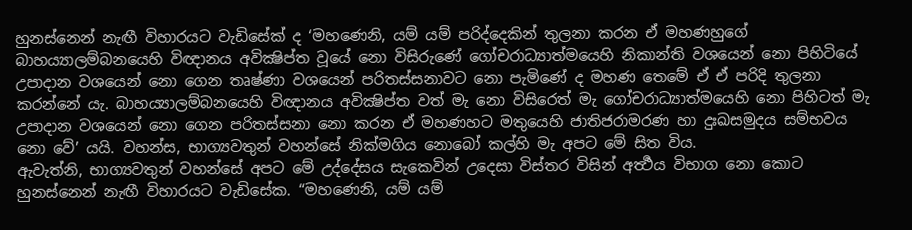හුනස්නෙන් නැඟී විහාරයට වැඩිසේක් ද ‘මහණෙනි, යම් යම් පරිද්දෙකින් තුලනා කරන ඒ මහණහුගේ බාහය්‍යාලම්බනයෙහි විඥානය අවික්‍ෂිප්ත වූයේ නො විසිරුණේ ගෝචරාධ්‍යාත්මයෙහි නිකාන්ති වශයෙන් නො පිහිටියේ උපාදාන වශයෙන් නො ගෙන තෘෂ්ණා වශයෙන් පරිතස්සනාවට නො පැමිණේ ද මහණ තෙමේ ඒ ඒ පරිදි තුලනා කරන්නේ යැ. බාහය්‍යාලම්බනයෙහි විඥානය අවික්‍ෂිප්ත වත් මැ නො විසිරෙත් මැ ගෝචරාධ්‍යාත්මයෙහි නො පිහිටත් මැ උපාදාන වශයෙන් නො ගෙන පරිතස්සනා නො කරන ඒ මහණහට මතුයෙහි ජාතිජරාමරණ හා දුඃඛසමුදය සම්භවය නො වේ’ යයි. වහන්ස, භාග්‍යවතුන් වහන්සේ නික්මගිය නොබෝ කල්හි මැ අපට මේ සිත විය.
ඇවැත්නි, භාග්‍යවතුන් වහන්සේ අපට මේ උද්දේසය සැකෙවින් උදෙසා විස්තර විසින් අර්‍ත්‍ථය විභාග නො කොට හුනස්නෙන් නැඟී විහාරයට වැඩිසේක. “මහණෙනි, යම් යම්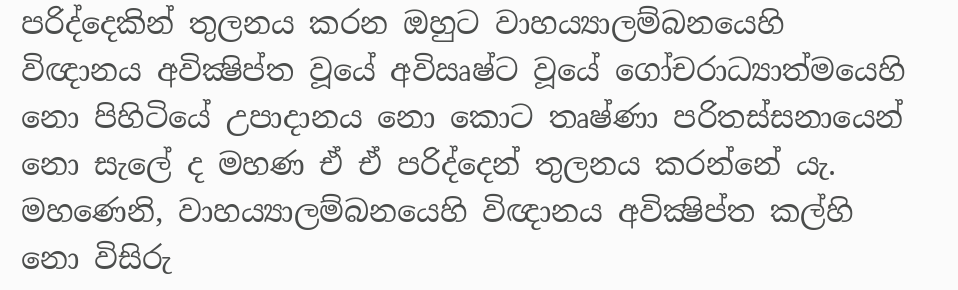පරිද්දෙකින් තුලනය කරන ඔහුට වාහය්‍යාලම්බනයෙහි විඥානය අවික්‍ෂිප්ත වූයේ අවිඍෂ්ට වූයේ ගෝචරාධ්‍යාත්මයෙහි නො පිහිටියේ උපාදානය නො කොට තෘෂ්ණා පරිතස්සනායෙන් නො සැලේ ද මහණ ඒ ඒ පරිද්දෙන් තුලනය කරන්නේ යැ. මහණෙනි, වාහය්‍යාලම්බනයෙහි විඥානය අවික්‍ෂිප්ත කල්හි නො විසිරු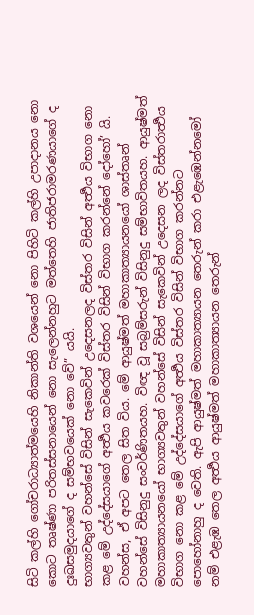සිටි කල්හි ගෝචරාධ්‍යාත්මයෙහි නිකාන්ති වශයෙන් නො පිහිටි කල්හි උපාදානය නො කොට තෘෂ්ණා පරිතස්සනායෙන් නො සැලෙන්නහුට මත්තෙහි ජාතිජරාමරණයාගේ ද දුඃඛසමුදයාගේ ද සම්භවයෙක් නො වේ” යයි.
භාග්‍යවතුන් වහන්සේ විසින් සැකෙවින් උදෙසනලද විස්තර විසින් අර්‍ත්‍ථය විභාග නො කළ මේ උද්දේසයාගේ අර්‍ත්‍ථය කවරෙක් විස්තර විසින් විභාග කරන්නේ දෝහෝ’ යි. වහන්ස, ඒ අපට තෙල සිත විය. මේ ආයුෂ්මත් මහාකාත්‍යායනයෝ ශාස්තෘන් වහන්සේ විසිනුදු සංවර්ණිතයහ. විඥ වූ සබ්‍රම්සරුන් විසිනුදු සම්භාවිතයහ. ආයුෂ්මත් මහාකාත්‍යායනයෝ භාග්‍යවතුන් වහන්සේ විසින් සැකෙවින් උදෙසන ලද විස්තරාර්‍ත්‍ථය විභාග නො කළ මේ උද්දේසයාගේ අර්‍ත්‍ථය විස්තර විසින් විභාග කරන්නට පොහෝනාහු ද වෙති. ඇපි ආයුෂ්මත් මහාකාත්‍යායන තෙරුන් කරා එළැඹෙන්නමෝ නම් එළැඹ තෙල අර්‍ත්‍ථය ආයුෂ්මත් මහාකාත්‍යායන තෙරුන්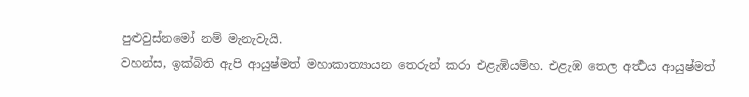පුළුවුස්නමෝ නම් මැනැවැයි.
වහන්ස, ඉක්බිති ඇපි ආයුෂ්මත් මහාකාත්‍යායන තෙරුන් කරා එළැඹියම්හ. එළැඹ තෙල අර්‍ත්‍ථය ආයුෂ්මත්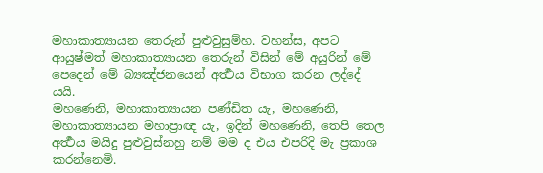මහාකාත්‍යායන තෙරුන් පුළුවුසුම්හ. වහන්ස, අපට ආයුෂ්මත් මහාකාත්‍යායන තෙරුන් විසින් මේ අයුරින් මේ පෙදෙන් මේ බ්‍යඤ්ජනයෙන් අර්‍ත්‍ථය විභාග කරන ලද්දේ යයි.
මහණෙනි, මහාකාත්‍යායන පණ්ඩිත යැ, මහණෙනි, මහාකාත්‍යායන මහාප්‍රාඥ යැ, ඉදින් මහණෙනි, තෙපි තෙල අර්‍ත්‍ථය මයිදු පුළුවුස්නහු නම් මම ද එය එපරිදි මැ ප්‍රකාශ කරන්නෙමි.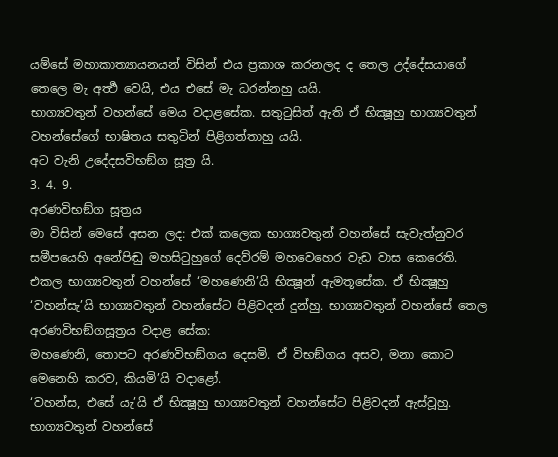යම්සේ මහාකාත්‍යායනයන් විසින් එය ප්‍රකාශ කරනලද ද තෙල උද්දේසයාගේ තෙලෙ මැ අර්‍ත්‍ථ වෙයි, එය එසේ මැ ධරන්නහු යයි.
භාග්‍යවතුන් වහන්සේ මෙය වදාළසේක. සතුටුසිත් ඇති ඒ භික්‍ෂූහු භාග්‍යවතුන් වහන්සේගේ භාෂිතය සතුටින් පිළිගත්තාහු යයි.
අට වැනි උදේදසවිභඞ්ග සූත්‍ර යි.
3. 4. 9.
අරණවිභඞ්ග සූත්‍රය
මා විසින් මෙසේ අසන ලද: එක් කලෙක භාග්‍යවතුන් වහන්සේ සැවැත්නුවර සමීපයෙහි අනේපිඬු මහසිටුහුගේ දෙව්රම් මහවෙහෙර වැඩ වාස කෙරෙති. එකල භාග්‍යවතුන් වහන්සේ ‘මහණෙනි’යි භික්‍ෂූන් ඇමතූසේක. ඒ භික්‍ෂූහු ‘වහන්සැ’යි භාග්‍යවතුන් වහන්සේට පිළිවදන් දුන්හු. භාග්‍යවතුන් වහන්සේ තෙල අරණවිභඞ්ගසූත්‍රය වදාළ සේක:
මහණෙනි, තොපට අරණවිභඞ්ගය දෙසමි. ඒ විභඞ්ගය අසව, මනා කොට මෙනෙහි කරව, කියමි’යි වදාළෝ.
‘වහන්ස, එසේ යැ’යි ඒ භික්‍ෂූහු භාග්‍යවතුන් වහන්සේට පිළිවදන් ඇස්වූහු. භාග්‍යවතුන් වහන්සේ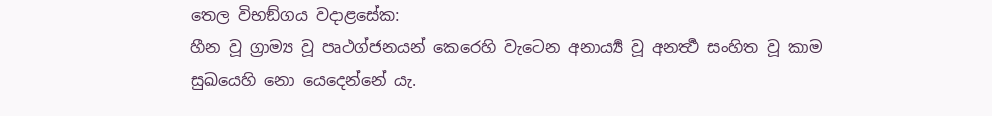තෙල විභඞ්ගය වදාළසේක:
හීන වූ ග්‍රාම්‍ය වූ පෘථග්ජනයන් කෙරෙහි වැටෙන අනාර්‍ය්‍ය වූ අනර්‍ත්‍ථ සංහිත වූ කාම සුඛයෙහි නො යෙදෙන්නේ යැ.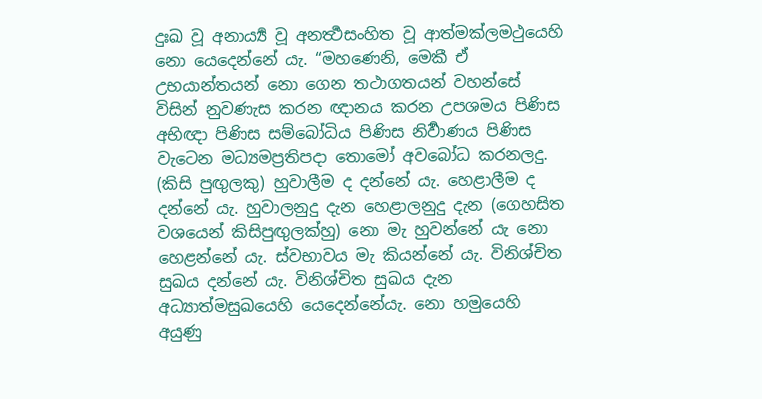දුඃඛ වූ අනාර්‍ය්‍ය වූ අනර්‍ත්‍ථසංහිත වූ ආත්මක්ලමථුයෙහි නො යෙදෙන්නේ යැ. “මහණෙනි, මෙකී ඒ උභයාන්තයන් නො ගෙන තථාගතයන් වහන්සේ විසින් නුවණැස කරන ඥානය කරන උපශමය පිණිස අභිඥා පිණිස සම්බෝධිය පිණිස නිර්‍වාණය පිණිස වැටෙන මධ්‍යමප්‍රතිපදා තොමෝ අවබෝධ කරනලදු. (කිසි පුඟුලකු) හුවාලීම ද දන්නේ යැ. හෙළාලීම ද දන්නේ යැ. හුවාලනුදු දැන හෙළාලනුදු දැන (ගෙහසිත වශයෙන් කිසිපුඟුලක්හු) නො මැ හුවන්නේ යැ නො හෙළන්නේ යැ. ස්වභාවය මැ කියන්නේ යැ. විනිශ්චිත සුඛය දන්නේ යැ. විනිශ්චිත සුඛය දැන අධ්‍යාත්මසුඛයෙහි යෙදෙන්නේයැ. නො හමුයෙහි අයුණු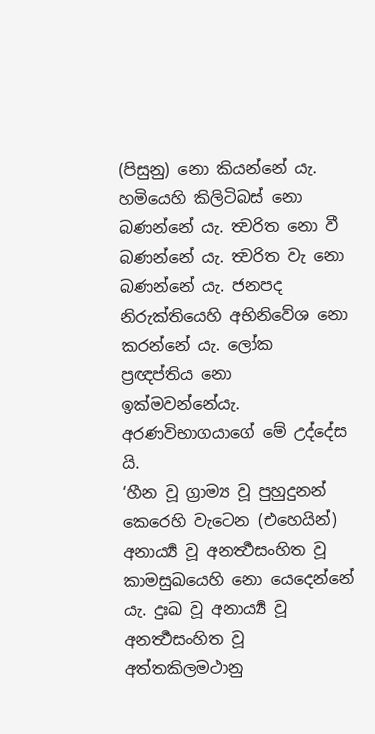(පිසුනු) නො කියන්නේ යැ. හමියෙහි කිලිටිබස් නො බණන්නේ යැ. ත්‍වරිත නො වී බණන්නේ යැ. ත්‍වරිත වැ නො බණන්නේ යැ. ජනපද නිරුක්තියෙහි අභිනිවේශ නො කරන්නේ යැ. ලෝක ප්‍රඥප්තිය නො ඉක්මවන්නේයැ. අරණවිභාගයාගේ මේ උද්දේස යි.
‘හීන වූ ග්‍රාම්‍ය වූ පුහුදුනන් කෙරෙහි වැටෙන (එහෙයින්) අනාර්‍ය්‍ය වූ අනර්‍ත්‍ථසංහිත වූ කාමසුඛයෙහි නො යෙදෙන්නේ යැ. දුඃඛ වූ අනාර්‍ය්‍ය වූ අනර්‍ත්‍ථසංහිත වූ අත්තකිලමථානු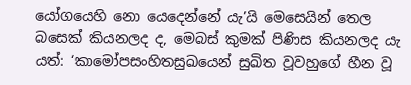යෝගයෙහි නො යෙදෙන්නේ යැ’යි මෙසෙයින් තෙල බසෙක් කියනලද ද, මෙබස් කුමක් පිණිස කියනලද යැ යත්: ‘කාමෝපසංහිතසුඛයෙන් සුඛිත වූවහුගේ හීන වූ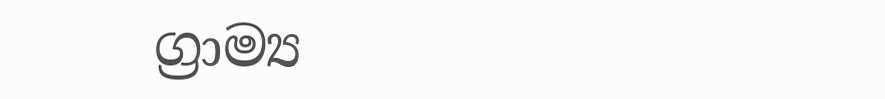ග්‍රාම්‍ය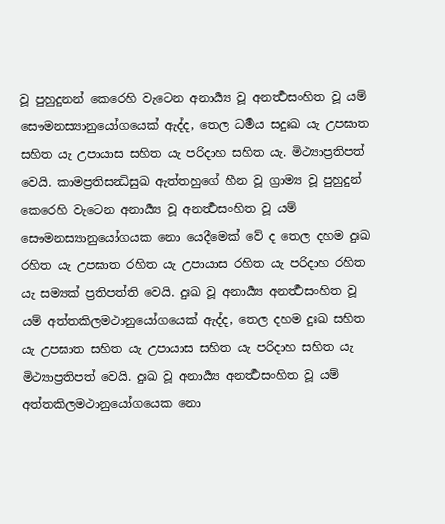වූ පුහුදුනන් කෙරෙහි වැටෙන අනාර්‍ය්‍ය වූ අනර්‍ත්‍ථසංහිත වූ යම් සෞමනස්‍යානුයෝගයෙක් ඇද්ද, තෙල ධර්‍මය සදුඃඛ යැ උපඝාත සහිත යැ උපායාස සහිත යැ පරිදාහ සහිත යැ. මිථ්‍යාප්‍රතිපත් වෙයි. කාමප්‍රතිසන්‍ධිසුඛ ඇත්තහුගේ හීන වූ ග්‍රාම්‍ය වූ පුහුදුන් කෙරෙහි වැටෙන අනාර්‍ය්‍ය වූ අනර්‍ත්‍ථසංහිත වූ යම් සෞමනස්‍යානුයෝගයක නො යෙදීමෙක් වේ ද තෙල දහම දුඃඛ රහිත යැ උපඝාත රහිත යැ උපායාස රහිත යැ පරිදාහ රහිත යැ සම්‍යක් ප්‍රතිපත්ති වෙයි. දුඃඛ වූ අනාර්‍ය්‍ය අනර්‍ත්‍ථසංහිත වූ යම් අත්තකිලමථානුයෝගයෙක් ඇද්ද, තෙල දහම දුඃඛ සහිත යැ උපඝාත සහිත යැ උපායාස සහිත යැ පරිදාහ සහිත යැ මිථ්‍යාප්‍රතිපත් වෙයි. දුඃඛ වූ අනාර්‍ය්‍ය අනර්‍ත්‍ථසංහිත වූ යම් අත්තකිලමථානුයෝගයෙක නො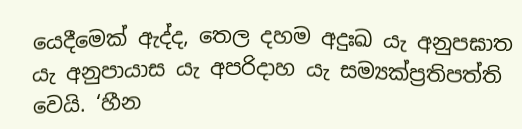යෙදීමෙක් ඇද්ද, තෙල දහම අදුඃඛ යැ අනුපඝාත යැ අනුපායාස යැ අපරිදාහ යැ සම්‍යක්ප්‍රතිපත්ති වෙයි. ‘හීන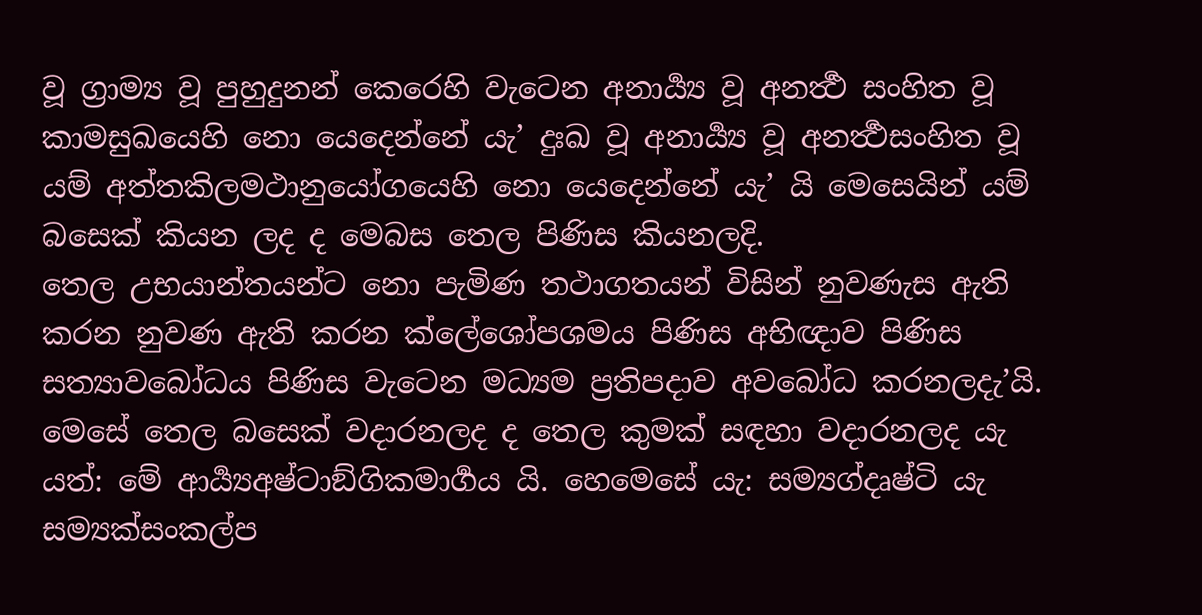වූ ග්‍රාම්‍ය වූ පුහුදුනන් කෙරෙහි වැටෙන අනාර්‍ය්‍ය වූ අනර්‍ත්‍ථ සංහිත වූ කාමසුඛයෙහි නො යෙදෙන්නේ යැ’ දුඃඛ වූ අනාර්‍ය්‍ය වූ අනර්‍ත්‍ථසංහිත වූ යම් අත්තකිලමථානුයෝගයෙහි නො යෙදෙන්නේ යැ’ යි මෙසෙයින් යම් බසෙක් කියන ලද ද මෙබස තෙල පිණිස කියනලදි.
තෙල උභයාන්තයන්ට නො පැමිණ තථාගතයන් විසින් නුවණැස ඇති කරන නුවණ ඇති කරන ක්ලේශෝපශමය පිණිස අභිඥාව පිණිස සත්‍යාවබෝධය පිණිස වැටෙන මධ්‍යම ප්‍රතිපදාව අවබෝධ කරනලදැ’යි. මෙසේ තෙල බසෙක් වදාරනලද ද තෙල කුමක් සඳහා වදාරනලද යැ යත්: මේ ආර්‍ය්‍යඅෂ්ටාඞ්ගිකමාර්‍ගය යි. හෙමෙසේ යැ: සම්‍යග්දෘෂ්ටි යැ සම්‍යක්සංකල්ප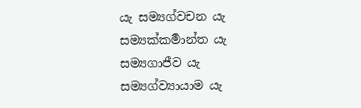යැ සම්‍යග්වචන යැ සම්‍යක්කර්‍මාන්ත යැ සම්‍යගාජීව යැ සම්‍යග්ව්‍යායාම යැ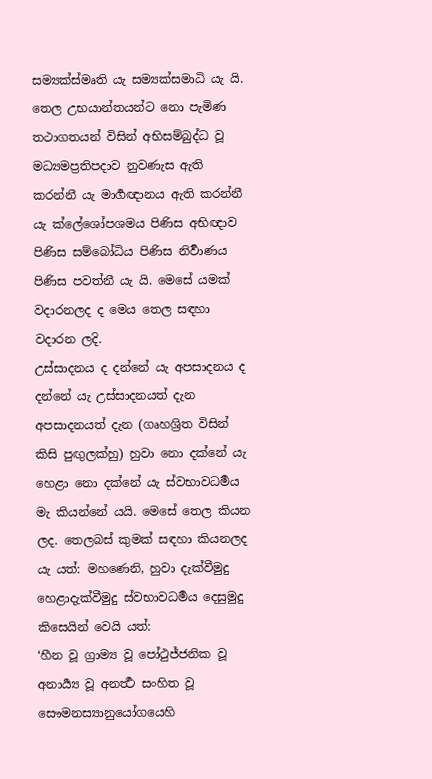සම්‍යක්ස්මෘති යැ සම්‍යක්සමාධි යැ යි. තෙල උභයාන්තයන්ට නො පැමිණ තථාගතයන් විසින් අභිසම්බුද්ධ වූ මධ්‍යමප්‍රතිපදාව නුවණැස ඇති කරන්නී යැ මාර්‍ගඥානය ඇති කරන්නී යැ ක්ලේශෝපශමය පිණිස අභිඥාව පිණිස සම්බෝධිය පිණිස නිර්‍වාණය පිණිස පවත්නී යැ යි. මෙසේ යමක් වදාරනලද ද මෙය තෙල සඳහා වදාරන ලදි.
උස්සාදනය ද දන්නේ යැ අපසාදනය ද දන්නේ යැ උස්සාදනයත් දැන අපසාදනයත් දැන (ගෘහශ්‍රිත විසින් කිසි පුඟුලක්හු) හුවා නො දක්නේ යැ හෙළා නො දක්නේ යැ ස්වභාවධර්‍මය මැ කියන්නේ යයි. මෙසේ තෙල කියන ලද. තෙලබස් කුමක් සඳහා කියනලද යැ යත්: මහණෙනි, හුවා දැක්වීමුදු හෙළාදැක්වීමුදු ස්වභාවධර්‍මය දෙසුමුදු කිසෙයින් වෙයි යත්:
‘හීන වූ ග්‍රාම්‍ය වූ පෝථුජ්ජනික වූ අනාර්‍ය්‍ය වූ අනර්‍ත්‍ථ සංහිත වූ සෞමනස්‍යානුයෝගයෙහි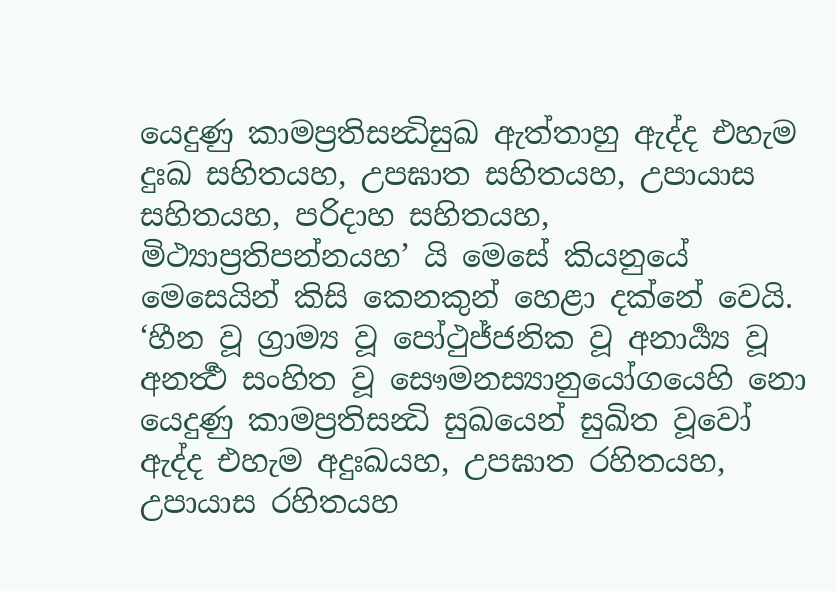යෙදුණු කාමප්‍රතිසන්‍ධිසුඛ ඇත්තාහු ඇද්ද එහැම දුඃඛ සහිතයහ, උපඝාත සහිතයහ, උපායාස සහිතයහ, පරිදාහ සහිතයහ, මිථ්‍යාප්‍රතිපන්නයහ’ යි මෙසේ කියනුයේ මෙසෙයින් කිසි කෙනකුන් හෙළා දක්නේ වෙයි. ‘හීන වූ ග්‍රාම්‍ය වූ පෝථුජ්ජනික වූ අනාර්‍ය්‍ය වූ අනර්‍ත්‍ථ සංහිත වූ සෞමනස්‍යානුයෝගයෙහි නො යෙදුණු කාමප්‍රතිසන්‍ධි සුඛයෙන් සුඛිත වූවෝ ඇද්ද එහැම අදුඃඛයහ, උපඝාත රහිතයහ, උපායාස රහිතයහ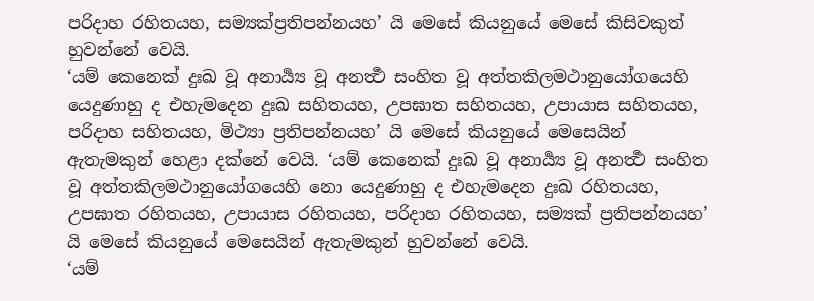පරිදාහ රහිතයහ, සම්‍යක්ප්‍රතිපන්නයහ’ යි මෙසේ කියනුයේ මෙසේ කිසිවකුත් හුවන්නේ වෙයි.
‘යම් කෙනෙක් දුඃඛ වූ අනාර්‍ය්‍ය වූ අනර්‍ත්‍ථ සංහිත වූ අත්තකිලමථානුයෝගයෙහි යෙදුණාහු ද එහැමදෙන දුඃඛ සහිතයහ, උපඝාත සහිතයහ, උපායාස සහිතයහ, පරිදාහ සහිතයහ, මිථ්‍යා ප්‍රතිපන්නයහ’ යි මෙසේ කියනුයේ මෙසෙයින් ඇතැමකුන් හෙළා දක්නේ වෙයි. ‘යම් කෙනෙක් දුඃඛ වූ අනාර්‍ය්‍ය වූ අනර්‍ත්‍ථ සංහිත වූ අත්තකිලමථානුයෝගයෙහි නො යෙදුණාහු ද එහැමදෙන දුඃඛ රහිතයහ, උපඝාත රහිතයහ, උපායාස රහිතයහ, පරිදාහ රහිතයහ, සම්‍යක් ප්‍රතිපන්නයහ’ යි මෙසේ කියනුයේ මෙසෙයින් ඇතැමකුන් හුවන්නේ වෙයි.
‘යම්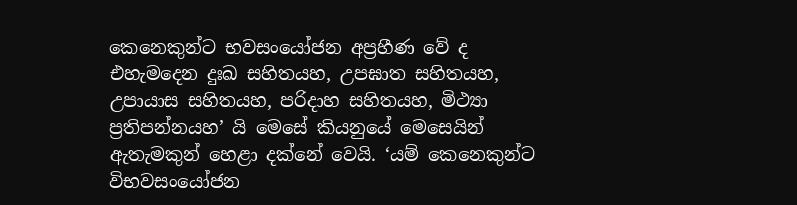කෙනෙකුන්ට භවසංයෝජන අප්‍රහීණ වේ ද එහැමදෙන දුඃඛ සහිතයහ, උපඝාත සහිතයහ, උපායාස සහිතයහ, පරිදාහ සහිතයහ, මිථ්‍යා ප්‍රතිපන්නයහ’ යි මෙසේ කියනුයේ මෙසෙයින් ඇතැමකුන් හෙළා දක්නේ වෙයි. ‘යම් කෙනෙකුන්ට විභවසංයෝජන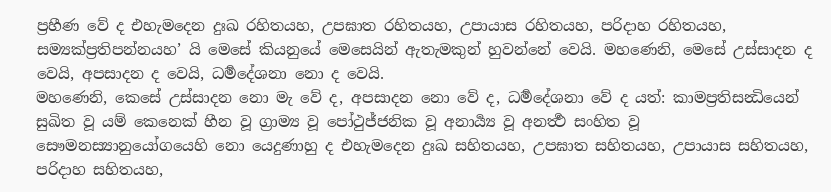ප්‍රහීණ වේ ද එහැමදෙන දුඃඛ රහිතයහ, උපඝාත රහිතයහ, උපායාස රහිතයහ, පරිදාහ රහිතයහ, සම්‍යක්ප්‍රතිපන්නයහ’ යි මෙසේ කියනුයේ මෙසෙයින් ඇතැමකුන් හුවන්නේ වෙයි. මහණෙනි, මෙසේ උස්සාදන ද වෙයි, අපසාදන ද වෙයි, ධර්‍මදේශනා නො ද වෙයි.
මහණෙනි, කෙසේ උස්සාදන නො මැ වේ ද, අපසාදන නො වේ ද, ධර්‍මදේශනා වේ ද යත්: කාමප්‍රතිසන්‍ධියෙන් සුඛිත වූ යම් කෙනෙක් හීන වූ ග්‍රාම්‍ය වූ පෝථුජ්ජනික වූ අනාර්‍ය්‍ය වූ අනර්‍ත්‍ථ සංහිත වූ සෞමනස්‍යානුයෝගයෙහි නො යෙදුණාහු ද එහැමදෙන දුඃඛ සහිතයහ, උපඝාත සහිතයහ, උපායාස සහිතයහ, පරිදාහ සහිතයහ,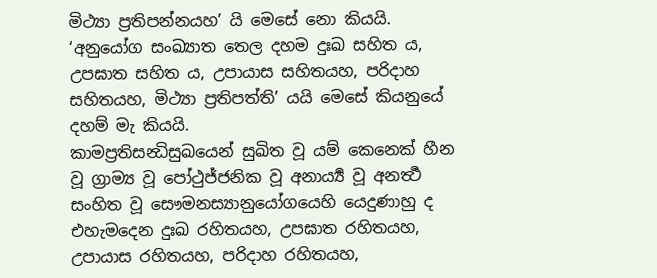මිථ්‍යා ප්‍රතිපන්නයහ’ යි මෙසේ නො කියයි. ‘අනුයෝග සංඛ්‍යාත තෙල දහම දුඃඛ සහිත ය, උපඝාත සහිත ය, උපායාස සහිතයහ, පරිදාහ සහිතයහ, මිථ්‍යා ප්‍රතිපත්ති’ යයි මෙසේ කියනුයේ දහම් මැ කියයි.
කාමප්‍රතිසන්‍ධිසුඛයෙන් සුඛිත වූ යම් කෙනෙක් හීන වූ ග්‍රාම්‍ය වූ පෝථුජ්ජනික වූ අනාර්‍ය්‍ය වූ අනර්‍ත්‍ථ සංහිත වූ සෞමනස්‍යානුයෝගයෙහි යෙදුණාහු ද එහැමදෙන දුඃඛ රහිතයහ, උපඝාත රහිතයහ, උපායාස රහිතයහ, පරිදාහ රහිතයහ,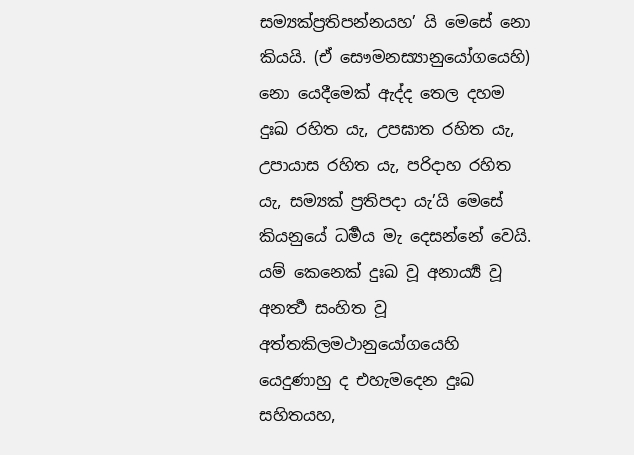සම්‍යක්ප්‍රතිපන්නයහ’ යි මෙසේ නො කියයි. (ඒ සෞමනස්‍යානුයෝගයෙහි) නො යෙදීමෙක් ඇද්ද තෙල දහම දුඃඛ රහිත යැ, උපඝාත රහිත යැ, උපායාස රහිත යැ, පරිදාහ රහිත යැ, සම්‍යක් ප්‍රතිපදා යැ’යි මෙසේ කියනුයේ ධර්‍මය මැ දෙසන්නේ වෙයි.
යම් කෙනෙක් දුඃඛ වූ අනාර්‍ය්‍ය වූ අනර්‍ත්‍ථ සංහිත වූ අත්තකිලමථානුයෝගයෙහි යෙදුණාහු ද එහැමදෙන දුඃඛ සහිතයහ,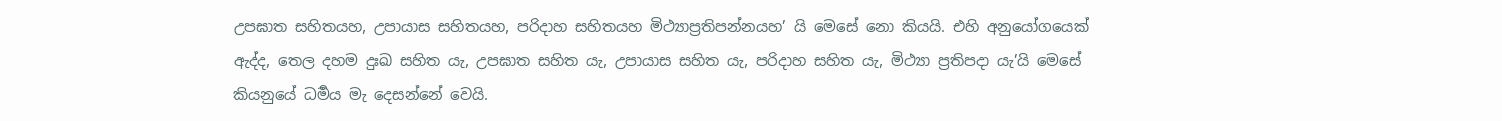උපඝාත සහිතයහ, උපායාස සහිතයහ, පරිදාහ සහිතයහ මිථ්‍යාප්‍රතිපන්නයහ’ යි මෙසේ නො කියයි. එහි අනුයෝගයෙක් ඇද්ද, තෙල දහම දුඃඛ සහිත යැ, උපඝාත සහිත යැ, උපායාස සහිත යැ, පරිදාහ සහිත යැ, මිථ්‍යා ප්‍රතිපදා යැ’යි මෙසේ කියනුයේ ධර්‍මය මැ දෙසන්නේ වෙයි.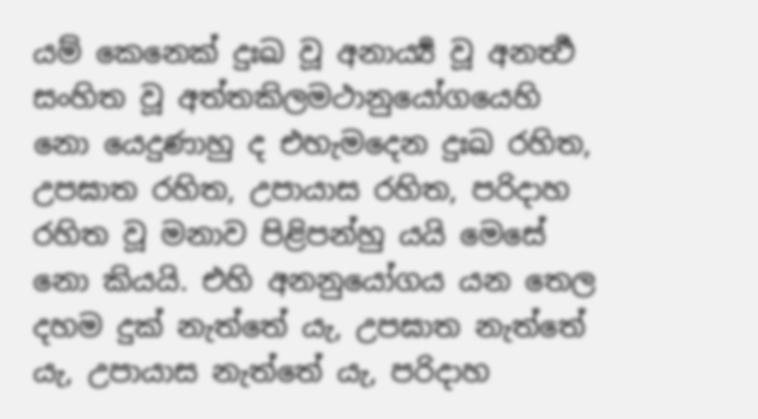යම් කෙනෙක් දුඃඛ වූ අනාර්‍ය්‍ය වූ අනර්‍ත්‍ථ සංහිත වූ අත්තකිලමථානුයෝගයෙහි නො යෙදුණාහු ද එහැමදෙන දුඃඛ රහිත, උපඝාත රහිත, උපායාස රහිත, පරිදාහ රහිත වූ මනාව පිළිපන්හු යයි මෙසේ නො කියයි. එහි අනනුයෝගය යන තෙල දහම දුක් නැත්තේ යැ, උපඝාත නැත්තේ යැ, උපායාස නැත්තේ යැ, පරිදාහ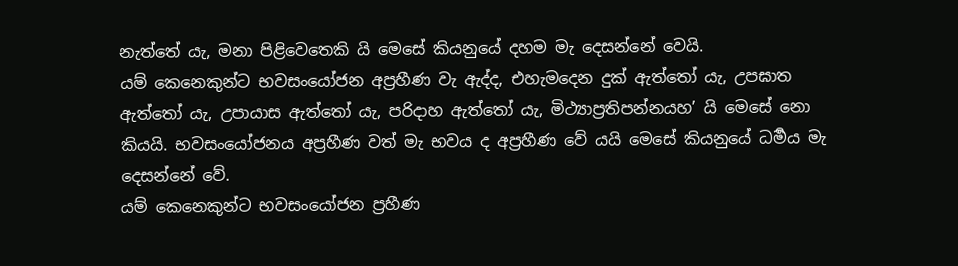නැත්තේ යැ, මනා පිළිවෙතෙකි යි මෙසේ කියනුයේ දහම මැ දෙසන්නේ වෙයි.
යම් කෙනෙකුන්ට භවසංයෝජන අප්‍රහීණ වැ ඇද්ද, එහැමදෙන දුක් ඇත්තෝ යැ, උපඝාත ඇත්තෝ යැ, උපායාස ඇත්තෝ යැ, පරිදාහ ඇත්තෝ යැ, මිථ්‍යාප්‍රතිපන්නයහ’ යි මෙසේ නො කියයි. භවසංයෝජනය අප්‍රහීණ වත් මැ භවය ද අප්‍රහීණ වේ යයි මෙසේ කියනුයේ ධර්‍මය මැ දෙසන්නේ වේ.
යම් කෙනෙකුන්ට භවසංයෝජන ප්‍රහීණ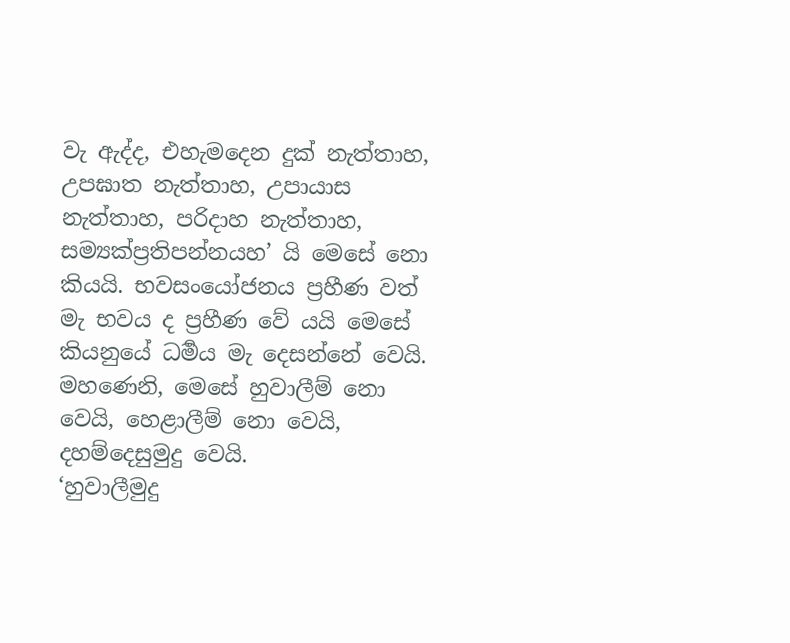වැ ඇද්ද, එහැමදෙන දුක් නැත්තාහ, උපඝාත නැත්තාහ, උපායාස නැත්තාහ, පරිදාහ නැත්තාහ, සම්‍යක්ප්‍රතිපන්නයහ’ යි මෙසේ නො කියයි. භවසංයෝජනය ප්‍රහීණ වත් මැ භවය ද ප්‍රහීණ වේ යයි මෙසේ කියනුයේ ධර්‍මය මැ දෙසන්නේ වෙයි. මහණෙනි, මෙසේ හුවාලීම් නො වෙයි, හෙළාලීම් නො වෙයි, දහම්දෙසුමුදු වෙයි.
‘හුවාලීමුදු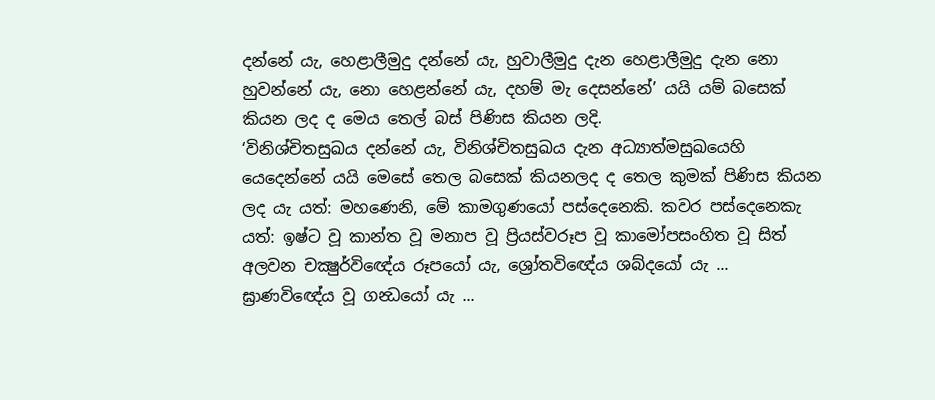දන්නේ යැ, හෙළාලීමුදු දන්නේ යැ, හුවාලීමුදු දැන හෙළාලීමුදු දැන නො හුවන්නේ යැ, නො හෙළන්නේ යැ, දහම් මැ දෙසන්නේ’ යයි යම් බසෙක් කියන ලද ද මෙය තෙල් බස් පිණිස කියන ලදි.
‘විනිශ්චිතසුඛය දන්නේ යැ, විනිශ්චිතසුඛය දැන අධ්‍යාත්මසුඛයෙහි යෙදෙන්නේ යයි මෙසේ තෙල බසෙක් කියනලද ද තෙල කුමක් පිණිස කියන ලද යැ යත්: මහණෙනි, මේ කාමගුණයෝ පස්දෙනෙකි. කවර පස්දෙනෙකැ යත්: ඉෂ්ට වූ කාන්ත වූ මනාප වූ ප්‍රියස්වරූප වූ කාමෝපසංහිත වූ සිත් අලවන චක්‍ෂුර්විඥේය රූපයෝ යැ, ශ්‍රෝතවිඥේය ශබ්දයෝ යැ ... ඝ්‍රාණවිඥේය වූ ගන්‍ධයෝ යැ ...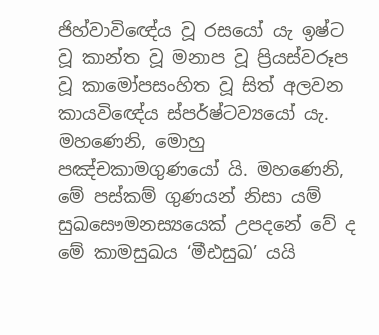ජිහ්වාවිඥේය වූ රසයෝ යැ ඉෂ්ට වූ කාන්ත වූ මනාප වූ ප්‍රියස්වරූප වූ කාමෝපසංහිත වූ සිත් අලවන කායවිඥේය ස්පර්ෂ්ටව්‍යයෝ යැ. මහණෙනි, මොහු පඤ්චකාමගුණයෝ යි. මහණෙනි, මේ පස්කම් ගුණයන් නිසා යම් සුඛසෞමනස්‍යයෙක් උපදනේ වේ ද මේ කාමසුඛය ‘මීඪසුඛ’ යයි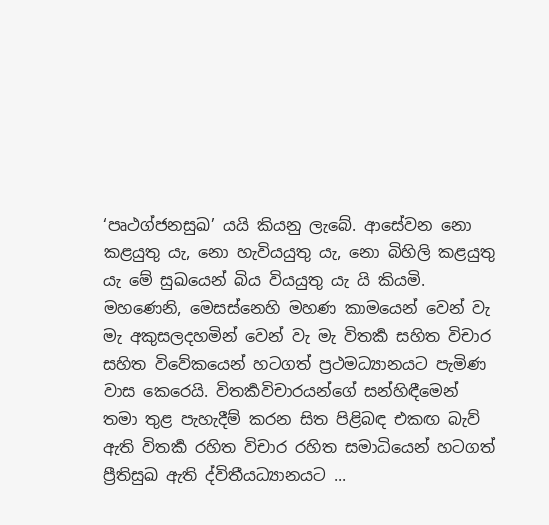‘පෘථග්ජනසුඛ’ යයි කියනු ලැබේ. ආසේවන නො කළයුතු යැ, නො හැවියයුතු යැ, නො බිහිලි කළයුතු යැ මේ සුඛයෙන් බිය වියයුතු යැ යි කියමි.
මහණෙනි, මෙසස්නෙහි මහණ කාමයෙන් වෙන් වැ මැ අකුසලදහමින් වෙන් වැ මැ විතර්‍ක සහිත විචාර සහිත විවේකයෙන් හටගත් ප්‍රථමධ්‍යානයට පැමිණ වාස කෙරෙයි. විතර්‍කවිචාරයන්ගේ සන්හිඳීමෙන් තමා තුළ පැහැදීම් කරන සිත පිළිබඳ එකඟ බැව් ඇති විතර්‍ක රහිත විචාර රහිත සමාධියෙන් හටගත් ප්‍රීතිසුඛ ඇති ද්විතීයධ්‍යානයට ...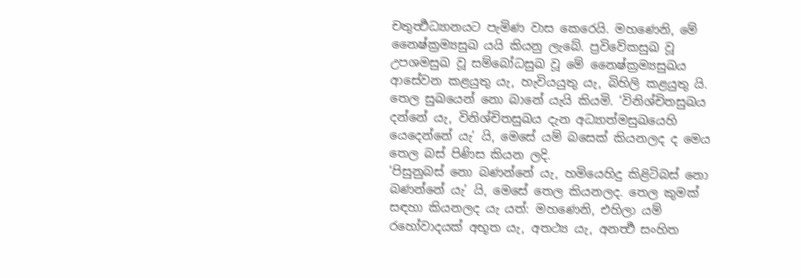චතුර්‍ත්‍ථධ්‍යානයට පැමිණ වාස කෙරෙයි. මහණෙනි, මේ නෛෂ්ක්‍රම්‍යසුඛ යයි කියනු ලැබේ. ප්‍රවිවේකසුඛ වූ උපශමසුඛ වූ සම්බෝධසුඛ වූ මේ නෛෂ්ක්‍රම්‍යසුඛය ආසේවන කළයුතු යැ, හැවියයුතු යැ, බිහිලි කළයුතු යි. තෙල සුඛයෙන් නො බානේ යැයි කියමි. ‘විනිශ්චිතසුඛය දන්නේ යැ, විනිශ්චිතසුඛය දැන අධ්‍යාත්මසුඛයෙහි යෙදෙන්නේ යැ’ යි, මෙසේ යම් බසෙක් කියනලද ද මෙය තෙල බස් පිණිස කියන ලදි.
‘පිසුනුබස් නො බණන්නේ යැ, හමියෙහිදු කිළිටිබස් නො බණන්නේ යැ’ යි, මෙසේ තෙල කියනලද. තෙල කුමක් සඳහා කියනලද යැ යත්: මහණෙනි, එහිලා යම් රහෝවාදයක් අභූත යැ, අතථ්‍ය යැ, අනර්‍ත්‍ථ සංහිත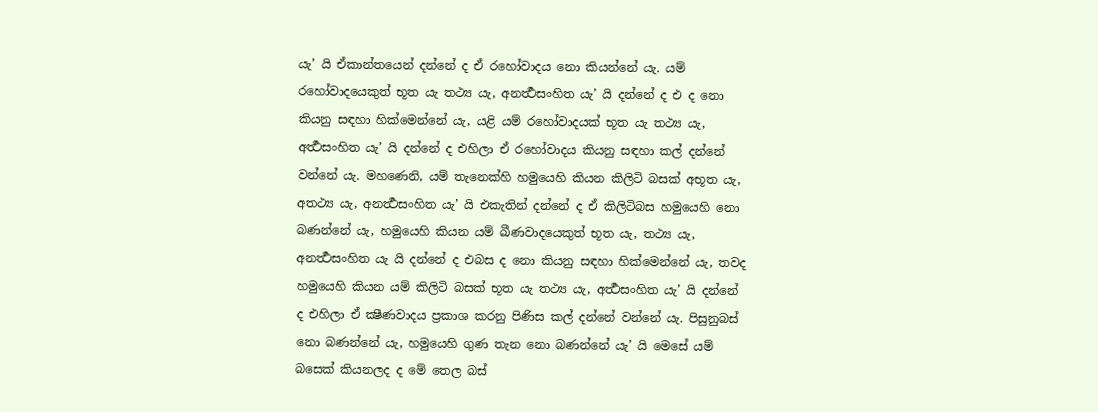යැ’ යි ඒකාන්තයෙන් දන්නේ ද ඒ රහෝවාදය නො කියන්නේ යැ. යම් රහෝවාදයෙකුත් භූත යැ තථ්‍ය යැ, අනර්‍ත්‍ථසංහිත යැ’ යි දන්නේ ද එ ද නො කියනු සඳහා හික්මෙන්නේ යැ, යළි යම් රහෝවාදයක් භූත යැ තථ්‍ය යැ, අර්‍ත්‍ථසංහිත යැ’ යි දන්නේ ද එහිලා ඒ රහෝවාදය කියනු සඳහා කල් දන්නේ වන්නේ යැ. මහණෙනි, යම් තැනෙක්හි හමුයෙහි කියන කිලිටි බසක් අභූත යැ, අතථ්‍ය යැ, අනර්‍ත්‍ථසංහිත යැ’ යි එකැතින් දන්නේ ද ඒ කිලිටිබස හමුයෙහි නො බණන්නේ යැ, හමුයෙහි කියන යම් ඛීණවාදයෙකුත් භූත යැ, තථ්‍ය යැ, අනර්‍ත්‍ථසංහිත යැ යි දන්නේ ද එබස ද නො කියනු සඳහා හික්මෙන්නේ යැ, තවද හමුයෙහි කියන යම් කිලිටි බසක් භූත යැ තථ්‍ය යැ, අර්‍ත්‍ථසංහිත යැ’ යි දන්නේ ද එහිලා ඒ ක්‍ෂීණවාදය ප්‍රකාශ කරනු පිණිස කල් දන්නේ වන්නේ යැ. පිසුනුබස් නො බණන්නේ යැ, හමුයෙහි ගුණ තැන නො බණන්නේ යැ’ යි මෙසේ යම් බසෙක් කියනලද ද මේ තෙල බස්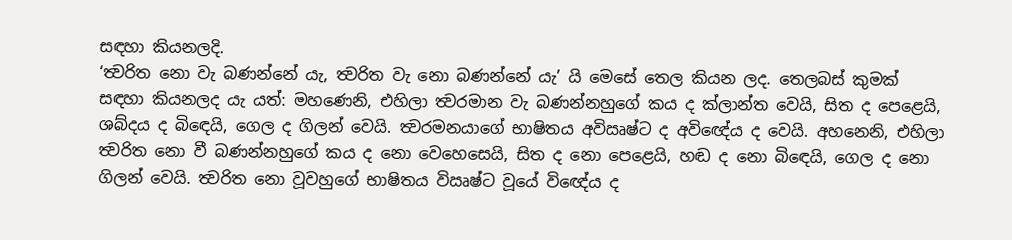සඳහා කියනලදි.
‘ත්‍වරිත නො වැ බණන්නේ යැ, ත්‍වරිත වැ නො බණන්නේ යැ’ යි මෙසේ තෙල කියන ලද. තෙලබස් කුමක් සඳහා කියනලද යැ යත්: මහණෙනි, එහිලා ත්‍වරමාන වැ බණන්නහුගේ කය ද ක්ලාන්ත වෙයි, සිත ද පෙළෙයි, ශබ්දය ද බිඳෙයි, ගෙල ද ගිලන් වෙයි. ත්‍වරමනයාගේ භාෂිතය අවිඍෂ්ට ද අවිඥේය ද වෙයි. අහනෙනි, එහිලා ත්‍වරිත නො වී බණන්නහුගේ කය ද නො වෙහෙසෙයි, සිත ද නො පෙළෙයි, හඬ ද නො බිඳෙයි, ගෙල ද නො ගිලන් වෙයි. ත්‍වරිත නො වූවහුගේ භාෂිතය විඍෂ්ට වූයේ විඥේය ද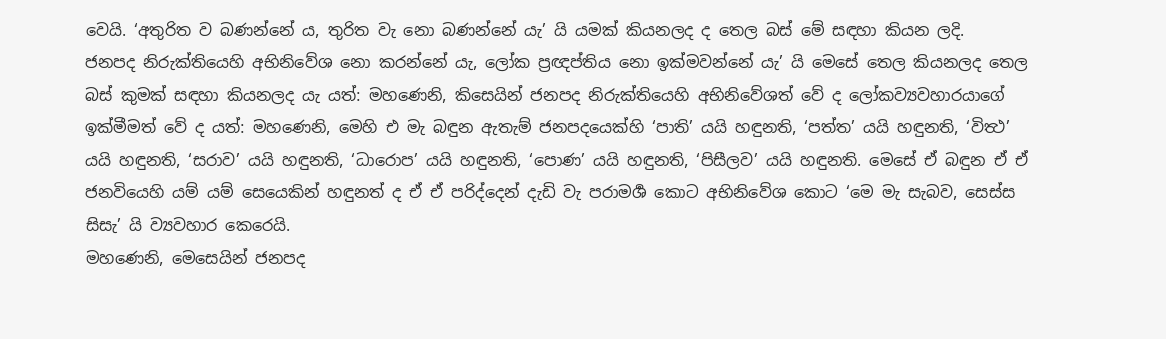වෙයි. ‘අතුරිත ව බණන්නේ ය, තුරිත වැ නො බණන්නේ යැ’ යි යමක් කියනලද ද තෙල බස් මේ සඳහා කියන ලදි.
ජනපද නිරුක්තියෙහි අභිනිවේශ නො කරන්නේ යැ, ලෝක ප්‍රඥප්තිය නො ඉක්මවන්නේ යැ’ යි මෙසේ තෙල කියනලද තෙල බස් කුමක් සඳහා කියනලද යැ යත්: මහණෙනි, කිසෙයින් ජනපද නිරුක්තියෙහි අභිනිවේශත් වේ ද ලෝකව්‍යවහාරයාගේ ඉක්මීමත් වේ ද යත්: මහණෙනි, මෙහි එ මැ බඳුන ඇතැම් ජනපදයෙක්හි ‘පාති’ යයි හඳුනති, ‘පත්ත’ යයි හඳුනති, ‘විත්‍ථ’ යයි හඳුනති, ‘සරාව’ යයි හඳුනති, ‘ධාරොප’ යයි හඳුනති, ‘පොණ’ යයි හඳුනති, ‘පිසීලව’ යයි හඳුනති. මෙසේ ඒ බඳුන ඒ ඒ ජනවියෙහි යම් යම් සෙයෙකින් හඳුනත් ද ඒ ඒ පරිද්දෙන් දැඩි වැ පරාමර්‍ශ කොට අභිනිවේශ කොට ‘මෙ මැ සැබව, සෙස්ස සිසැ’ යි ව්‍යවහාර කෙරෙයි.
මහණෙනි, මෙසෙයින් ජනපද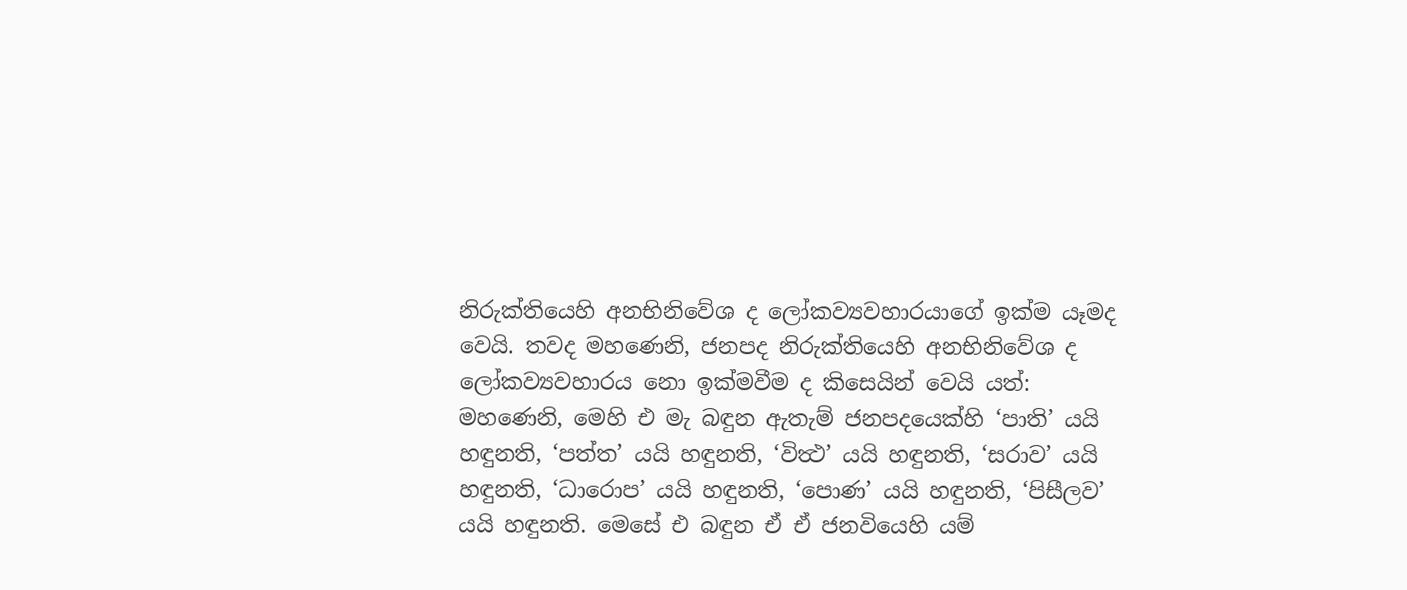නිරුක්තියෙහි අනභිනිවේශ ද ලෝකව්‍යවහාරයාගේ ඉක්ම යෑමද වෙයි. තවද මහණෙනි, ජනපද නිරුක්තියෙහි අනභිනිවේශ ද ලෝකව්‍යවහාරය නො ඉක්මවීම ද කිසෙයින් වෙයි යත්: මහණෙනි, මෙහි එ මැ බඳුන ඇතැම් ජනපදයෙක්හි ‘පාති’ යයි හඳුනති, ‘පත්ත’ යයි හඳුනති, ‘විත්‍ථ’ යයි හඳුනති, ‘සරාව’ යයි හඳුනති, ‘ධාරොප’ යයි හඳුනති, ‘පොණ’ යයි හඳුනති, ‘පිසීලව’ යයි හඳුනති. මෙසේ එ බඳුන ඒ ඒ ජනවියෙහි යම්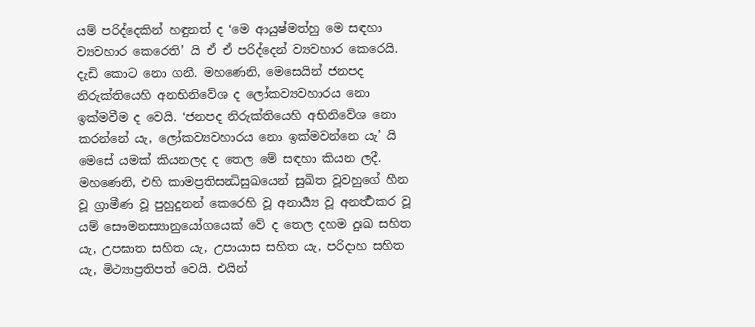යම් පරිද්දෙකින් හඳුනත් ද ‘මෙ ආයුෂ්මත්හු මෙ සඳහා ව්‍යවහාර කෙරෙති’ යි ඒ ඒ පරිද්දෙන් ව්‍යවහාර කෙරෙයි. දැඩි කොට නො ගනී. මහණෙනි, මෙසෙයින් ජනපද නිරුක්තියෙහි අනභිනිවේශ ද ලෝකව්‍යවහාරය නො ඉක්මවීම ද වෙයි. ‘ජනපද නිරුක්තියෙහි අභිනිවේශ නො කරන්නේ යැ, ලෝකව්‍යවහාරය නො ඉක්මවන්නෙ යැ’ යි මෙසේ යමක් කියනලද ද තෙල මේ සඳහා කියන ලදී.
මහණෙනි, එහි කාමප්‍රතිසන්‍ධිසුඛයෙන් සුඛිත වූවහුගේ හීන වූ ග්‍රාමීණ වූ පුහුදුනන් කෙරෙහි වූ අනාර්‍ය්‍ය වූ අනර්‍ත්‍ථකර වූ යම් සෞමනස්‍යානුයෝගයෙක් වේ ද තෙල දහම දුඃඛ සහිත යැ, උපඝාත සහිත යැ, උපායාස සහිත යැ, පරිදාහ සහිත යැ, මිථ්‍යාප්‍රතිපත් වෙයි. එයින්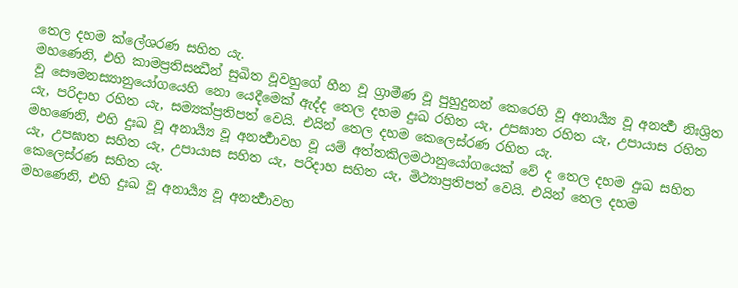තෙල දහම ක්ලේශරණ සහිත යැ.
මහණෙනි, එහි කාමප්‍රතිසන්‍ධීන් සුඛිත වූවහුගේ හීන වූ ග්‍රාමීණ වූ පුහුදුනන් කෙරෙහි වූ අනාර්‍ය්‍ය වූ අනර්‍ත්‍ථ නිඃශ්‍රිත වූ සෞමනස්‍යානුයෝගයෙහි නො යෙදීමෙක් ඇද්ද තෙල දහම දුඃඛ රහිත යැ, උපඝාත රහිත යැ, උපායාස රහිත යැ, පරිදාහ රහිත යැ, සම්‍යක්ප්‍රතිපත් වෙයි. එයින් තෙල දහම කෙලෙස්රණ රහිත යැ.
මහණෙනි, එහි දුඃඛ වූ අනාර්‍ය්‍ය වූ අනර්‍ත්‍ථාවහ වූ යම් අත්තකිලමථානුයෝගයෙක් වේ ද තෙල දහම දුඃඛ සහිත යැ, උපඝාත සහිත යැ, උපායාස සහිත යැ, පරිදාහ සහිත යැ, මිථ්‍යාප්‍රතිපත් වෙයි. එයින් තෙල දහම කෙලෙස්රණ සහිත යැ.
මහණෙනි, එහි දුඃඛ වූ අනාර්‍ය්‍ය වූ අනර්‍ත්‍ථාවහ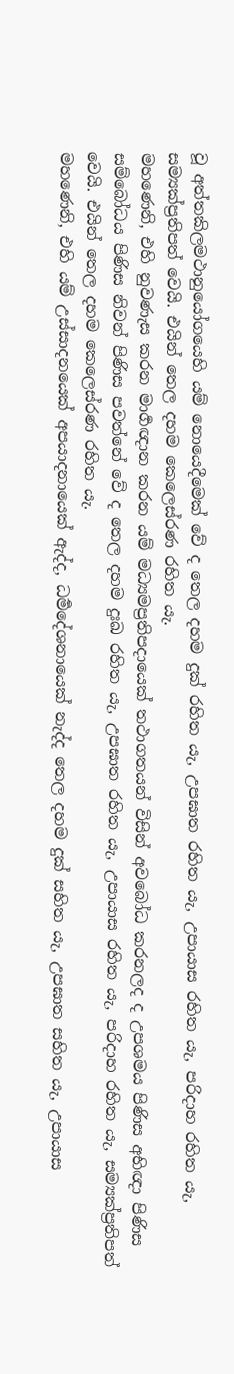වූ අත්තකිලමථානුයෝගයෙහි යම් නොයෙදීමෙක් වේ ද තෙල දහම දුක් රහිත යැ, උපඝාත රහිත යැ, උපායාස රහිත යැ, පරිදාහ රහිත යැ, සම්‍යක්ප්‍රතිපත් වෙයි. එයින් තෙල දහම කෙලෙස්රණ රහිත යැ.
මහණෙනි, එහි නුවණැස කරන මාර්‍ගඥාන කරන යම් මධ්‍යමප්‍රතිපදායෙක් තථාගතයන් විසින් අවබෝධ කරනලද ද උපශමය පිණිස අභිඥා පිණිස සම්බෝධය පිණිස නිවන් පිණිස පවත්නේ වේ ද තෙල දහම දුඃඛ රහිත යැ, උපඝාත රහිත යැ, උපායාස රහිත යැ, පරිදාහ රහිත යැ, සම්‍යක්ප්‍රතිපත් වෙයි. එයින් තෙල දහම කෙලෙස්රණ රහිත යැ.
මහණෙනි, එහි යම් උස්සාදනයෙක් අපයාදනායෙක් ඇද්ද, ධර්‍මදේශනායෙක් නැද්ද තෙල දහම දුක් සහිත යැ, උපඝාත සහිත යැ, උපායාස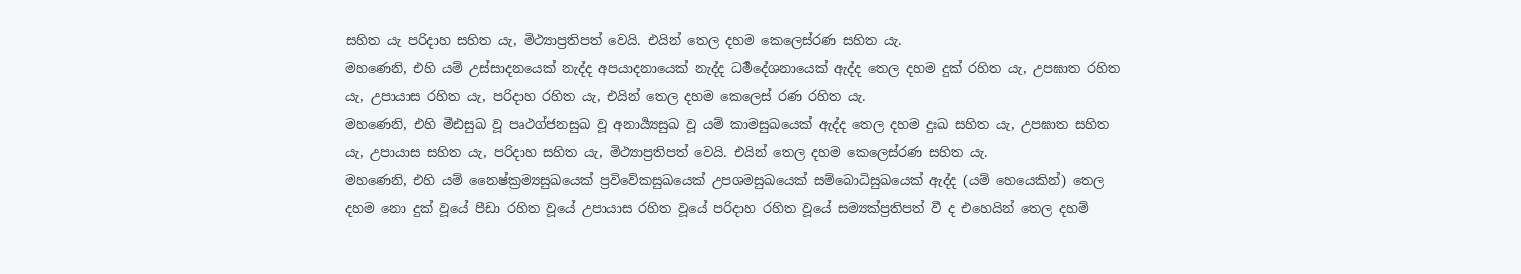සහිත යැ පරිදාහ සහිත යැ, මිථ්‍යාප්‍රතිපත් වෙයි. එයින් තෙල දහම කෙලෙස්රණ සහිත යැ.
මහණෙනි, එහි යම් උස්සාදනයෙක් නැද්ද අපයාදනායෙක් නැද්ද ධර්‍මදේශනායෙක් ඇද්ද තෙල දහම දුක් රහිත යැ, උපඝාත රහිත යැ, උපායාස රහිත යැ, පරිදාහ රහිත යැ, එයින් තෙල දහම කෙලෙස් රණ රහිත යැ.
මහණෙනි, එහි මීඪසුඛ වූ පෘථග්ජනසුඛ වූ අනාර්‍ය්‍යසුඛ වූ යම් කාමසුඛයෙක් ඇද්ද තෙල දහම දුඃඛ සහිත යැ, උපඝාත සහිත යැ, උපායාස සහිත යැ, පරිදාහ සහිත යැ, මිථ්‍යාප්‍රතිපත් වෙයි. එයින් තෙල දහම කෙලෙස්රණ සහිත යැ.
මහණෙනි, එහි යම් නෛෂ්ක්‍රම්‍යසුඛයෙක් ප්‍රවිවේකසුඛයෙක් උපශමසුඛයෙක් සම්බොධිසුඛයෙක් ඇද්ද (යම් හෙයෙකින්) තෙල දහම නො දුක් වූයේ පීඩා රහිත වූයේ උපායාස රහිත වූයේ පරිදාහ රහිත වූයේ සම්‍යක්ප්‍රතිපත් වී ද එහෙයින් තෙල දහම්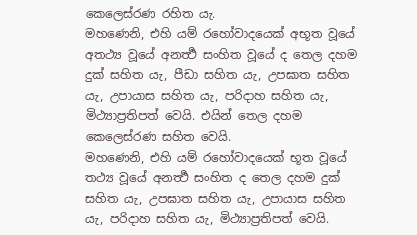කෙලෙස්රණ රහිත යැ.
මහණෙනි, එහි යම් රහෝවාදයෙක් අභූත වූයේ අතථ්‍ය වූයේ අනර්‍ත්‍ථ සංහිත වූයේ ද තෙල දහම දුක් සහිත යැ, පීඩා සහිත යැ, උපඝාත සහිත යැ, උපායාස සහිත යැ, පරිදාහ සහිත යැ, මිථ්‍යාප්‍රතිපත් වෙයි. එයින් තෙල දහම කෙලෙස්රණ සහිත වෙයි.
මහණෙනි, එහි යම් රහෝවාදයෙක් භූත වූයේ තථ්‍ය වූයේ අනර්‍ත්‍ථ සංහිත ද තෙල දහම දුක් සහිත යැ, උපඝාත සහිත යැ, උපායාස සහිත යැ, පරිදාහ සහිත යැ, මිථ්‍යාප්‍රතිපත් වෙයි.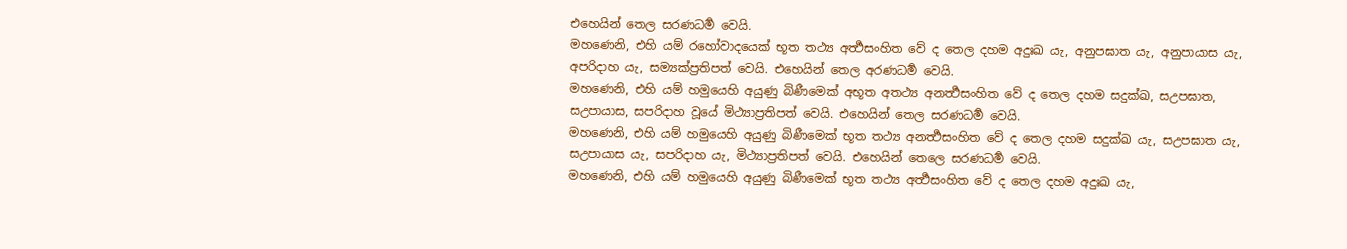එහෙයින් තෙල සරණධර්‍ම වෙයි.
මහණෙනි, එහි යම් රහෝවාදයෙක් භූත තථ්‍ය අර්‍ත්‍ථසංහිත වේ ද තෙල දහම අදුඃඛ යැ, අනුපඝාත යැ, අනුපායාස යැ, අපරිදාහ යැ, සම්‍යක්ප්‍රතිපත් වෙයි. එහෙයින් තෙල අරණධර්‍ම වෙයි.
මහණෙනි, එහි යම් හමුයෙහි අයුණු බිණීමෙක් අභූත අතථ්‍ය අනර්‍ත්‍ථසංහිත වේ ද තෙල දහම සදුක්ඛ, සඋපඝාත, සඋපායාස, සපරිදාහ වූයේ මිථ්‍යාප්‍රතිපත් වෙයි. එහෙයින් තෙල සරණධර්‍ම වෙයි.
මහණෙනි, එහි යම් හමුයෙහි අයුණු බිණීමෙක් භූත තථ්‍ය අනර්‍ත්‍ථසංහිත වේ ද තෙල දහම සදුක්ඛ යැ, සඋපඝාත යැ, සඋපායාස යැ, සපරිදාහ යැ, මිථ්‍යාප්‍රතිපත් වෙයි. එහෙයින් තෙලෙ සරණධර්‍ම වෙයි.
මහණෙනි, එහි යම් හමුයෙහි අයුණු බිණීමෙක් භූත තථ්‍ය අර්‍ත්‍ථසංහිත වේ ද තෙල දහම අදුඃඛ යැ,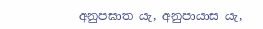අනුපඝාත යැ, අනුපායාස යැ,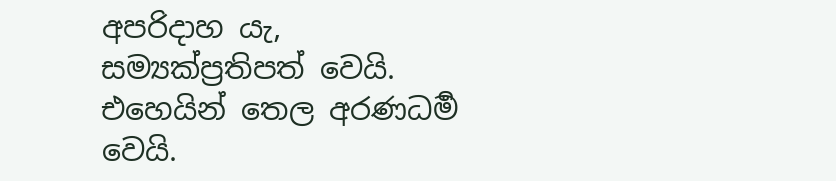අපරිදාහ යැ, සම්‍යක්ප්‍රතිපත් වෙයි. එහෙයින් තෙල අරණධර්‍ම වෙයි.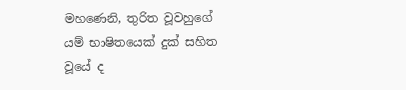මහණෙනි, තුරිත වූවහුගේ යම් භාෂිතයෙක් දුක් සහිත වූයේ ද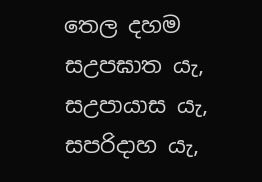තෙල දහම සඋපඝාත යැ, සඋපායාස යැ, සපරිදාහ යැ,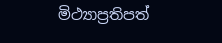මිථ්‍යාප්‍රතිපත්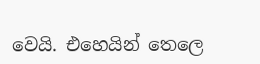වෙයි. එහෙයින් තෙලෙ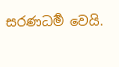සරණධර්‍ම වෙයි.